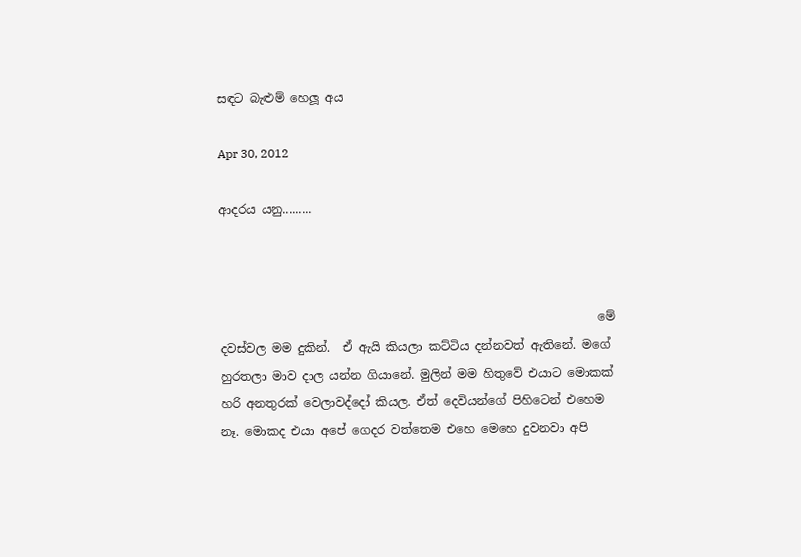සඳට බැළුම් හෙලූ අය

Apr 30, 2012

ආදරය යනු.........



                                                               මේ දවස්වල මම දුකින්.  ඒ ඇයි කියලා කට්ටිය දන්නවත් ඇතිනේ. මගේ හුරතලා මාව දාල යන්න ගියානේ. මුලින් මම හිතුවේ එයාට මොකක් හරි අනතුරක් වෙලාවද්දෝ කියල. ඒත් දෙවියන්ගේ පිහිටෙන් එහෙම නෑ. මොකද එයා අපේ ගෙදර වත්තෙම එහෙ මෙහෙ දුවනවා අපි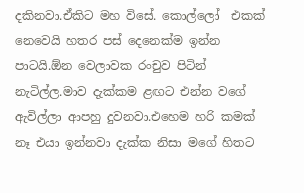දකිනවා.ඒකිට මහ විසේ. කොල්ලෝ  එකක් නෙවෙයි හතර පස් දෙනෙක්ම ඉන්න පාටයි.ඕන වෙලාවක රංචුව පිටින් නැටිල්ල.මාව දැක්කම ළඟට එන්න වගේ ඇවිල්ලා ආපහු දුවනවා.එහෙම හරි කමක් නෑ එයා ඉන්නවා දැක්ක නිසා මගේ හිතට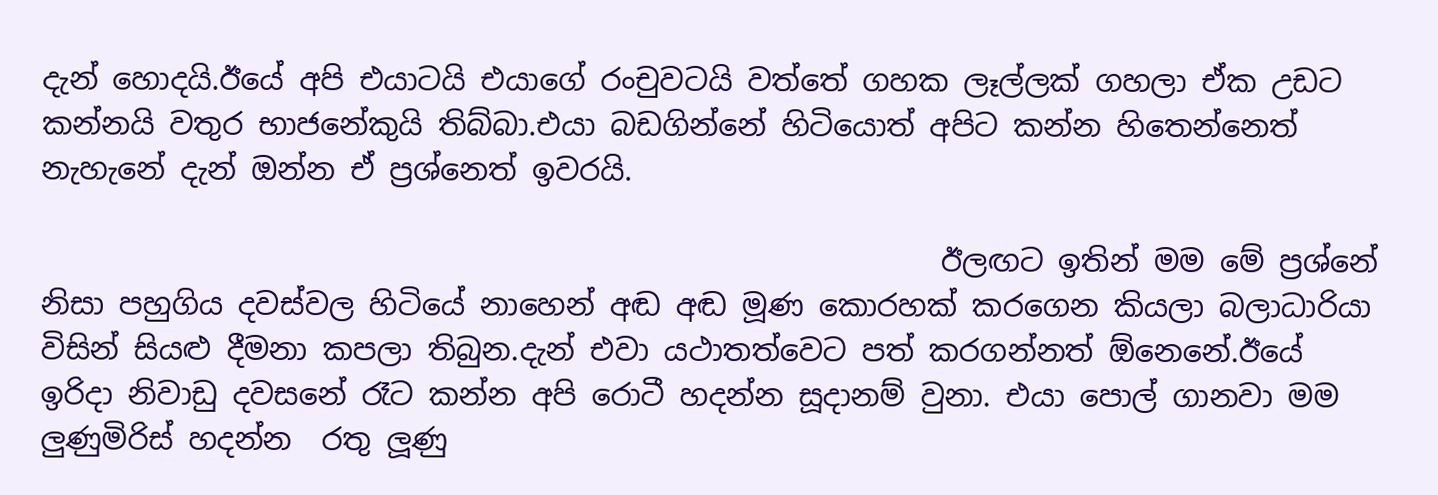දැන් හොදයි.ඊයේ අපි එයාටයි එයාගේ රංචුවටයි වත්තේ ගහක ලෑල්ලක් ගහලා ඒක උඩට කන්නයි වතුර භාජනේකුයි තිබ්බා.එයා බඩගින්නේ හිටියොත් අපිට කන්න හිතෙන්නෙත් නැහැනේ දැන් ඔන්න ඒ ප්‍රශ්නෙත් ඉවරයි.

                                                            ඊලඟට ඉතින් මම මේ ප්‍රශ්නේ නිසා පහුගිය දවස්වල හිටියේ නාහෙන් අඬ අඬ මූණ කොරහක් කරගෙන කියලා බලාධාරියා විසින් සියළු දීමනා කපලා තිබුන.දැන් එවා යථාතත්වෙට පත් කරගන්නත් ඕනෙනේ.ඊයේ ඉරිදා නිවාඩු දවසනේ රෑට කන්න අපි රොටී හදන්න සූදානම් වුනා. එයා පොල් ගානවා මම   ලුණුමිරිස් හදන්න  රතු ලූණු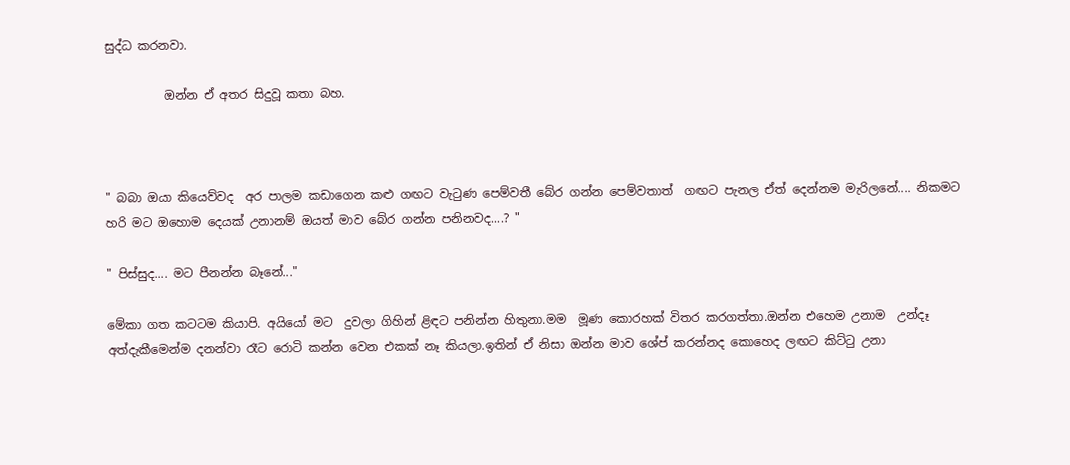සුද්ධ කරනවා.

          ඔන්න ඒ අතර සිදුවූ කතා බහ.



" බබා ඔයා කියෙව්වද  අර පාලම කඩාගෙන කළු ගඟට වැටුණ පෙම්වතී බේර ගන්න පෙම්වතාත්  ගඟට පැනල ඒත් දෙන්නම මැරිලනේ.... නිකමට හරි මට ඔහොම දෙයක් උනානම් ඔයත් මාව බේර ගන්න පනිනවද....? "

" පිස්සුද.... මට පීනන්න බෑනේ..."

මේකා ගත කටටම කියාපි. අයියෝ මට  දුවලා ගිහින් ළිඳට පනින්න හිතුනා.මම  මූණ කොරහක් විතර කරගත්තා.ඔන්න එහෙම උනාම  උන්දෑ අත්දැකීමෙන්ම දනන්වා රෑට රොටි කන්න වෙන එකක් නෑ කියලා.ඉතින් ඒ නිසා ඔන්න මාව ශේප් කරන්නද කොහෙද ලඟට කිට්ටු උනා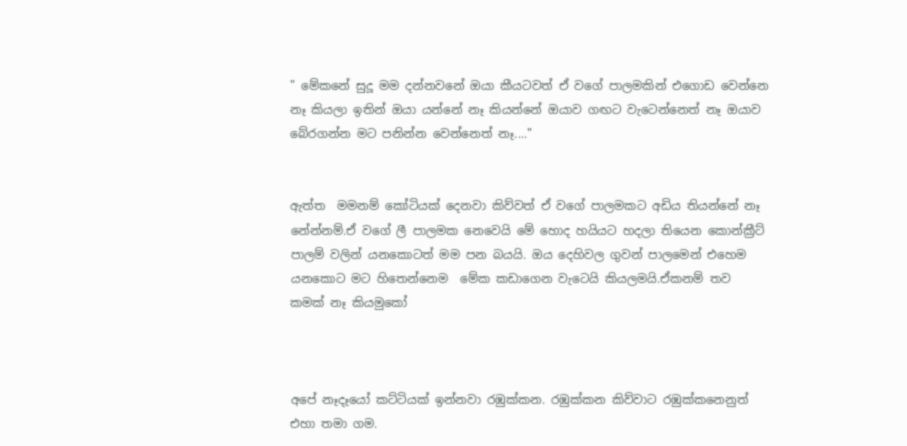" මේකනේ සුදූ මම දන්නවනේ ඔයා කීයටවත් ඒ වගේ පාලමකින් එගොඩ වෙන්නෙ නෑ කියලා ඉතින් ඔයා යන්නේ නෑ කියන්නේ ඔයාව ගඟට වැටෙන්නෙත් නෑ ඔයාව බේරගන්න මට පනින්න වෙන්නෙත් නෑ...."


ඇත්ත  මමනම් කෝටියක් දෙනවා කිව්වත් ඒ වගේ පාලමකට අඩිය තියන්නේ නෑ නේන්නම්.ඒ වගේ ලී පාලමක නෙවෙයි මේ හොද හයියට හදලා තියෙන කොන්ක්‍රීට් පාලම් වලින් යනකොටත් මම පන බයයි. ඔය දෙහිවල ගුවන් පාලමෙන් එහෙම යනකොට මට හිතෙන්නෙම  මේක කඩාගෙන වැටෙයි කියලමයි.ඒකනම් තව කමක් නෑ කියමුකෝ



අපේ නෑදෑයෝ කට්ටියක් ඉන්නවා රඹුක්කන. රඹුක්කන කිව්වාට රඹුක්කනෙනුත් එහා තමා ගම.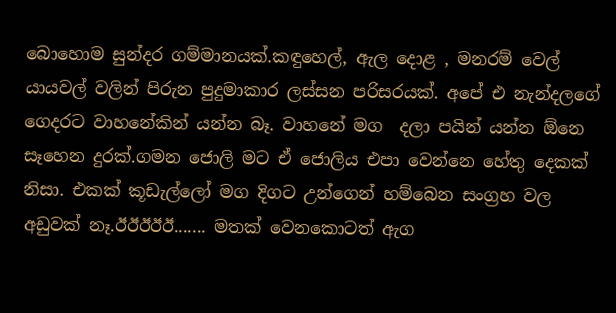බොහොම සුන්දර ගම්මානයක්.කඳුහෙල්, ඇල දොළ , මනරම් වෙල් යායවල් වලින් පිරුන පුදුමාකාර ලස්සන පරිසරයක්. අපේ එ නැන්දලගේ ගෙදරට වාහනේකින් යන්න බෑ. වාහනේ මග  දලා පයින් යන්න ඕනෙ සෑහෙන දුරක්.ගමන ජොලි මට ඒ ජොලිය එපා වෙන්නෙ හේතු දෙකක් නිසා. එකක් කූඩැල්ලෝ මග දිගට උන්ගෙන් හම්බෙන සංග්‍රහ වල අඩුවක් නෑ.ඊඊඊඊඊ....... මතක් වෙනකොටත් ඇග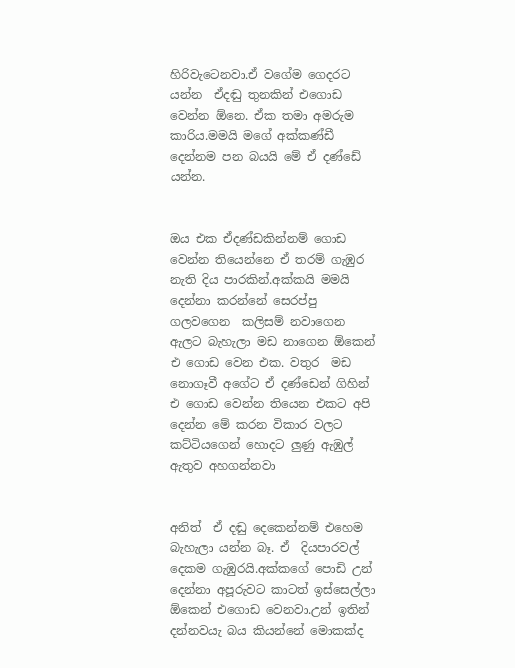හිරිවැටෙනවා.ඒ වගේම ගෙදරට යන්න  ඒදඬු තුනකින් එගොඩ වෙන්න ඕනෙ. ඒක තමා අමරුම කාරිය.මමයි මගේ අක්කණ්ඩී දෙන්නම පන බයයි මේ ඒ දණ්ඩේ යන්න.


ඔය එක ඒදණ්ඩකින්නම් ගොඩ වෙන්න තියෙන්නෙ ඒ තරම් ගැඹුර නැති දිය පාරකින්.අක්කයි මමයි දෙන්නා කරන්නේ සෙරප්පු ගලවගෙන  කලිසම් නවාගෙන ඇලට බැහැලා මඩ නාගෙන ඕකෙන් එ ගොඩ වෙන එක. වතුර  මඩ නොගෑවී අගේට ඒ දණ්ඩෙන් ගිහින්  එ ගොඩ වෙන්න තියෙන එකට අපි දෙන්න මේ කරන විකාර වලට කට්ටියගෙන් හොදට ලුණු ඇඹුල් ඇතුව අහගන්නවා


අනිත්  ඒ දඬු දෙකෙන්නම් එහෙම  බැහැලා යන්න බෑ. ඒ  දියපාරවල් දෙකම ගැඹුරයි.අක්කගේ පොඩි උන් දෙන්නා අපූරුවට කාටත් ඉස්සෙල්ලා ඕකෙන් එගොඩ වෙනවා.උන් ඉතින් දන්නවයැ බය කියන්නේ මොකක්ද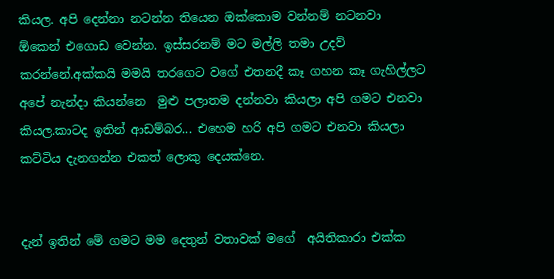කියල. අපි දෙන්නා නටන්න තියෙන ඔක්කොම වන්නම් නටනවා ඕකෙන් එගොඩ වෙන්න. ඉස්සරනම් මට මල්ලි තමා උදව් කරන්නේ.අක්කයි මමයි තරගෙට වගේ එතනදී කෑ ගහන කෑ ගැහිල්ලට අපේ නැන්දා කියන්නෙ  මුළු පලාතම දන්නවා කියලා අපි ගමට එනවා කියල.කාටද ඉතින් ආඩම්බර... එහෙම හරි අපි ගමට එනවා කියලා කට්ටිය දැනගන්න එකත් ලොකු දෙයක්නෙ.


දැන් ඉතින් මේ ගමට මම දෙතුන් වතාවක් මගේ  අයිතිකාරා එක්ක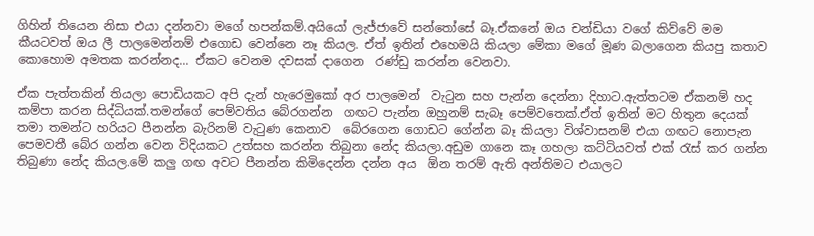ගිහින් තියෙන නිසා එයා දන්නවා මගේ හපන්කම්.අයියෝ ලැජ්ජාවේ සන්තෝසේ බෑ.ඒකනේ ඔය චන්ඩියා වගේ කිව්වේ මම කීයටවත් ඔය ලී පාලමෙන්නම් එගොඩ වෙන්නෙ නෑ කියල. ඒත් ඉතින් එහෙමයි කියලා මේකා මගේ මූණ බලාගෙන කියපු කතාව කොහොම අමතක කරන්නද... ඒකට වෙනම දවසක් දාගෙන  රණ්ඩු කරන්න වෙනවා.

ඒක පැත්තකින් තියලා පොඩියකට අපි දැන් හැරෙමුකෝ අර පාලමෙන්  වැටුන සහ පැන්න දෙන්නා දිහාට.ඇත්තටම ඒකනම් හද කම්පා කරන සිද්ධියක්.තමන්ගේ පෙම්වතිය බේරගන්න  ගඟට පැන්න ඔහුනම් සැබෑ පෙම්වතෙක්.ඒත් ඉතින් මට හිතුන දෙයක් තමා තමන්ට හරියට පීනන්න බැරිනම් වැටුණ කෙනාව  බේරගෙන ගොඩට ගේන්න බෑ කියලා විශ්වාසනම් එයා ගඟට නොපැන  පෙමවතී බේර ගන්න වෙන විදියකට උත්සහ කරන්න තිබුනා නේද කියලා.අඩුම ගානෙ කෑ ගහලා කට්ටියවත් එක් රැස් කර ගන්න තිබුණා නේද කියල.මේ කලු ගඟ අවට පීනන්න කිමිදෙන්න දන්න අය  ඕන තරම් ඇති අන්තිමට එයාලට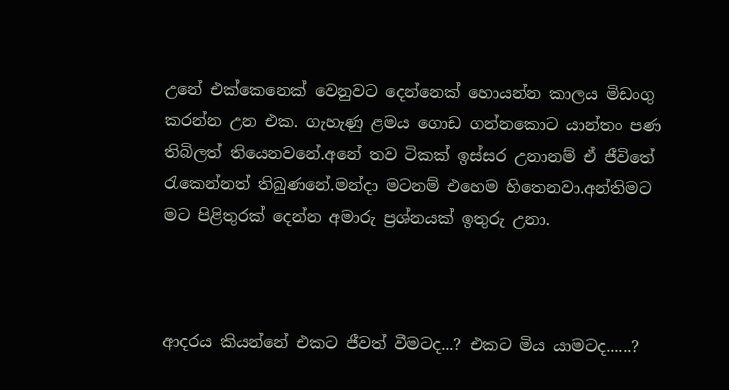උනේ එක්කෙනෙක් වෙනුවට දෙන්නෙක් හොයන්න කාලය මිඩංගු කරන්න උන එක. ගැහැණු ළමය ගොඩ ගන්නකොට යාන්තං පණ තිබිලත් තියෙනවනේ.අනේ තව ටිකක් ඉස්සර උනානම් ඒ ජීවිතේ රැකෙන්නත් තිබුණනේ.මන්දා මටනම් එහෙම හිතෙනවා.අන්තිමට මට පිළිතුරක් දෙන්න අමාරු ප්‍රශ්නයක් ඉතුරු උනා.



ආදරය කියන්නේ එකට ජීවත් වීමටද...? එකට මිය යාමටද......?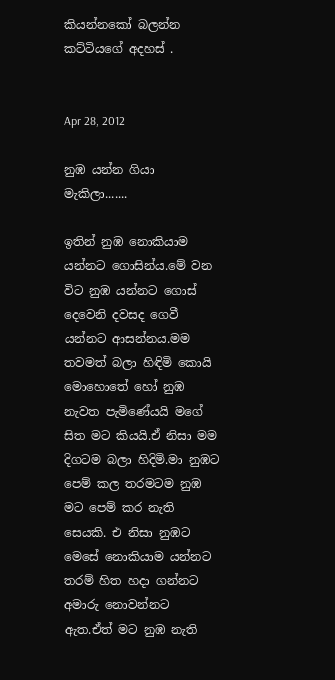කියන්නකෝ බලන්න කට්ටියගේ අදහස් .


Apr 28, 2012

නුඹ යන්න ගියා මැකිලා.......

ඉතින් නුඹ නොකියාම යන්නට ගොසින්ය.මේ වන විට නුඹ යන්නට ගොස් දෙවෙනි දවසද ගෙවී යන්නට ආසන්නය.මම තවමත් බලා හිඳිමි කොයි මොහොතේ හෝ නුඹ නැවත පැමිණේයයි මගේ සිත මට කියයි.ඒ නිසා මම දිගටම බලා හිදිමි.මා නුඹට පෙම් කල තරමටම නුඹ මට පෙම් කර නැති සෙයකි. එ නිසා නුඹට මෙසේ නොකියාම යන්නට තරම් හිත හදා ගන්නට අමාරු නොවන්නට ඇත.ඒත් මට නුඹ නැති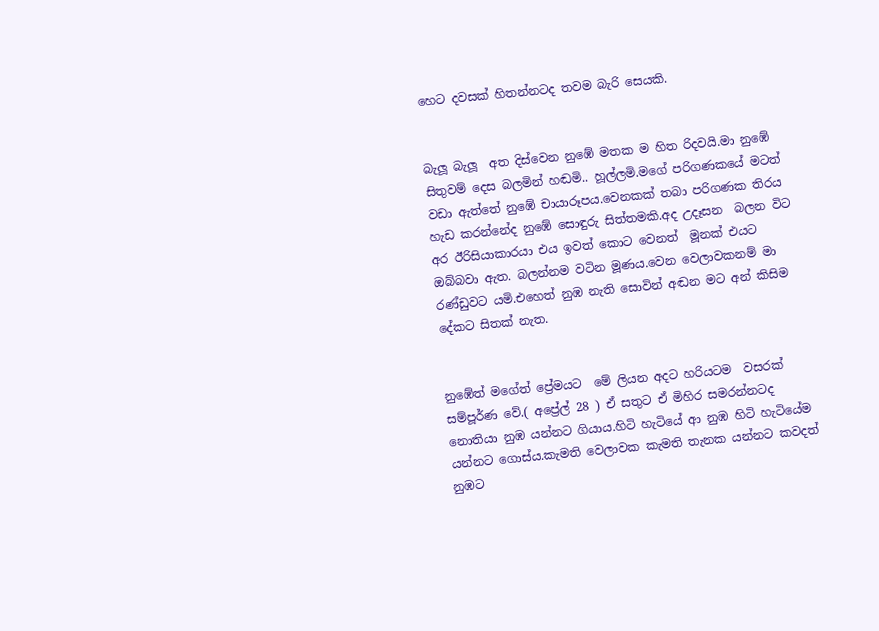හෙට දවසක් හිතන්නටද තවම බැරි සෙයකි.


බැලූ බැලූ  අත දිස්වෙන නුඹේ මතක ම හිත රිදවයි.මා නුඹේ සිතුවම් දෙස බලමින් හඬමි.. හූල්ලමි.මගේ පරිගණකයේ මටත් වඩා ඇත්තේ නුඹේ චායාරූපය.වෙනකක් තබා පරිගණක තිරය හැඩ කරන්නේද නුඹේ සොඳුරු සිත්තමකි.අද උදෑසන  බලන විට අර ඊරිසියාකාරයා එය ඉවත් කොට වෙනත්  මූනක් එයට ඔබ්බවා ඇත. බලන්නම වටින මූණය.වෙන වෙලාවකනම් මා රණ්ඩුවට යමි.එහෙත් නුඹ නැති සොවින් අඬන මට අන් කිසිම දේකට සිතක් නැත.


නුඹේත් මගේත් ප්‍රේමයට  මේ ලියන අදට හරියටම  වසරක් සම්පූර්ණ වේ.( අප්‍රේල් 28 ) ඒ සතුට ඒ මිහිර සමරන්නටද නොතියා නුඹ යන්නට ගියාය.හිටි හැටියේ ආ නුඹ හිටි හැටියේම යන්නට ගොස්ය.කැමති වෙලාවක කැමති තැනක යන්නට කවදත් නුඹට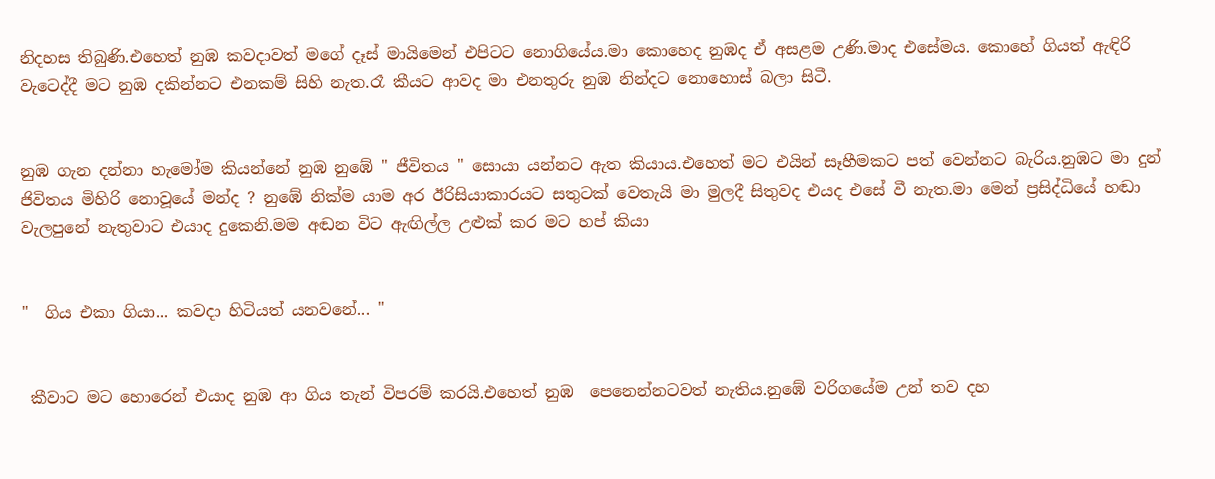නිදහස තිබුණි.එහෙත් නුඹ කවදාවත් මගේ දෑස් මායිමෙන් එපිටට නොගියේය.මා කොහෙද නුඹද ඒ අසළම උණි.මාද එසේමය. කොහේ ගියත් ඇඳිරි වැටෙද්දී මට නුඹ දකින්නට එනකම් සිහි නැත.රෑ කීයට ආවද මා එනතුරු නුඹ නින්දට නොහොස් බලා සිටී.


නුඹ ගැන දන්නා හැමෝම කියන්නේ නුඹ නුඹේ " ජීවිතය " සොයා යන්නට ඇත කියාය.එහෙත් මට එයින් සෑහීමකට පත් වෙන්නට බැරිය.නුඹට මා දුන් ජිවිතය මිහිරි නොවූයේ මන්ද ? නුඹේ නික්ම යාම අර ඊරිසියාකාරයට සතුටක් වෙතැයි මා මුලදී සිතුවද එයද එසේ වී නැත.මා මෙන් ප්‍රසිද්ධියේ හඬා  වැලපුනේ නැතුවාට එයාද දුකෙනි.මම අඬන විට ඇඟිල්ල උළුක් කර මට හප් කියා


"  ගිය එකා ගියා... කවදා හිටියත් යනවනේ... "


 කීවාට මට හොරෙන් එයාද නුඹ ආ ගිය තැන් විපරම් කරයි.එහෙත් නුඹ  පෙනෙන්නටවත් නැතිය.නුඹේ වරිගයේම උන් තව දහ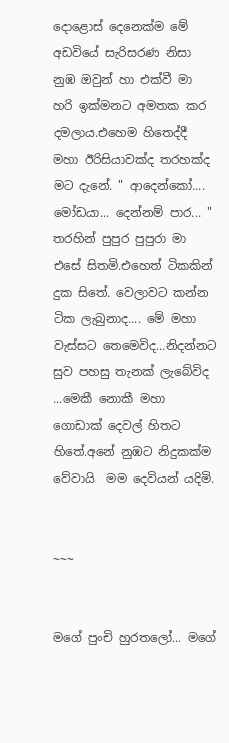දොළොස් දෙනෙක්ම මේ අඩවියේ සැරිසරණ නිසා නුඹ ඔවුන් හා එක්වී මා  හරි ඉක්මනට අමතක කර දමලාය.එහෙම හිතෙද්දී මහා ඊරිසියාවක්ද තරහක්ද මට දැනේ. " ආදෙන්කෝ.... මෝඩයා... දෙන්නම් පාර... " තරහින් පුපුර පුපුරා මා එසේ සිතමි.එහෙත් ටිකකින් දුක සිතේ. වෙලාවට කන්න ටික ලැබුනාද.... මේ මහා වැස්සට තෙමෙවිද...නිදන්නට සුව පහසු තැනක් ලැබේවිද ...මෙකී නොකී මහා ගොඩාක් දෙවල් හිතට හිතේ.අනේ නුඹට නිදුකක්ම වේවායි  මම දෙවියන් යදිමි.


~~~


මගේ පුංචි හුරතලෝ... මගේ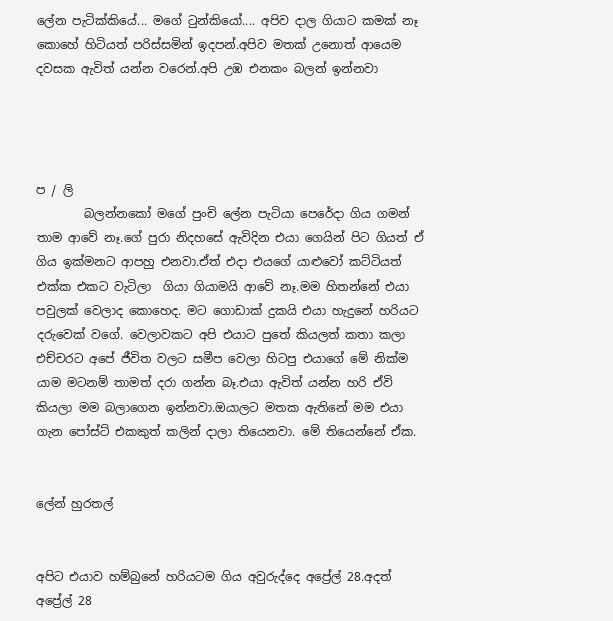ලේන පැටික්කියේ... මගේ ටුන්කියෝ.... අපිව දාල ගියාට කමක් නෑ කොහේ හිටියත් පරිස්සමින් ඉදපන්.අපිව මතක් උනොත් ආයෙම දවසක ඇවිත් යන්න වරෙන්.අපි උඹ එනකං බලන් ඉන්නවා




ප / ලි
        බලන්නකෝ මගේ පුංචි ලේන පැටියා පෙරේදා ගිය ගමන් තාම ආවේ නෑ.ගේ පුරා නිදහසේ ඇවිදින එයා ගෙයින් පිට ගියත් ඒ ගිය ඉක්මනට ආපහු එනවා.ඒත් එදා එයගේ යාළුවෝ කට්ටියත් එක්ක එකට වැටිලා  ගියා ගියාමයි ආවේ නෑ.මම හිතන්නේ එයා පවුලක් වෙලාද කොහෙද. මට ගොඩාක් දුකයි එයා හැදුනේ හරියට  දරුවෙක් වගේ. වෙලාවකට අපි එයාට පුතේ කියලත් කතා කලා එච්චරට අපේ ජීවිත වලට සමීප වෙලා හිටපු එයාගේ මේ නික්ම යාම මටනම් තාමත් දරා ගන්න බෑ.එයා ඇවිත් යන්න හරි ඒවි කියලා මම බලාගෙන ඉන්නවා.ඔයාලට මතක ඇතිනේ මම එයා ගැන පෝස්ට් එකකුත් කලින් දාලා තියෙනවා. මේ තියෙන්නේ ඒක.


ලේන් හුරතල්


අපිට එයාව හම්බුනේ හරියටම ගිය අවුරුද්දෙ අප්‍රේල් 28.අදත් අප්‍රේල් 28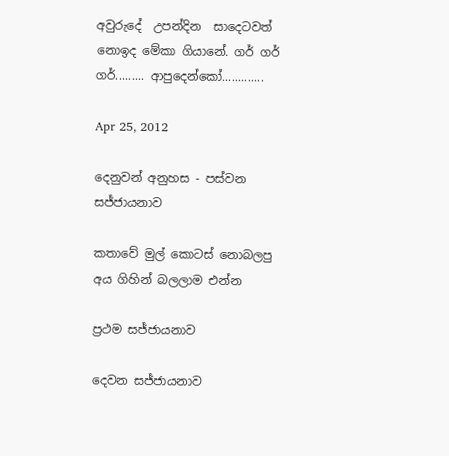අවුරුදේ  උපන්දින  සාදෙටවත් නොඉද මේකා ගියානේ. ගර් ගර් ගර්......... ආපුදෙන්කෝ.............

Apr 25, 2012

දෙනුවන් අනුහස - පස්වන සජ්ජායනාව

කතාවේ මුල් කොටස් නොබලපු අය ගිහින් බලලාම එන්න

ප්‍රථම සජ්ජායනාව

දෙවන සජ්ජායනාව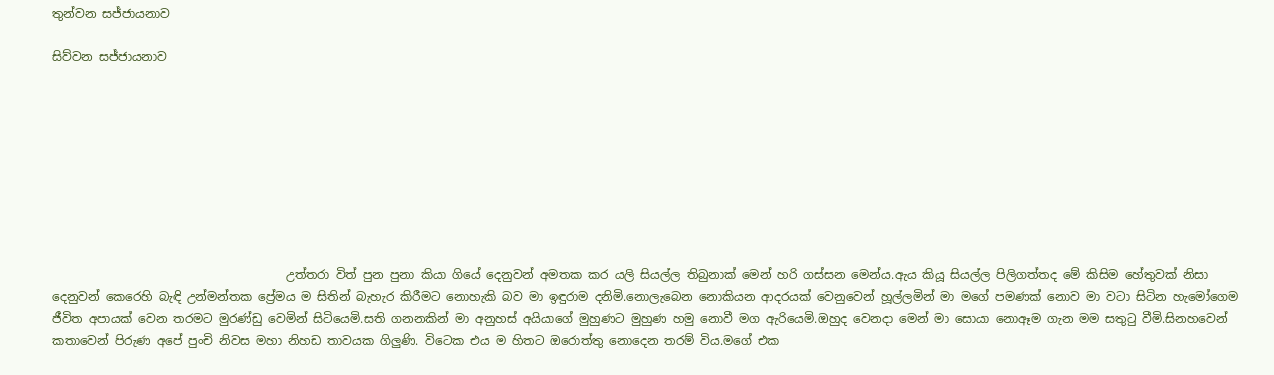තුන්වන සජ්ජායනාව

සිව්වන සජ්ජායනාව









                                       උත්තරා විත් පුන පුනා කියා ගියේ දෙනුවන් අමතක කර යලි සියල්ල තිබුනාක් මෙන් හරි ගස්සන මෙන්ය.ඇය කියූ සියල්ල පිලිගත්තද මේ කිසිම හේතුවක් නිසා දෙනුවන් කෙරෙහි බැඳි උන්මන්තක ප්‍රේමය ම සිතින් බැහැර කිරීමට නොහැකි බව මා ඉඳුරාම දනිමි.නොලැබෙන නොකියන ආදරයක් වෙනුවෙන් හූල්ලමින් මා මගේ පමණක් නොව මා වටා සිටින හැමෝගෙම ජීවිත අපායක් වෙන තරමට මුරණ්ඩු වෙමින් සිටියෙමි.සති ගනනකින් මා අනුහස් අයියාගේ මුහුණට මුහුණ හමු නොවී මග ඇරියෙමි.ඔහුද වෙනදා මෙන් මා සොයා නොඈම ගැන මම සතුටු වීමි.සිනහවෙන් කතාවෙන් පිරුණ අපේ පුංචි නිවස මහා නිහඩ තාවයක ගිලුණි. විටෙක එය ම හිතට ඔරොත්තු නොදෙන තරම් විය.මගේ එක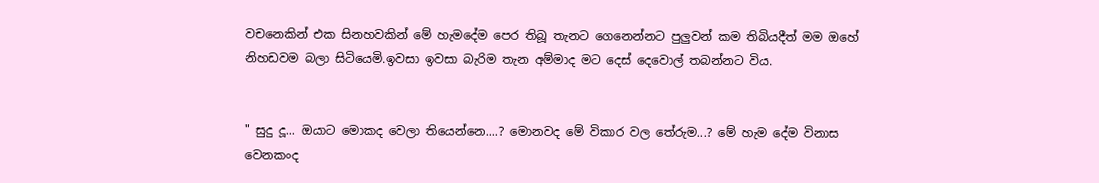වචනෙකින් එක සිනහවකින් මේ හැමදේම පෙර තිබූ තැනට ගෙනෙන්නට පුලුවන් කම තිබියදීත් මම ඔහේ නිහඩවම බලා සිටියෙමි.ඉවසා ඉවසා බැරිම තැන අම්මාද මට දෙස් දෙවොල් තබන්නට විය.


" සුදු දූ... ඔයාට මොකද වෙලා තියෙන්නෙ....? මොනවද මේ විකාර වල තේරුම...? මේ හැම දේම විනාස වෙනකංද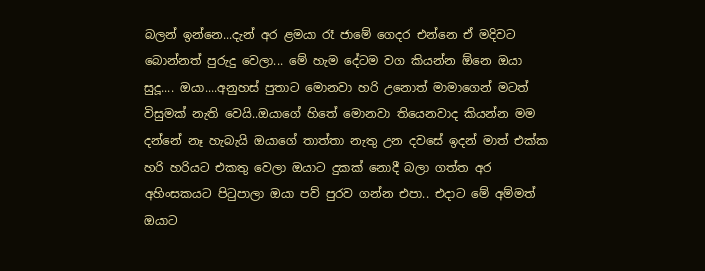බලන් ඉන්නෙ...දැන් අර ළමයා රෑ ජාමේ ගෙදර එන්නෙ ඒ මදිවට බොන්නත් පුරුදු වෙලා... මේ හැම දේටම වග කියන්න ඕනෙ ඔයා සුදූ.... ඔයා....අනුහස් පුතාට මොනවා හරි උනොත් මාමාගෙන් මටත් විසුමක් නැති වෙයි..ඔයාගේ හිතේ මොනවා තියෙනවාද කියන්න මම දන්නේ නෑ හැබැයි ඔයාගේ තාත්තා නැතු උන දවසේ ඉදන් මාත් එක්ක හරි හරියට එකතු වෙලා ඔයාට දුකක් නොදී බලා ගත්ත අර අහිංසකයට පිටුපාලා ඔයා පව් පුරව ගන්න එපා.. එදාට මේ අම්මත් ඔයාට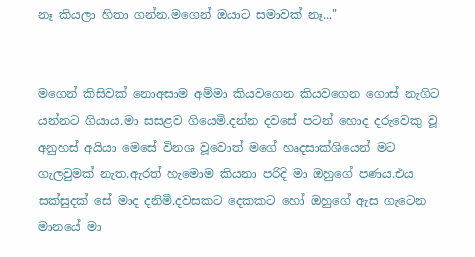නෑ කියලා හිතා ගන්න.මගෙන් ඔයාට සමාවක් නෑ..."


මගෙන් කිසිවක් නොඅසාම අම්මා කියවගෙන කියවගෙන ගොස් නැගිට යන්නට ගියාය.මා සසළව ගියෙමි.දන්න දවසේ පටන් හොද දරුවෙකු වූ අනුහස් අයියා මෙසේ විනශ වූවොත් මගේ හෘදසාක්ශියෙන් මට ගැලවුමක් නැත.ඇරත් හැමොම කියනා පරිදි මා ඔහුගේ පණය.එය සක්සුදක් සේ මාද දනිමි.දවසකට දෙකකට හෝ ඔහුගේ ඇස ගැටෙන මානයේ මා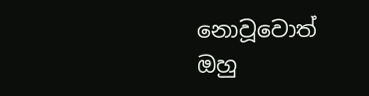නොවූවොත් ඔහු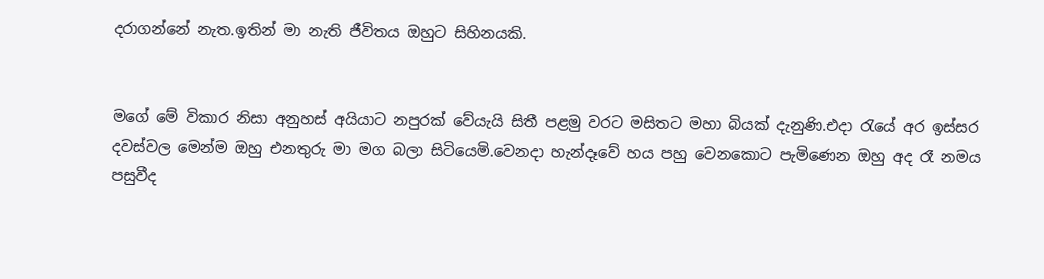දරාගන්නේ නැත.ඉතින් මා නැති ජීවිතය ඔහුට සිහිනයකි.


මගේ මේ විකාර නිසා අනුහස් අයියාට නපුරක් වේයැයි සිතී පළමු වරට මසිතට මහා බියක් දැනුණි.එදා රැයේ අර ඉස්සර දවස්වල මෙන්ම ඔහු එනතුරු මා මග බලා සිටියෙමි.වෙනදා හැන්දෑවේ හය පහු වෙනකොට පැමිණෙන ඔහු අද රෑ නමය පසුවීද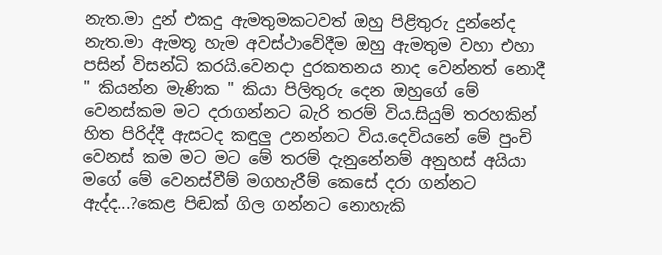නැත.මා දුන් එකදු ඇමතුමකටවත් ඔහු පිළිතුරු දුන්නේද නැත.මා ඇමතූ හැම අවස්ථාවේදීම ඔහු ඇමතුම වහා එහා පසින් විසන්ධි කරයි.වෙනදා දුරකතනය නාද වෙන්නත් නොදී " කියන්න මැණික " කියා පිලිතුරු දෙන ඔහුගේ මේ වෙනස්කම මට දරාගන්නට බැරි තරම් විය.සියුම් තරහකින් හිත පිරිද්දී ඇසටද කඳුලු උනන්නට විය.දෙවියනේ මේ පුංචි වෙනස් කම මට මට මේ තරම් දැනුනේනම් අනුහස් අයියා මගේ මේ වෙනස්වීම් මගහැරීම් කෙසේ දරා ගන්නට ඇද්ද...?කෙළ පිඬක් ගිල ගන්නට නොහැකි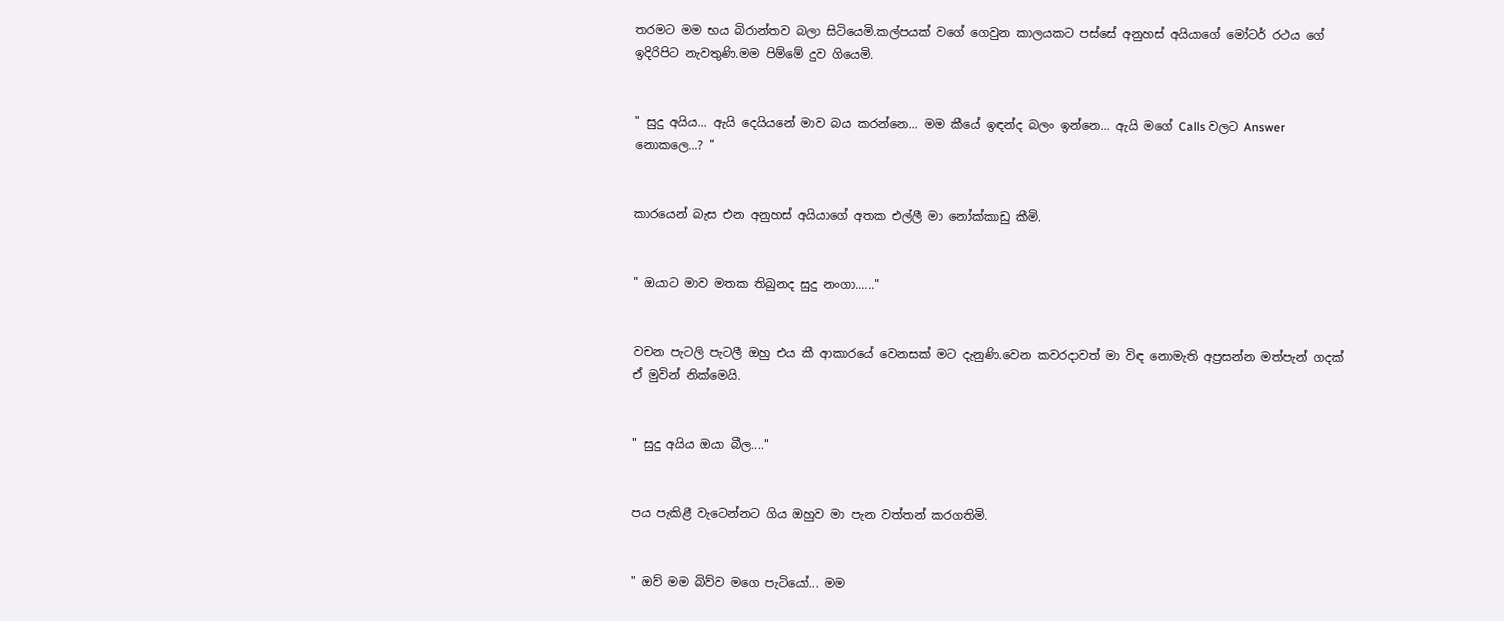තරමට මම භය බිරාන්තව බලා සිටියෙමි.කල්පයක් වගේ ගෙවුන කාලයකට පස්සේ අනුහස් අයියාගේ මෝටර් රථය ගේ ඉදිරිපිට නැවතුණි.මම පිම්මේ දුව ගියෙමි.


" සුදු අයිය... ඇයි දෙයියනේ මාව බය කරන්නෙ... මම කීයේ ඉඳන්ද බලං ඉන්නෙ... ඇයි මගේ Calls වලට Answer නොකලෙ...? "


කාරයෙන් බැස එන අනුහස් අයියාගේ අතක එල්ලී මා නෝක්කාඩු කීමි.


" ඔයාට මාව මතක තිබුනද සුදු නංගා......"


වචන පැටලි පැටලී ඔහු එය කී ආකාරයේ වෙනසක් මට දැනුණි.වෙන කවරදාවත් මා විඳ නොමැති අප්‍රසන්න මත්පැන් ගදක් ඒ මුවින් නික්මෙයි.


" සුදු අයිය ඔයා බීල...."


පය පැකිළී වැටෙන්නට ගිය ඔහුව මා පැන වත්තන් කරගතිමි.


" ඔව් මම බිව්ව මගෙ පැටියෝ... මම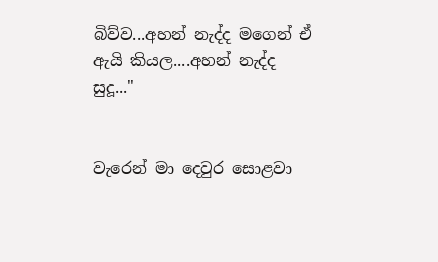බිව්ව...අහන් නැද්ද මගෙන් ඒ ඇයි කියල....අහන් නැද්ද සුදූ..."


වැරෙන් මා දෙවුර සොළවා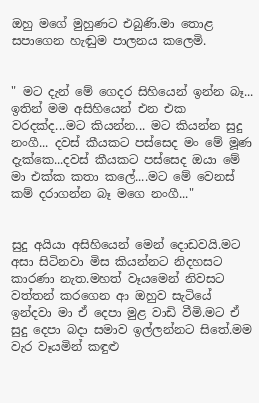ඔහු මගේ මුහුණට එබුණි.මා තොළ සපාගෙන හැඬුම පාලනය කලෙමි.


" මට දැන් මේ ගෙදර සිහියෙන් ඉන්න බෑ... ඉතින් මම අසිහියෙන් එන එක වරදක්ද...මට කියන්න... මට කියන්න සුදු නංගී... දවස් කීයකට පස්සෙද මං මේ මූණ දැක්කෙ...දවස් කීයකට පස්සෙද ඔයා මේ මා එක්ක කතා කලේ....මට මේ වෙනස් කම් දරාගන්න බෑ මගෙ නංගී..."


සුදු අයියා අසිහියෙන් මෙන් දොඩවයි.මට අසා සිටිනවා මිස කියන්නට නිදහසට කාරණා නැත.මහත් වෑයමෙන් නිවසට වත්තන් කරගෙන ආ ඔහුව සැටියේ ඉන්දවා මා ඒ දෙපා මුළ වාඩි වීමි.මට ඒ සුදු දෙපා බදා සමාව ඉල්ලන්නට සිතේ.මම වැර වෑයමින් කඳුළු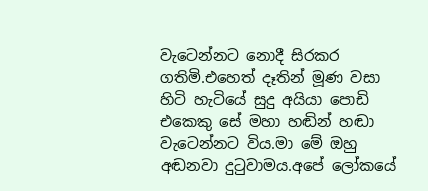වැටෙන්නට නොදී සිරකර ගතිමි.එහෙත් දෑතින් මූණ වසා හිටි හැටියේ සුදු අයියා පොඩි එකෙකු සේ මහා හඬින් හඬා වැටෙන්නට විය.මා මේ ඔහු අඬනවා දුටුවාමය.අපේ ලෝකයේ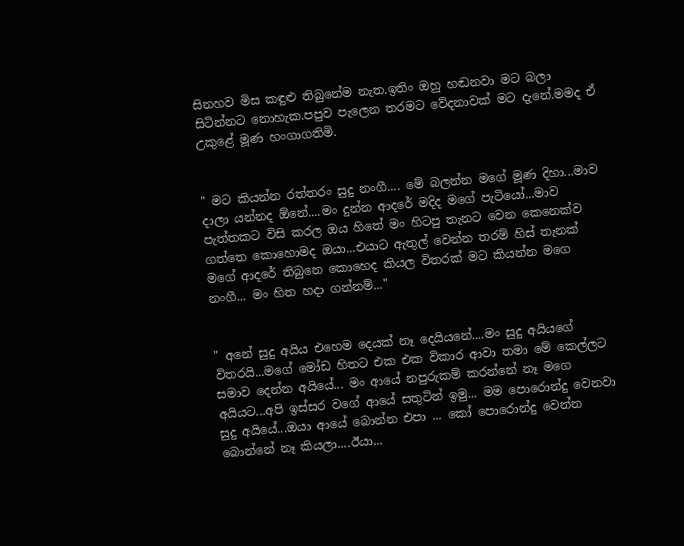සිනහව මිස කඳුළු තිබුනේම නැත.ඉතිං ඔහු හඬනවා මට බලා සිටින්නට නොහැක.පපුව පැලෙන තරමට වේදනාවක් මට දැනේ.මමද ඒ උකුළේ මූණ හංගාගතිමි.


" මට කියන්න රත්තරං සුදු නංගී.... මේ බලන්න මගේ මූණ දිහා...මාව දාලා යන්නද ඕනේ....මං දුන්න ආදරේ මදිද මගේ පැටියෝ...මාව පැත්තකට විසි කරල ඔය හිතේ මං හිටපු තැනට වෙන කෙනෙක්ව ගත්තෙ කොහොමද ඔයා...එයාට ඇතුල් වෙන්න තරම් හිස් තැනක් මගේ ආදරේ තිබුනෙ කොහෙද කියල විතරක් මට කියන්න මගෙ නංගී... මං හිත හදා ගන්නම්..."


" අනේ සුදු අයිය එහෙම දෙයක් නෑ දෙයියනේ....මං සුදු අයියගේ විතරයි...මගේ මෝඩ හිතට එක එක විකාර ආවා තමා මේ කෙල්ලට සමාව දෙන්න අයියේ... මං ආයේ නපුරුකම් කරන්නේ නෑ මගෙ අයියට...අපි ඉස්සර වගේ ආයේ සතුටින් ඉමු... මම පොරොන්දු වෙනවා සුදු අයියේ...ඔයා ආයේ බොන්න එපා ... කෝ පොරොන්දු වෙන්න බොන්නේ නෑ කියලා....ඊයා...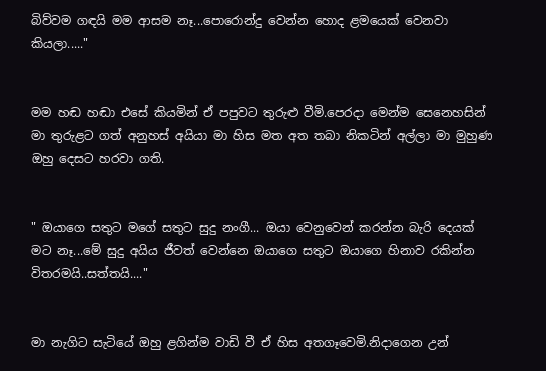බිව්වම ගඳයි මම ආසම නෑ...පොරොන්දු වෙන්න හොද ළමයෙක් වෙනවා කියලා....."


මම හඬ හඬා එසේ කියමින් ඒ පපුවට තුරුළු වීමි.පෙරදා මෙන්ම සෙනෙහසින් මා තුරුළට ගත් අනුහස් අයියා මා හිස මත අත තබා නිකටින් අල්ලා මා මුහුණ ඔහු දෙසට හරවා ගති.


" ඔයාගෙ සතුට මගේ සතුට සුදු නංගී... ඔයා වෙනුවෙන් කරන්න බැරි දෙයක් මට නෑ...මේ සුදු අයිය ජීවත් වෙන්නෙ ඔයාගෙ සතුට ඔයාගෙ හිනාව රකින්න විතරමයි..සත්තයි...."


මා නැගිට සැටියේ ඔහු ළගින්ම වාඩි වී ඒ හිස අතගෑවෙමි.නිදාගෙන උන්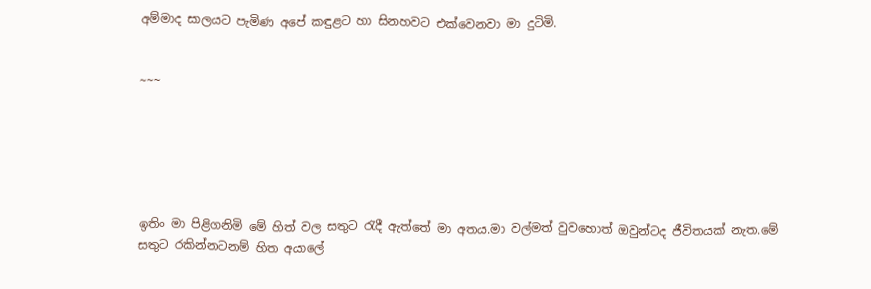අම්මාද සාලයට පැමිණ අපේ කඳුළට හා සිනහවට එක්වෙනවා මා දුටිමි.


~~~






ඉතිං මා පිළිගනිමි මේ හිත් වල සතුට රැදී ඇත්තේ මා අතය.මා වල්මත් වුවහොත් ඔවුන්ටද ජීවිතයක් නැත.මේ සතුට රකින්නටනම් හිත අයාලේ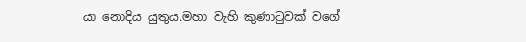යා නොදිය යුතුය.මහා වැහි කුණාටුවක් වගේ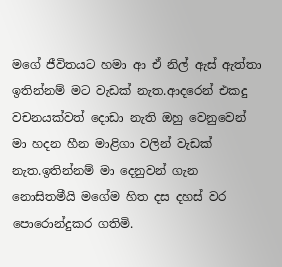මගේ ජීවිතයට හමා ආ ඒ නිල් ඇස් ඇත්තා ඉතින්නම් මට වැඩක් නැත.ආදරෙන් එකදු වචනයක්වත් දොඩා නැති ඔහු වෙනුවෙන් මා හදන හීන මාළිගා වලින් වැඩක් නැත.ඉතින්නම් මා දෙනුවන් ගැන නොසිතමීයි මගේම හිත දස දහස් වර පොරොන්දුකර ගතිමි.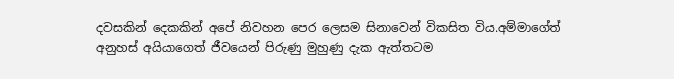දවසකින් දෙකකින් අපේ නිවහන පෙර ලෙසම සිනාවෙන් විකසිත විය.අම්මාගේත් අනුහස් අයියාගෙත් ජීවයෙන් පිරුණු මුහුණු දැක ඇත්තටම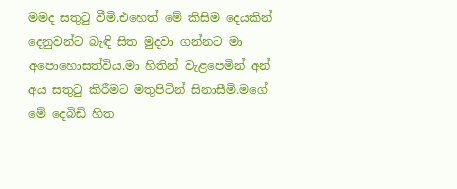මමද සතුටු වීමි.එහෙත් මේ කිසිම දෙයකින් දෙනුවන්ට බැඳි සිත මුදවා ගන්නට මා අපොහොසත්විය.මා හිතින් වැළපෙමින් අන් අය සතුටු කිරීමට මතුපිටින් සිනාසීමි.මගේ මේ දෙබිඩි හිත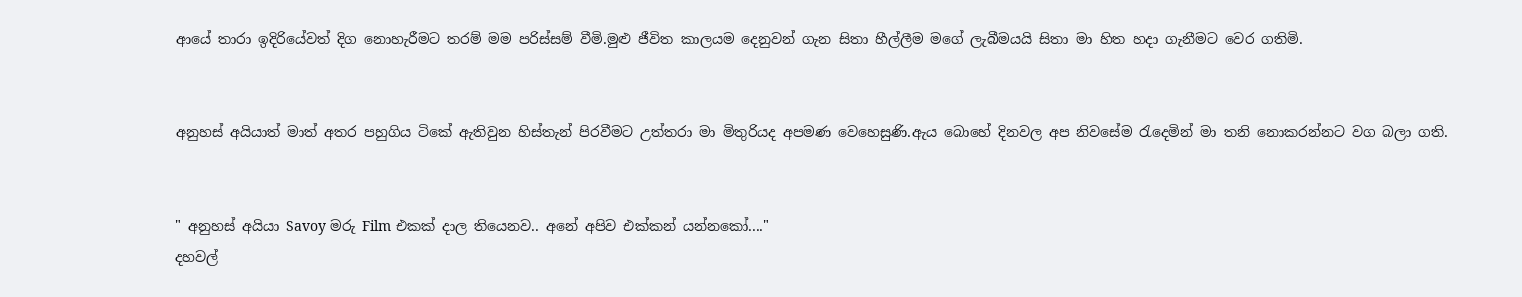ආයේ තාරා ඉදිරියේවත් දිග නොහැරීමට තරම් මම පරිස්සම් වීමි.මුළු ජීවිත කාලයම දෙනුවන් ගැන සිතා හීල්ලීම මගේ ලැබීමයයි සිතා මා හිත හදා ගැනීමට වෙර ගතිමි.


අනුහස් අයියාත් මාත් අතර පහුගිය ටිකේ ඇතිවුන හිස්තැන් පිරවීමට උත්තරා මා මිතුරියද අපමණ වෙහෙසුණි.ඇය බොහේ දිනවල අප නිවසේම රැදෙමින් මා තනි නොකරන්නට වග බලා ගති.


" අනුහස් අයියා Savoy මරු Film එකක් දාල තියෙනව.. අනේ අපිව එක්කන් යන්නකෝ...."
දහවල්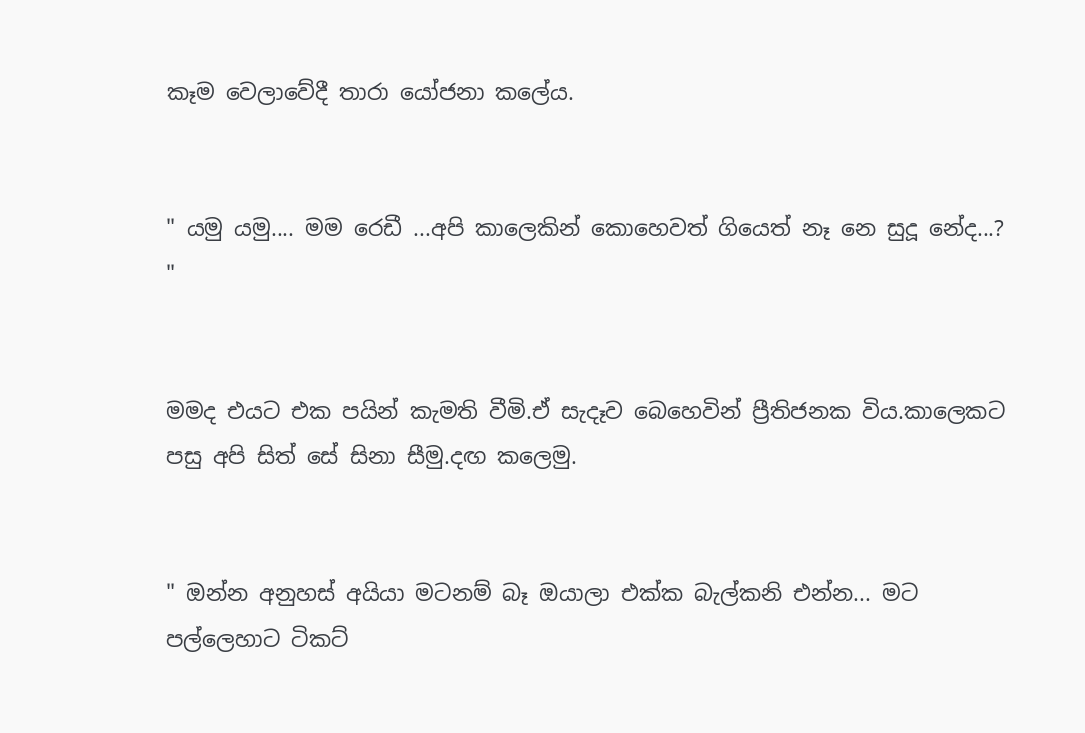කෑම වෙලාවේදී තාරා යෝජනා කලේය.


" යමු යමු.... මම රෙඩී ...අපි කාලෙකින් කොහෙවත් ගියෙත් නෑ නෙ සුදූ නේද...? "


මමද එයට එක පයින් කැමති වීමි.ඒ සැදෑව බෙහෙවින් ප්‍රීතිජනක විය.කාලෙකට පසු අපි සිත් සේ සිනා සීමු.දඟ කලෙමු.


" ඔන්න අනුහස් අයියා මටනම් බෑ ඔයාලා එක්ක බැල්කනි එන්න... මට පල්ලෙහාට ටිකට්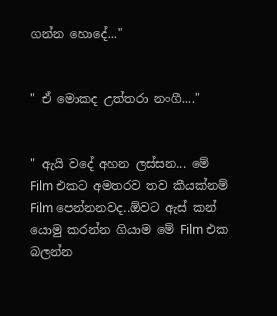ගන්න හොදේ..."


" ඒ මොකද උත්තරා නංගී...."


" ඇයි වදේ අහන ලස්සන... මේ Film එකට අමතරව තව කීයක්නම් Film පෙන්නනවද..ඕවට ඇස් කන් යොමු කරන්න ගියාම මේ Film එක බලන්න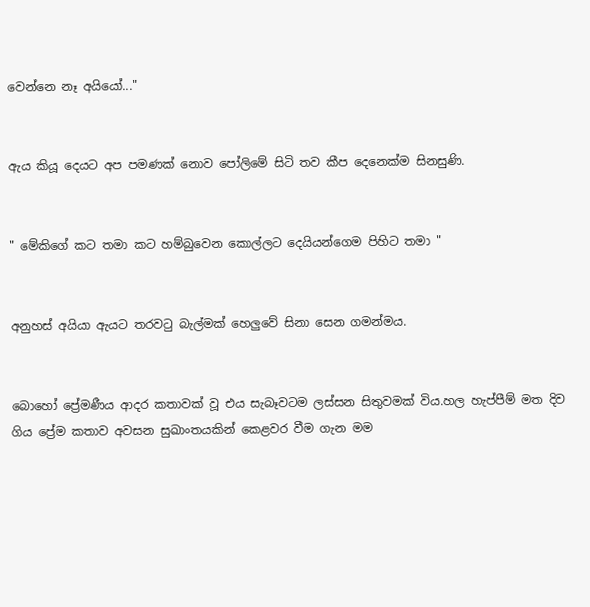වෙන්නෙ නෑ අයියෝ..."


ඇය කියූ දෙයට අප පමණක් නොව පෝලිමේ සිටි තව කීප දෙනෙක්ම සිනසුණි.


" මේකිගේ කට තමා කට හම්බුවෙන කොල්ලට දෙයියන්ගෙම පිහිට තමා "


අනුහස් අයියා ඇයට තරවටු බැල්මක් හෙලුවේ සිනා සෙන ගමන්මය.


බොහෝ ප්‍රේමණීය ආදර කතාවක් වූ එය සැබෑවටම ලස්සන සිතුවමක් විය.හල හැප්පීම් මත දිව ගිය ප්‍රේම කතාව අවසන සුඛාංතයකින් කෙළවර වීම ගැන මම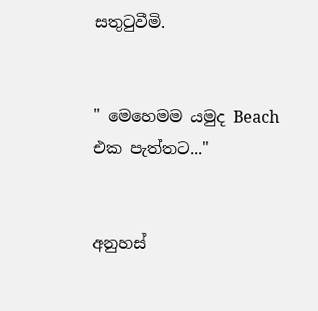සතුටුවීමි.


" මෙහෙමම යමුද Beach එක පැත්තට..."


අනුහස්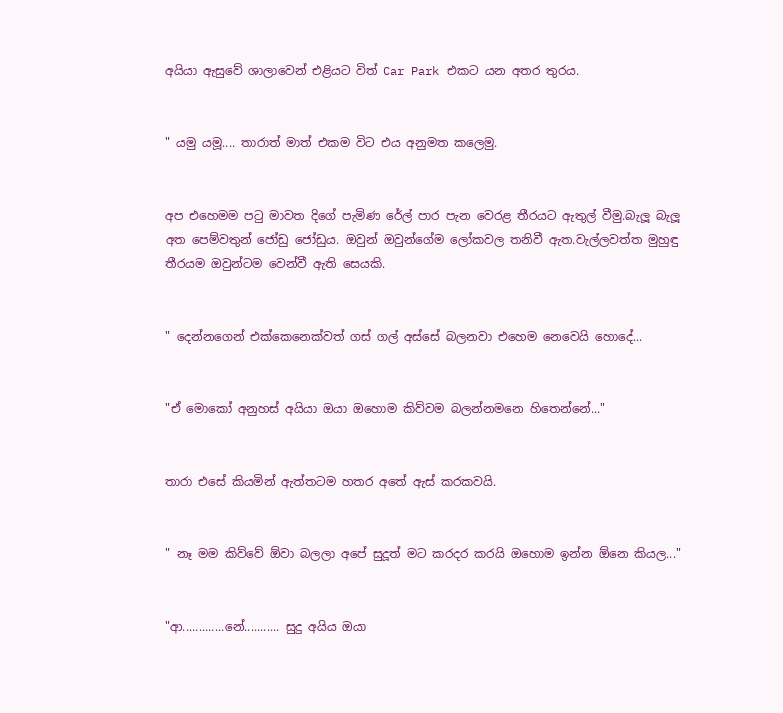අයියා ඇසුවේ ශාලාවෙන් එළියට විත් Car Park එකට යන අතර තුරය.


" යමු යමූ.... තාරාත් මාත් එකම විට එය අනුමත කලෙමු.


අප එහෙමම පටු මාවත දිගේ පැමිණ රේල් පාර පැන වෙරළ තීරයට ඇතුල් වීමු.බැලූ බැලූ අත පෙම්වතුන් ජෝඩු ජෝඩුය. ඔවුන් ඔවුන්ගේම ලෝකවල තනිවී ඇත.වැල්ලවත්ත මුහුඳු තීරයම ඔවුන්ටම වෙන්වී ඇති සෙයකි.


" දෙන්නගෙන් එක්කෙනෙක්වත් ගස් ගල් අස්සේ බලනවා එහෙම නෙවෙයි හොදේ...


"ඒ මොකෝ අනුහස් අයියා ඔයා ඔහොම කිව්වම බලන්නමනෙ හිතෙන්නේ..."


තාරා එසේ කියමින් ඇත්තටම හතර අතේ ඇස් කරකවයි.


" නෑ මම කිව්වේ ඕවා බලලා අපේ සුදූත් මට කරදර කරයි ඔහොම ඉන්න ඕනෙ කියල..."


"ආ.............නේ........... සුදු අයිය ඔයා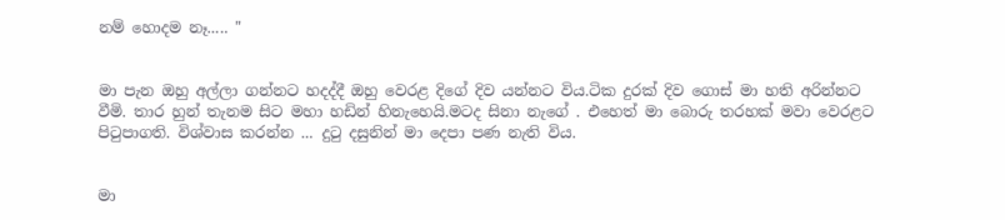නම් හොදම නෑ..... "


මා පැන ඔහු අල්ලා ගන්නට හදද්දී ඔහු වෙරළ දිගේ දිව යන්නට විය.ටික දුරක් දිව ගොස් මා හති අරින්නට වීමි. තාර හුන් තැනම සිට මහා හඩින් හිනැහෙයි.මටද සිනා නැගේ . එහෙත් මා බොරු තරහක් මවා වෙරළට පිටුපාගති. විශ්වාස කරන්න ... දුටු දසුනින් මා දෙපා පණ නැති විය.


මා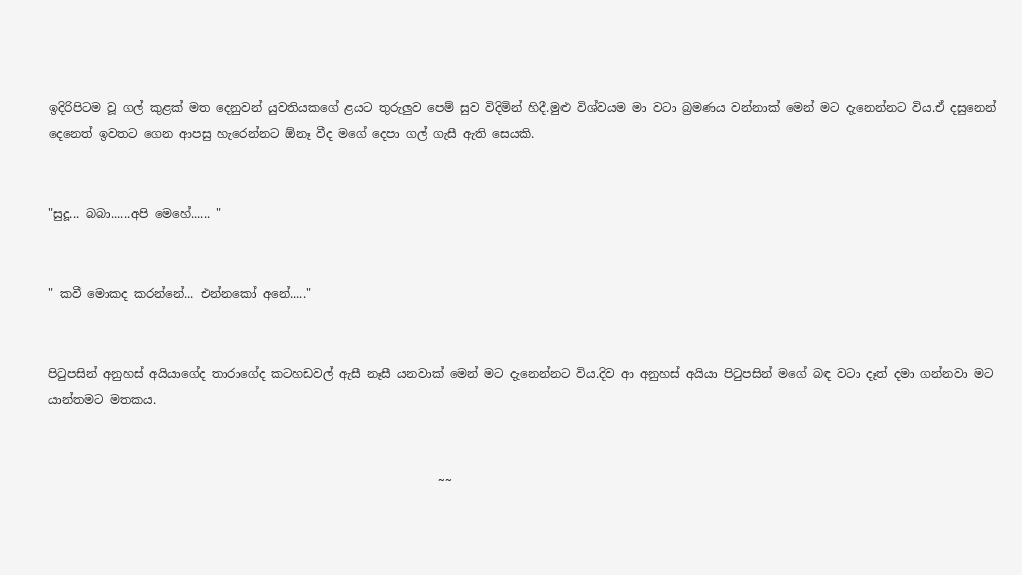ඉදිරිපිටම වූ ගල් කුළක් මත දෙනුවන් යුවතියකගේ ළයට තුරුලුව පෙම් සුව විදිමින් හිදී.මුළු විශ්වයම මා වටා බ්‍රමණය වන්නාක් මෙන් මට දැනෙන්නට විය.ඒ දසුනෙන් දෙනෙත් ඉවතට ගෙන ආපසු හැරෙන්නට ඕනෑ වීද මගේ දෙපා ගල් ගැසී ඇති සෙයකි.


"සුදූ... බබා......අපි මෙහේ...... "


" කවී මොකද කරන්නේ... එන්නකෝ අනේ....."


පිටුපසින් අනුහස් අයියාගේද තාරාගේද කටහඩවල් ඇසී නෑසී යනවාක් මෙන් මට දැනෙන්නට විය.දිව ආ අනුහස් අයියා පිටුපසින් මගේ බඳ වටා දෑත් දමා ගන්නවා මට යාන්තමට මතකය.


                                                                 ~~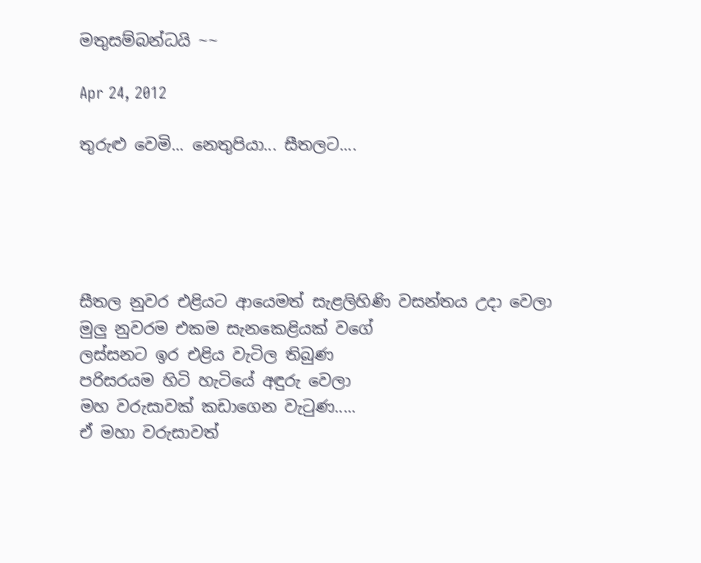මතුසම්බන්ධයි ~~

Apr 24, 2012

තුරුළු වෙමි... නෙතුපියා... සීතලට....





සීතල නුවර එළියට ආයෙමත් සැළලිහිණි වසන්තය උදා වෙලා
මුලු නුවරම එකම සැනකෙළියක් වගේ
ලස්සනට ඉර එළිය වැටිල තිබුණ
පරිසරයම හිටි හැටියේ අඳුරු වෙලා
මහ වරුසාවක් කඩාගෙන වැටුණ.....
ඒ මහා වරුසාවත්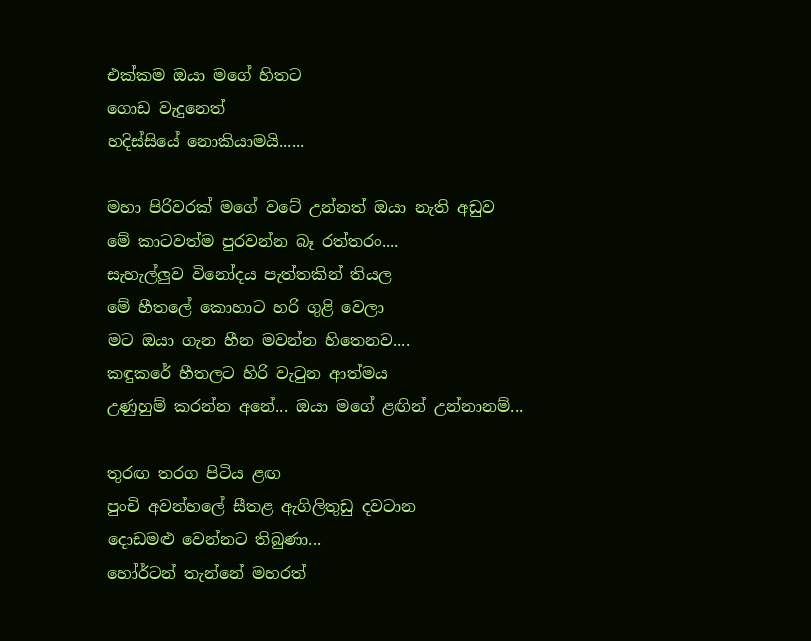එක්කම ඔයා මගේ හිතට
ගොඩ වැදුනෙත්
හදිස්සියේ නොකියාමයි......

මහා පිරිවරක් මගේ වටේ උන්නත් ඔයා නැති අඩුව
මේ කාටවත්ම පුරවන්න බෑ රත්තරං....
සැහැල්ලුව විනෝදය පැත්තකින් තියල
මේ හීතලේ කොහාට හරි ගුළි වෙලා
මට ඔයා ගැන හීන මවන්න හිතෙනව....
කඳුකරේ හීතලට හිරි වැටුන ආත්මය
උණුහුම් කරන්න අනේ... ඔයා මගේ ළඟින් උන්නානම්...

තුරඟ තරග පිටිය ළඟ
පුංචි අවන්හලේ සීතළ ඇගිලිතුඩු දවටාන
දොඩමළු වෙන්නට තිබුණා...
හෝර්ටන් තැන්නේ මහරත්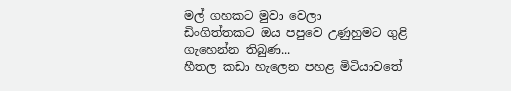මල් ගහකට මුවා වෙලා
ඩිංගිත්තකට ඔය පපුවෙ උණුහුමට ගුළි ගැහෙන්න තිබුණ...
හීතල කඩා හැලෙන පහළ මිටියාවතේ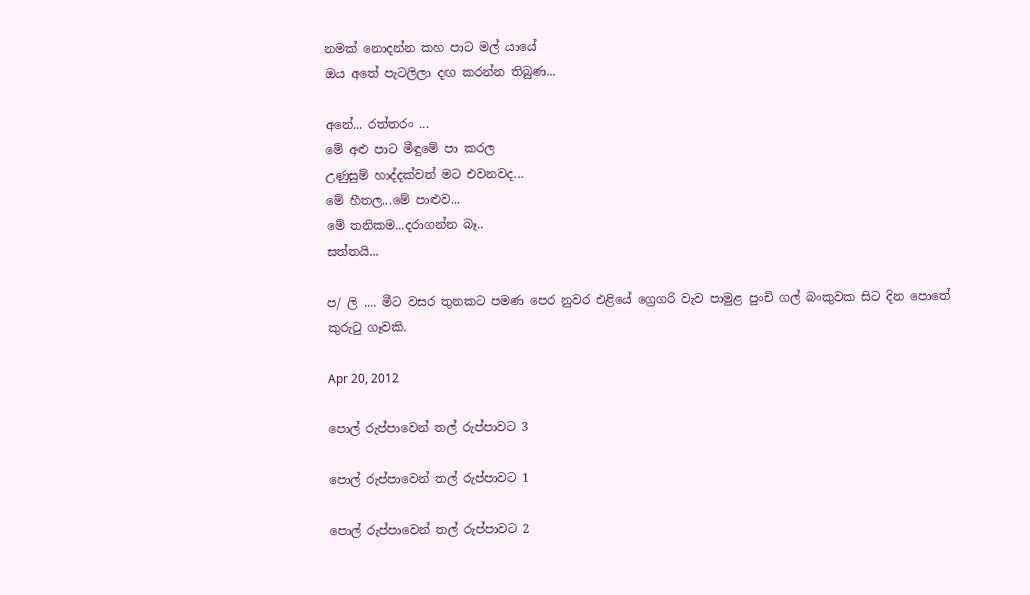නමක් නොදන්න කහ පාට මල් යායේ
ඔය අතේ පැටලිලා දඟ කරන්න තිබුණ...

අනේ... රත්තරං ...
මේ අළු පාට මීඳුමේ පා කරල
උණුසුම් හාද්දක්වත් මට එවනවද...
මේ හීතල...මේ පාළුව...
මේ තනිකම...දරාගන්න බෑ..
සත්තයි...

ප/ ලි .... මීට වසර තුනකට පමණ පෙර නුවර එළියේ ග්‍රෙගරි වැව පාමුළ පුංචි ගල් බංකුවක සිට දින පොතේ කුරුටු ගෑවකි.

Apr 20, 2012

පොල් රුප්පාවෙන් තල් රුප්පාවට 3

පොල් රුප්පාවෙන් තල් රුප්පාවට 1

පොල් රුප්පාවෙන් තල් රුප්පාවට 2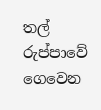තල් රුප්පාවේ ගෙවෙන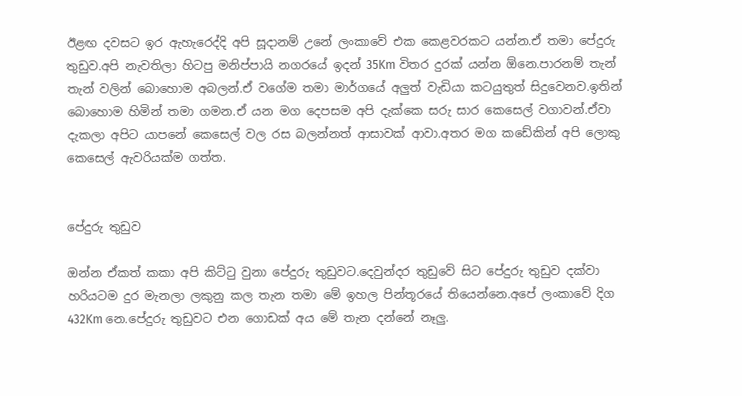ඊළඟ දවසට ඉර ඇහැරෙද්දි අපි සූදානම් උනේ ලංකාවේ එක කෙළවරකට යන්න.ඒ තමා පේදුරු තුඩුව.අපි නැවතිලා හිටපු මනිප්පායි නගරයේ ඉදන් 35Km විතර දුරක් යන්න ඕනෙ.පාරනම් තැන් තැන් වලින් බොහොම අබලන්.ඒ වගේම තමා මාර්ගයේ අලුත් වැඩියා කටයුතුත් සිදුවෙනව.ඉතින් බොහොම හිමින් තමා ගමන.ඒ යන මග දෙපසම අපි දැක්කෙ සරු සාර කෙසෙල් වගාවන්.ඒවා දැකලා අපිට යාපනේ කෙසෙල් වල රස බලන්නත් ආසාවක් ආවා.අතර මග කඩේකින් අපි ලොකු කෙසෙල් ඇවරියක්ම ගත්ත.


පේදුරු තුඩුව

ඔන්න ඒකත් කකා අපි කිට්ටු වුනා පේදුරු තුඩුවට.දෙවුන්දර තුඩුවේ සිට පේදුරු තුඩුව දක්වා හරියටම දුර මැනලා ලකුනු කල තැන තමා මේ ඉහල පින්තූරයේ තියෙන්නෙ.අපේ ලංකාවේ දිග 432Km නෙ.පේදුරු තුඩුවට එන ගොඩක් අය මේ තැන දන්නේ නෑලු.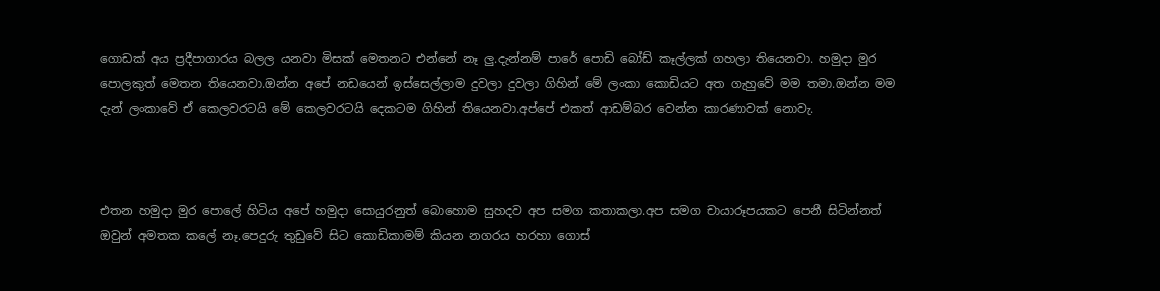ගොඩක් අය ප්‍රදීපාගාරය බලල යනවා මිසක් මෙතනට එන්නේ නෑ ලු.දැන්නම් පාරේ පොඩි බෝඩ් කෑල්ලක් ගහලා තියෙනවා. හමුදා මුර පොලකුත් මෙතන තියෙනවා.ඔන්න අපේ නඩයෙන් ඉස්සෙල්ලාම දුවලා දුවලා ගිහින් මේ ලංකා කොඩියට අත ගැහුවේ මම තමා.ඔන්න මම දැන් ලංකාවේ ඒ කෙලවරටයි මේ කෙලවරටයි දෙකටම ගිහින් තියෙනවා.අප්පේ එකත් ආඩම්බර වෙන්න කාරණාවක් නොවැ.



එතන හමුදා මුර පොලේ හිටිය අපේ හමුදා සොයුරනුත් බොහොම සුහදව අප සමග කතාකලා.අප සමග චායාරූපයකට පෙනී සිටින්නත් ඔවුන් අමතක කලේ නෑ.පෙදුරු තුඩුවේ සිට කොඩිකාමම් කියන නගරය හරහා ගොස්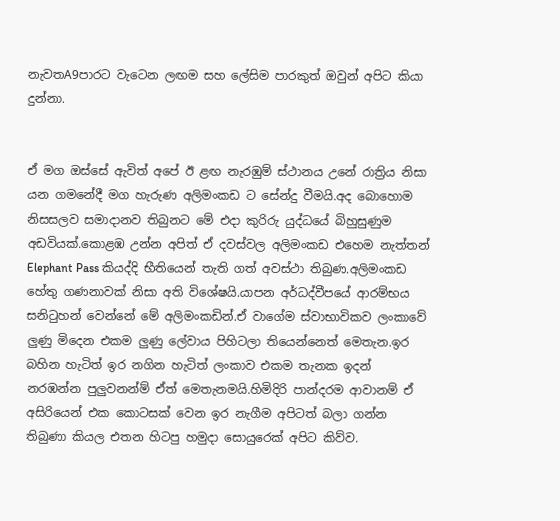නැවතA9පාරට වැටෙන ලඟම සහ ලේසිම පාරකුත් ඔවුන් අපිට කියා දුන්නා.


ඒ මග ඔස්සේ ඇවිත් අපේ ඊ ළඟ නැරඹුම් ස්ථානය උනේ රාත්‍රිය නිසා යන ගමනේදී මග හැරුණ අලිමංකඩ ට සේන්දු වීමයි.අද බොහොම නිසසලව සමාදානව තිබුනට මේ එදා කුරිරු යුද්ධයේ බිහුසුණුම අඩවියක්.කොළඹ උන්න අපිත් ඒ දවස්වල අලිමංකඩ එහෙම නැත්තන් Elephant Pass කියද්දි භීතියෙන් තැති ගත් අවස්ථා තිබුණ.අලිමංකඩ හේතු ගණනාවක් නිසා අති විශේෂයි.යාපන අර්ධද්වීපයේ ආරම්භය සනිටුහන් වෙන්නේ මේ අලිමංකඩින්.ඒ වාගේම ස්වාභාවිකව ලංකාවේ ලුණු මිදෙන එකම ලුණු ලේවාය පිහිටලා තියෙන්නෙත් මෙතැන.ඉර බහින හැටිත් ඉර නගින හැටිත් ලංකාව එකම තැනක ඉදන් නරඹන්න පුලුවනන්ම් ඒත් මෙතැනමයි.හිමිදිරි පාන්දරම ආවානම් ඒ අසිරියෙන් එක කොටසක් වෙන ඉර නැගීම අපිටත් බලා ගන්න තිබුණා කියල එතන හිටපු හමුදා සොයුරෙක් අපිට කිව්ව.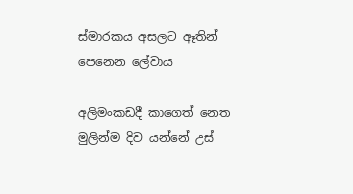ස්මාරකය අසලට ඈතින් පෙනෙන ලේවාය

අලිමංකඩදී කාගෙත් නෙත මුලින්ම දිව යන්නේ උස්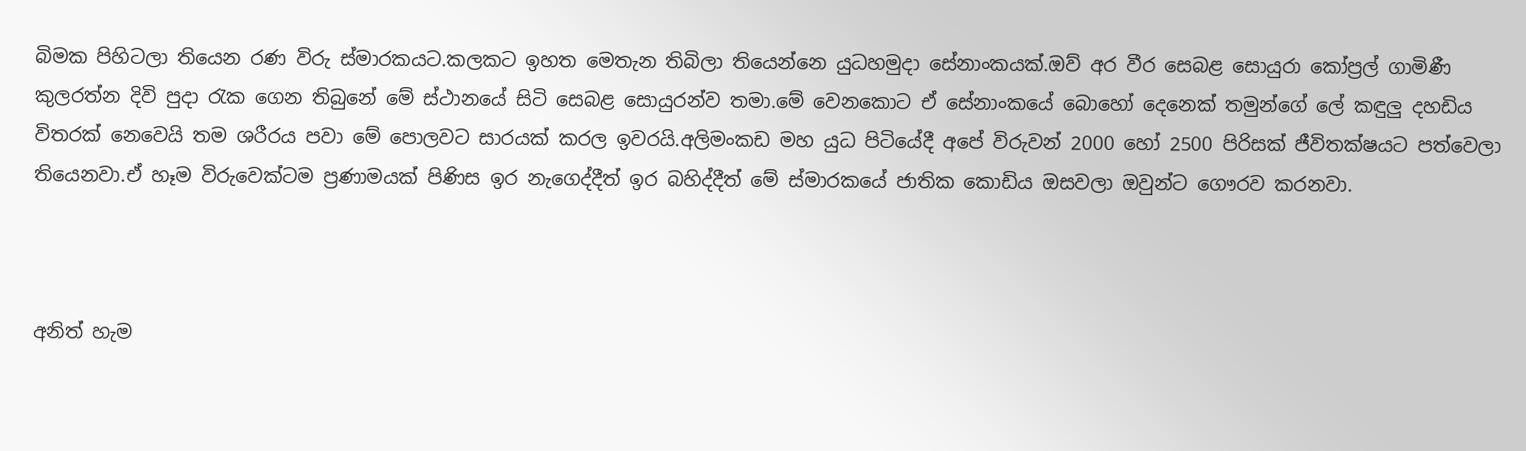බිමක පිහිටලා තියෙන රණ විරු ස්මාරකයට.කලකට ඉහත මෙතැන තිබිලා තියෙන්නෙ යුධහමුදා සේනාංකයක්.ඔව් අර වීර සෙබළ සොයුරා කෝප්‍රල් ගාමිණී කුලරත්න දිවි පුදා රැක ගෙන තිබුනේ මේ ස්ථානයේ සිටි සෙබළ සොයුරන්ව තමා.මේ වෙනකොට ඒ සේනාංකයේ බොහෝ දෙනෙක් තමුන්ගේ ලේ කඳුලු දහඩිය විතරක් නෙවෙයි තම ශරීරය පවා මේ පොලවට සාරයක් කරල ඉවරයි.අලිමංකඩ මහ යුධ පිටියේදී අපේ විරුවන් 2000 හෝ 2500 පිරිසක් ජීවිතක්ෂයට පත්වෙලා තියෙනවා.ඒ හෑම විරුවෙක්ටම ප්‍රණාමයක් පිණිස ඉර නැගෙද්දීත් ඉර බහිද්දීත් මේ ස්මාරකයේ ජාතික කොඩිය ඔසවලා ඔවුන්ට ගෞරව කරනවා.



අනිත් හැම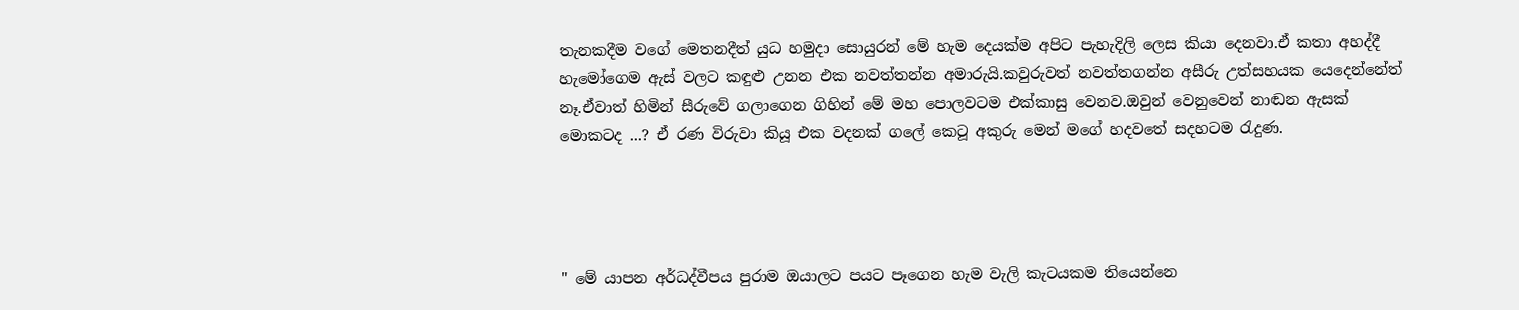තැනකදීම වගේ මෙතනදීත් යුධ හමුදා සොයුරන් මේ හැම දෙයක්ම අපිට පැහැදිලි ලෙස කියා දෙනවා.ඒ කතා අහද්දී හැමෝගෙම ඇස් වලට කඳුළු උනන එක නවත්තන්න අමාරුයි.කවුරුවත් නවත්තගන්න අසීරු උත්සහයක යෙදෙන්නේත් නෑ.ඒවාත් හිමින් සීරුවේ ගලාගෙන ගිහින් මේ මහ පොලවටම එක්කාසු වෙනව.ඔවුන් වෙනුවෙන් නාඬන ඇසක් මොකටද ...? ඒ රණ විරුවා කියූ එක වදනක් ගලේ කෙටූ අකුරු මෙන් මගේ හදවතේ සදහටම රැදුණ.




" මේ යාපන අර්ධද්වීපය පුරාම ඔයාලට පයට පෑගෙන හැම වැලි කැටයකම තියෙන්නෙ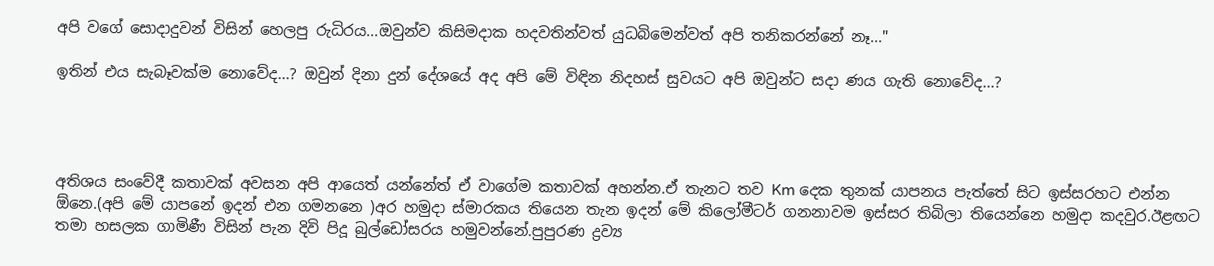අපි වගේ සොදාදුවන් විසින් හෙලපු රුධිරය...ඔවුන්ව කිසිමදාක හදවතින්වත් යුධබිමෙන්වත් අපි තනිකරන්නේ නෑ..."

ඉතින් එය සැබෑවක්ම නොවේද...? ඔවුන් දිනා දුන් දේශයේ අද අපි මේ විඳින නිදහස් සුවයට අපි ඔවුන්ට සදා ණය ගැති නොවේද...?




අතිශය සංවේදී කතාවක් අවසන අපි ආයෙත් යන්නේත් ඒ වාගේම කතාවක් අහන්න.ඒ තැනට තව Km දෙක තුනක් යාපනය පැත්තේ සිට ඉස්සරහට එන්න ඕනෙ.(අපි මේ යාපනේ ඉදන් එන ගමනනෙ )අර හමුදා ස්මාරකය තියෙන තැන ඉදන් මේ කිලෝමීටර් ගනනාවම ඉස්සර තිබිලා තියෙන්නෙ හමුදා කදවුර.ඊළඟට තමා හසලක ගාමිණී විසින් පැන දිවි පිදූ බුල්ඩෝසරය හමුවන්නේ.පුපුරණ ද්‍රව්‍ය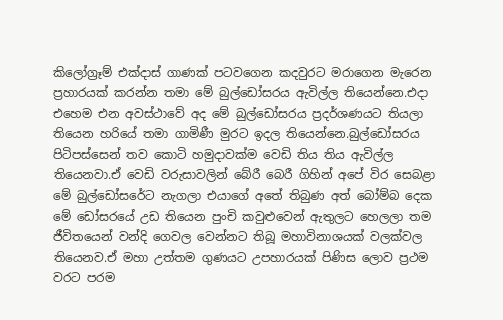කිලෝග්‍රෑම් එක්දාස් ගාණක් පටවගෙන කදවුරට මරාගෙන මැරෙන ප්‍රහාරයක් කරන්න තමා මේ බුල්ඩෝසරය ඇවිල්ල තියෙන්නෙ.එදා එහෙම එන අවස්ථාවේ අද මේ බුල්ඩෝසරය ප්‍රදර්ශණයට තියලා තියෙන හරියේ තමා ගාමිණී මුරට ඉදල තියෙන්නෙ.බුල්ඩෝසරය පිටිපස්සෙන් තව කොටි හමුදාවක්ම වෙඩි තිය තිය ඇවිල්ල තියෙනවා.ඒ වෙඩි වරුසාවලින් බේරී බෙරී ගිහින් අපේ විර සෙබළා මේ බුල්ඩෝසරේට නැගලා එයාගේ අතේ තිබුණ අත් බෝම්බ දෙක මේ ඩෝසරයේ උඩ තියෙන පුංචි කවුළුවෙන් ඇතුලට හෙලලා තම ජීවිතයෙන් වන්දි ගෙවල වෙන්නට තිබූ මහාවිනාශයක් වලක්වල තියෙනව.ඒ මහා උත්තම ගුණයට උපහාරයක් පිණිස ලොව ප්‍රථම වරට පරම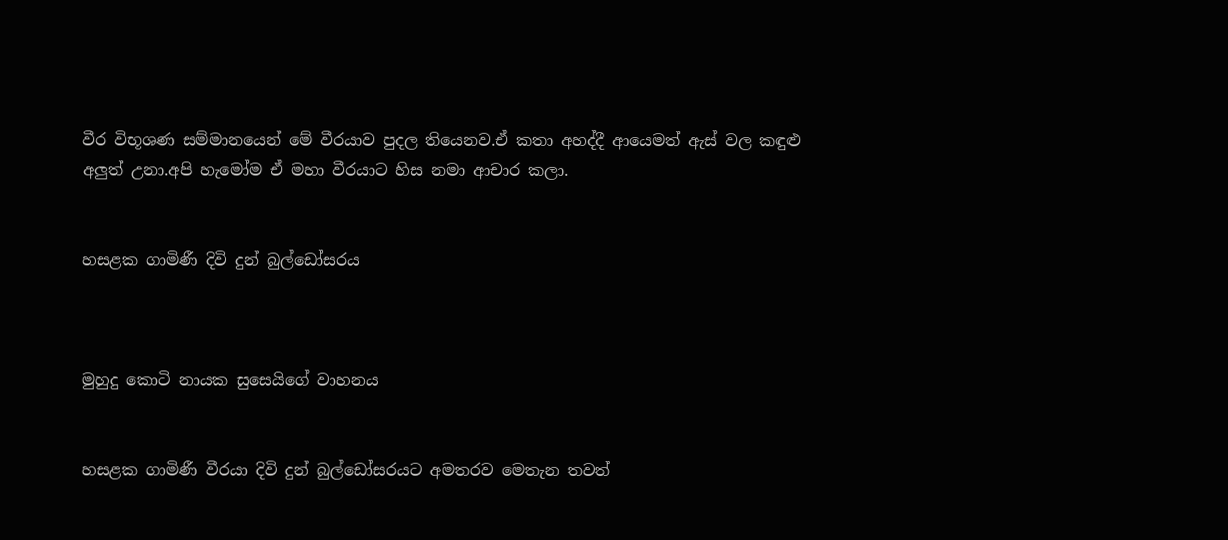වීර විභූශණ සම්මානයෙන් මේ වීරයාව පුදල තියෙනව.ඒ කතා අහද්දී ආයෙමත් ඇස් වල කඳුළු අලුත් උනා.අපි හැමෝම ඒ මහා වීරයාට හිස නමා ආචාර කලා.


හසළක ගාමිණී දිවි දුන් බුල්ඩෝසරය



මුහුදු කොටි නායක සුසෙයිගේ වාහනය


හසළක ගාමිණී වීරයා දිවි දුන් බුල්ඩෝසරයට අමතරව මෙතැන තවත්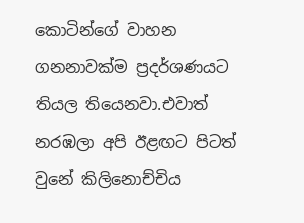කොටින්ගේ වාහන ගනනාවක්ම ප්‍රදර්ශණයට තියල තියෙනවා.එවාත් නරඹලා අපි ඊළඟට පිටත් වුනේ කිලිනොච්චිය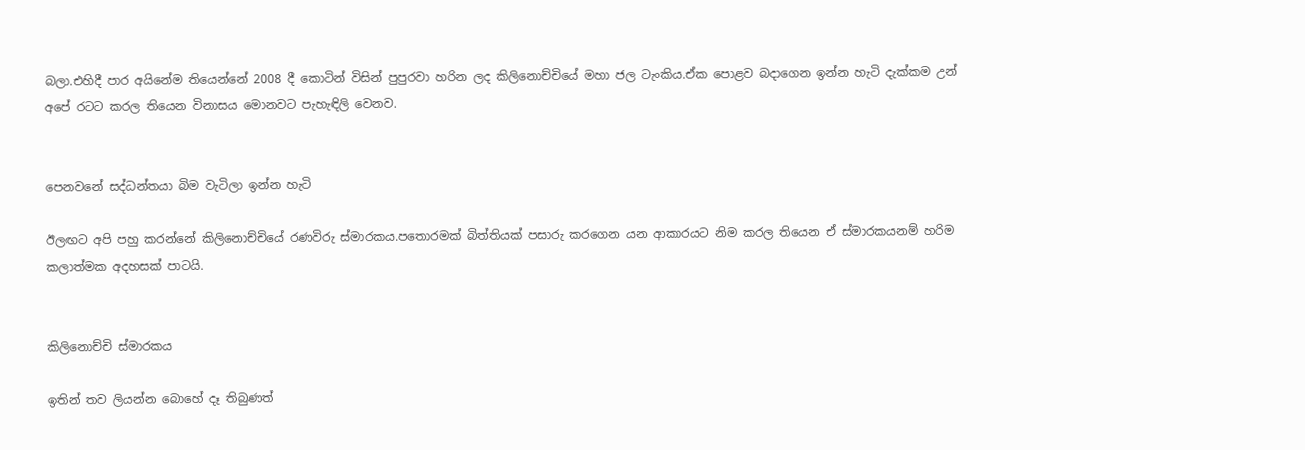බලා.එහිදී පාර අයිනේම තියෙන්නේ 2008 දී කොටින් විසින් පුපුරවා හරින ලද කිලිනොච්චියේ මහා ජල ටැංකිය.ඒක පොළව බදාගෙන ඉන්න හැටි දැක්කම උන් අපේ රටට කරල තියෙන විනාසය මොනවට පැහැඳිලි වෙනව.


පෙනවනේ සද්ධන්තයා බිම වැටිලා ඉන්න හැටි

ඊලඟට අපි පහු කරන්නේ කිලිනොච්චියේ රණවිරු ස්මාරකය.පතොරමක් බිත්තියක් පසාරු කරගෙන යන ආකාරයට නිම කරල තියෙන ඒ ස්මාරකයනම් හරිම කලාත්මක අදහසක් පාටයි.


කිලිනොච්චි ස්මාරකය

ඉතින් තව ලියන්න බොහේ දෑ තිබුණත්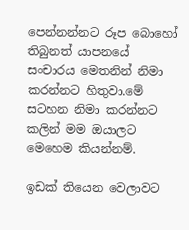පෙන්නන්නට රූප බොහෝ තිබුනත් යාපනයේ සංචාරය මෙතනින් නිමා කරන්නට හිතුවා.මේ සටහන නිමා කරන්නට කලින් මම ඔයාලට මෙහෙම කියන්නම්.

ඉඩක් තියෙන වෙලාවට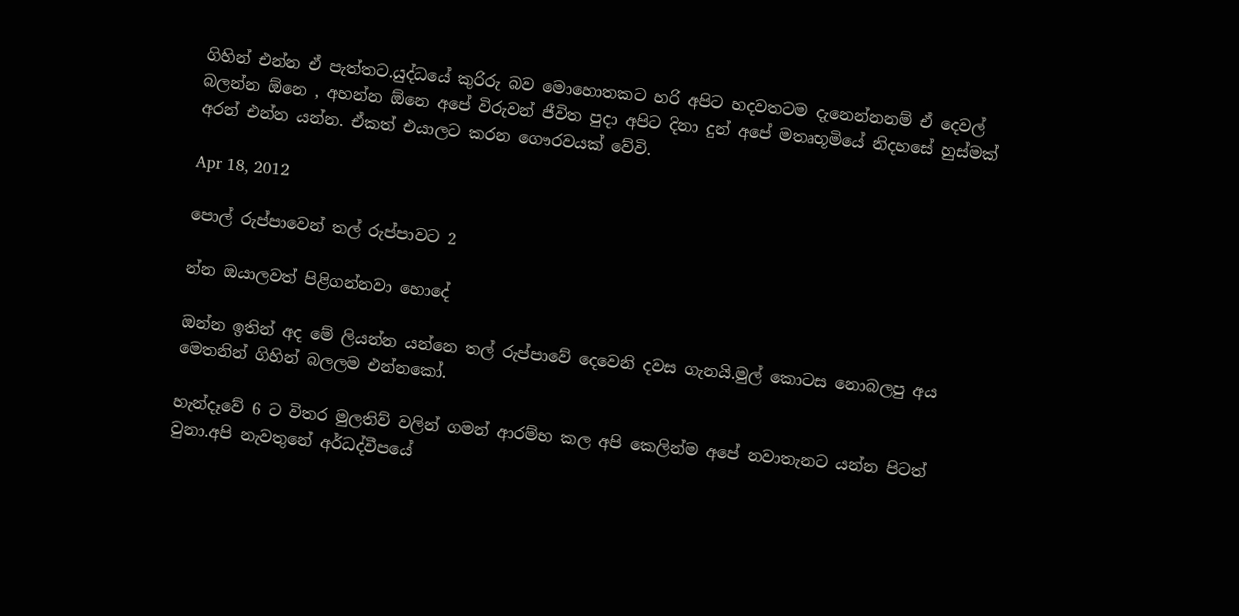ගිහින් එන්න ඒ පැත්තට.යුද්ධයේ කුරිරු බව මොහොතකට හරි අපිට හදවතටම දැනෙන්නනම් ඒ දෙවල් බලන්න ඕනෙ , අහන්න ඕනෙ අපේ විරුවන් ජීවිත පුදා අපිට දිනා දුන් අපේ මතෘභූමියේ නිදහසේ හුස්මක් අරන් එන්න යන්න. ඒකත් එයාලට කරන ගෞරවයක් වේවි.

Apr 18, 2012

පොල් රුප්පාවෙන් තල් රුප්පාවට 2

න්න ඔයාලවත් පිළිගන්නවා හොදේ

ඔන්න ඉතින් අද මේ ලියන්න යන්නෙ තල් රුප්පාවේ දෙවෙනි දවස ගැනයි.මුල් කොටස නොබලපු අය මෙතනින් ගිහින් බලලම එන්නකෝ.

හැන්දෑවේ 6 ට විතර මුලතිව් වලින් ගමන් ආරම්භ කල අපි කෙලින්ම අපේ නවාතැනට යන්න පිටත් වුනා.අපි නැවතුනේ අර්ධද්වීපයේ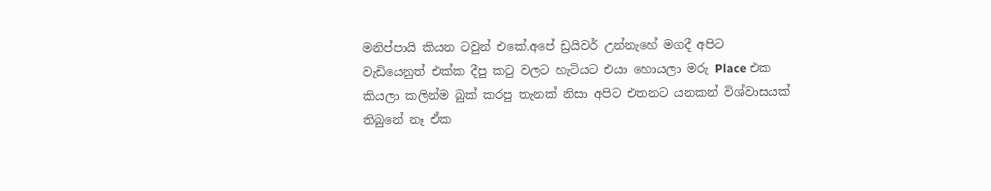මනිප්පායි කියන ටවුන් එකේ.අපේ ඩ්‍රයිවර් උන්නැහේ මගදී අපිට වැඩියෙනුත් එක්ක දීපු කටු වලට හැටියට එයා හොයලා මරු Place එක කියලා කලින්ම බුක් කරපු තැනක් නිසා අපිට එතනට යනකන් විශ්වාසයක් තිබුනේ නෑ ඒක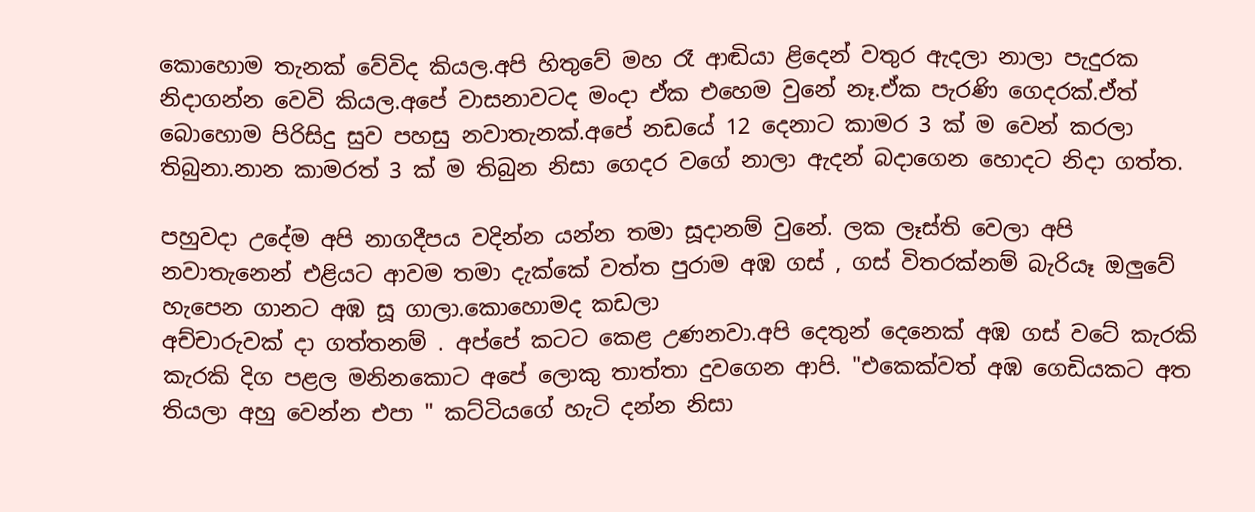කොහොම තැනක් වේවිද කියල.අපි හිතුවේ මහ රෑ ආඬියා ළිදෙන් වතුර ඇදලා නාලා පැදුරක නිදාගන්න වෙවි කියල.අපේ වාසනාවටද මංදා ඒක එහෙම වුනේ නෑ.ඒක පැරණි ගෙදරක්.ඒත් බොහොම පිරිසිදු සුව පහසු නවාතැනක්.අපේ නඩයේ 12 දෙනාට කාමර 3 ක් ම වෙන් කරලා තිබුනා.නාන කාමරත් 3 ක් ම තිබුන නිසා ගෙදර වගේ නාලා ඇදන් බදාගෙන හොදට නිදා ගත්ත.

පහුවදා උදේම අපි නාගදීපය වදින්න යන්න තමා සූදානම් වුනේ. ලක ලෑස්ති වෙලා අපි නවාතැනෙන් එළියට ආවම තමා දැක්කේ වත්ත පුරාම අඹ ගස් , ගස් විතරක්නම් බැරියෑ ඔලුවේ හැපෙන ගානට අඹ සූ ගාලා.කොහොමද කඩලා
අච්චාරුවක් දා ගත්තනම් . අප්පේ කටට කෙළ උණනවා.අපි දෙතුන් දෙනෙක් අඹ ගස් වටේ කැරකි කැරකි දිග පළල මනිනකොට අපේ ලොකු තාත්තා දුවගෙන ආපි. "එකෙක්වත් අඹ ගෙඩියකට අත තියලා අහු වෙන්න එපා " කට්ටියගේ හැටි දන්න නිසා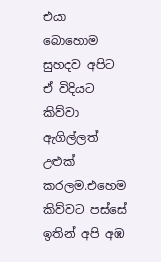එයා බොහොම සුහදව අපිට ඒ විදියට කිව්වා ඇගිල්ලත් උළුක් කරලම.එහෙම කිව්වට පස්සේ ඉතින් අපි අඹ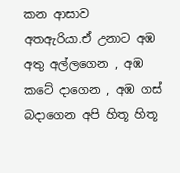කන ආසාව අතඇරියා.ඒ උනාට අඹ අතු අල්ලගෙන , අඹ කටේ දාගෙන , අඹ ගස් බදාගෙන අපි හිතූ හිතූ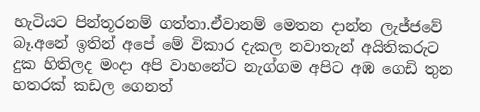හැටියට පින්තූරනම් ගත්තා.ඒවානම් මෙතන දාන්න ලැජ්ජවේ බෑ.අනේ ඉතින් අපේ මේ විකාර දැකල නවාතැන් අයිතිකරුට දුක හිතිලද මංදා අපි වාහනේට නැග්ගම අපිට අඹ ගෙඩි තුන හතරක් කඩල ගෙනත්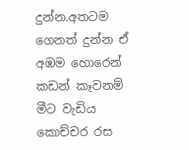දුන්න.අතටම ගෙනත් දුන්න ඒ අඹම හොරෙන් කඩන් කෑවනම් මීට වැඩිය කොච්චර රස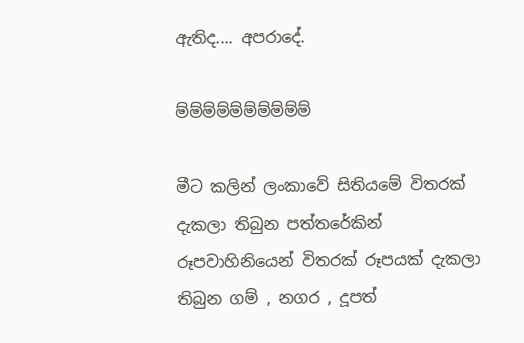ඇතිද.... අපරාදේ.

ම්ම්ම්ම්ම්ම්ම්ම්ම්ම්

මීට කලින් ලංකාවේ සිතියමේ විතරක් දැකලා තිබුන පත්තරේකින් රූපවාහිනියෙන් විතරක් රූපයක් දැකලා තිබුන ගම් , නගර , දූපත්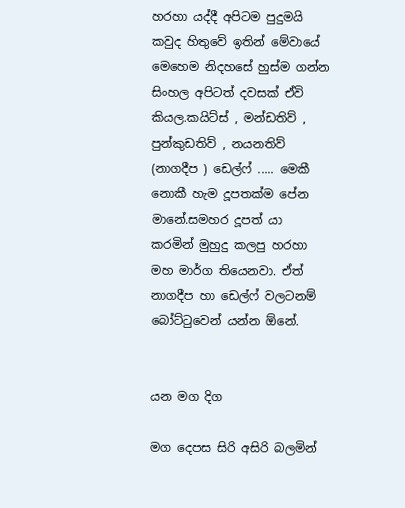හරහා යද්දී අපිටම පුදුමයි කවුද හිතුවේ ඉතින් මේවායේ මෙහෙම නිදහසේ හුස්ම ගන්න සිංහල අපිටත් දවසක් ඒවි කියල.කයිට්ස් , මන්ඩතිව් , පුන්කුඩතිව් , නයනතිව් (නාගදීප ) ඩෙල්ෆ් ..... මෙකී නොකී හැම දූපතක්ම පේන මානේ.සමහර දූපත් යා කරමින් මුහුදු කලපු හරහා මහ මාර්ග තියෙනවා. ඒත් නාගදීප හා ඩෙල්ෆ් වලටනම් බෝට්ටුවෙන් යන්න ඕනේ.


යන මග දිග

මග දෙපස සිරි අසිරි බලමින්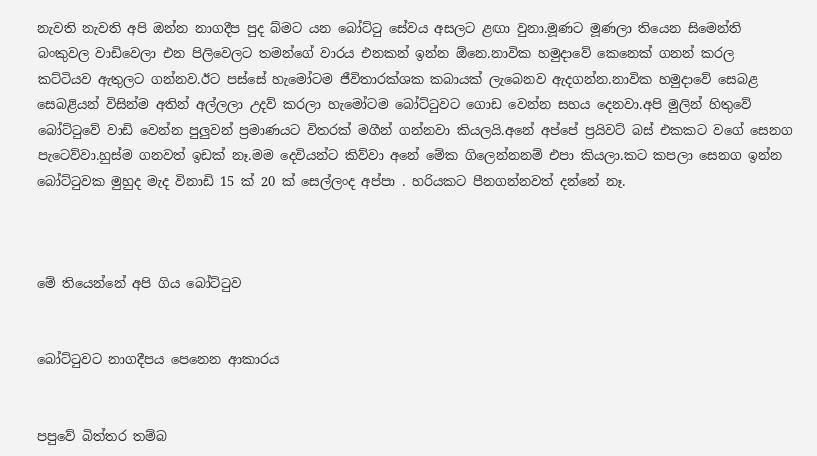නැවති නැවති අපි ඔන්න නාගදීප පුද බ්මට යන බෝට්ටු සේවය අසලට ළඟා වුනා.මූණට මූණලා තියෙන සිමෙන්ති බංකුවල වාඩිවෙලා එන පිලිවෙලට තමන්ගේ වාරය එනකන් ඉන්න ඕනෙ.නාවික හමුදාවේ කෙනෙක් ගනන් කරල කට්ටියව ඇතුලට ගන්නව.ඊට පස්සේ හැමෝටම ජීවිතාරක්ශක කබායක් ලැබෙනව ඇදගන්න.නාවික හමුදාවේ සෙබළ සෙබළියන් විසින්ම අතින් අල්ලලා උදව් කරලා හැමෝටම බෝට්ටුවට ගොඩ වෙන්න සහය දෙනවා.අපි මුලින් හිතුවේ බෝට්ටුවේ වාඩි වෙන්න පුලුවන් ප්‍රමාණයට විතරක් මගීන් ගන්නවා කියලයි.අනේ අප්පේ ප්‍රයිවට් බස් එකකට වගේ සෙනග පැටෙව්වා.හුස්ම ගනවත් ඉඩක් නෑ.මම දෙවියන්ට කිව්වා අනේ මේක ගිලෙන්නනම් එපා කියලා.කට කපලා සෙනග ඉන්න බෝට්ටුවක මුහුද මැද විනාඩි 15 ක් 20 ක් සෙල්ලංද අප්පා . හරියකට පීනගන්නවත් දන්නේ නෑ.



මේ තියෙන්නේ අපි ගිය බෝට්ටුව


බෝට්ටුවට නාගදීපය පෙනෙන ආකාරය


පපුවේ බිත්තර තම්බ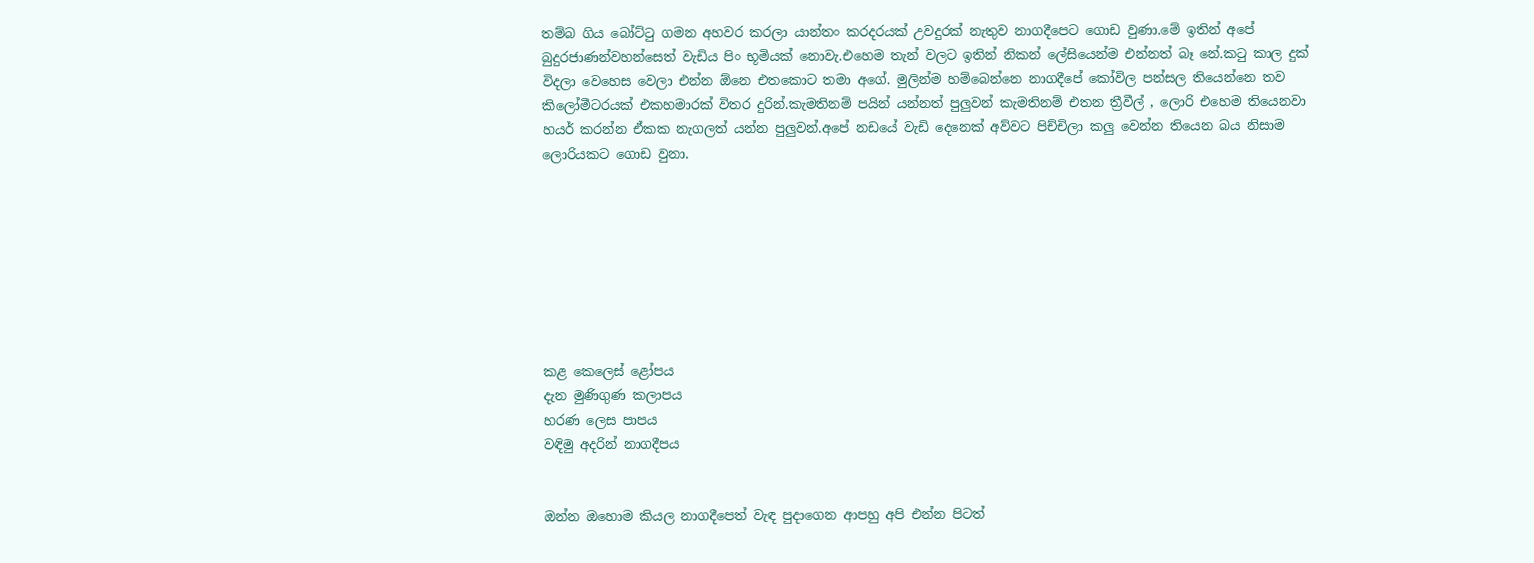තම්බ ගිය බෝට්ටු ගමන අහවර කරලා යාන්තං කරදරයක් උවදුරක් නැතුව නාගදීපෙට ගොඩ වුණා.මේ ඉතින් අපේ බුදුරජාණන්වහන්සෙත් වැඩිය පිං භූමියක් නොවැ.එහෙම තැන් වලට ඉතින් නිකන් ලේසියෙන්ම එන්නත් බෑ නේ.කටු කාල දුක් විදලා වෙහෙස වෙලා එන්න ඕනෙ එතකොට තමා අගේ. මුලින්ම හම්බෙන්නෙ නාගදීපේ කෝවිල පන්සල තියෙන්නෙ තව කිලෝමීටරයක් එකහමාරක් විතර දුරින්.කැමතිනම් පයින් යන්නත් පුලුවන් කැමතිනම් එතන ත්‍රීවීල් , ලොරි එහෙම තියෙනවා හයර් කරන්න ඒකක නැගලත් යන්න පුලුවන්.අපේ නඩයේ වැඩි දෙනෙක් අව්වට පිච්චිලා කලු වෙන්න තියෙන බය නිසාම ලොරියකට ගොඩ වුනා.








කළ කෙලෙස් ළෝපය
දැන මුණිගුණ කලාපය
හරණ ලෙස පාපය
වඳිමු අදරින් නාගදීපය


ඔන්න ඔහොම කියල නාගදීපෙත් වැඳ පුදාගෙන ආපහු අපි එන්න පිටත්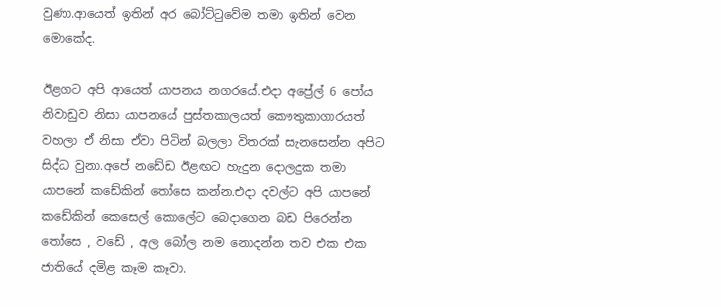වුණා.ආයෙත් ඉතින් අර බෝට්ටුවේම තමා ඉතින් වෙන මොකේද.

ඊළගට අපි ආයෙත් යාපනය නගරයේ.එදා අප්‍රේල් 6 පෝය නිවාඩුව නිසා යාපනයේ පුස්තකාලයත් කෞතුකාගාරයත් වහලා ඒ නිසා ඒවා පිටින් බලලා විතරක් සැනසෙන්න අපිට සිද්ධ වුනා.අපේ නඩේඩ ඊළඟට හැදුන දොලදුක තමා යාපනේ කඩේකින් තෝසෙ කන්න.එදා දවල්ට අපි යාපනේ කඩේකින් කෙසෙල් කොලේට බෙදාගෙන බඩ පිරෙන්න තෝසෙ , වඩේ , අල බෝල නම නොදන්න තව එක එක ජාතියේ දමිළ කෑම කෑවා.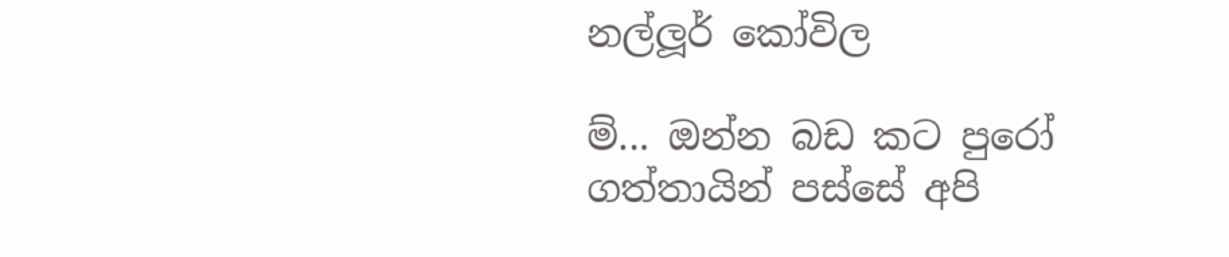නල්ලූර් කෝවිල

ම්... ඔන්න බඩ කට පුරෝ ගත්තායින් පස්සේ අපි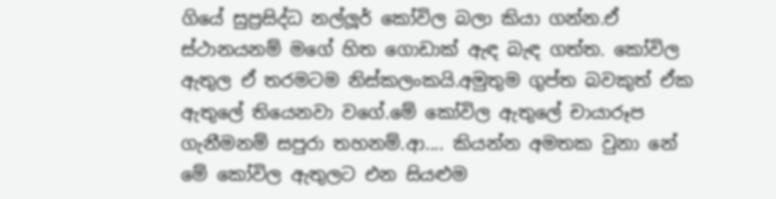ගියේ සුප්‍රසිද්ධ නල්ලූර් කෝවිල බලා කියා ගන්න.ඒ ස්ථානයනම් මගේ හිත ගොඩාක් ඇඳ බැඳ ගත්ත. කෝවිල ඇතුල ඒ තරමටම නිස්කලංකයි.අමුතුම ගුප්ත බවකුත් ඒක ඇතුලේ තියෙනවා වගේ.මේ කෝවිල ඇතුලේ චායාරූප ගැනීමනම් සපුරා තහනම්.ආ.... කියන්න අමතක වුනා නේ මේ කෝවිල ඇතුලට එන සියළුම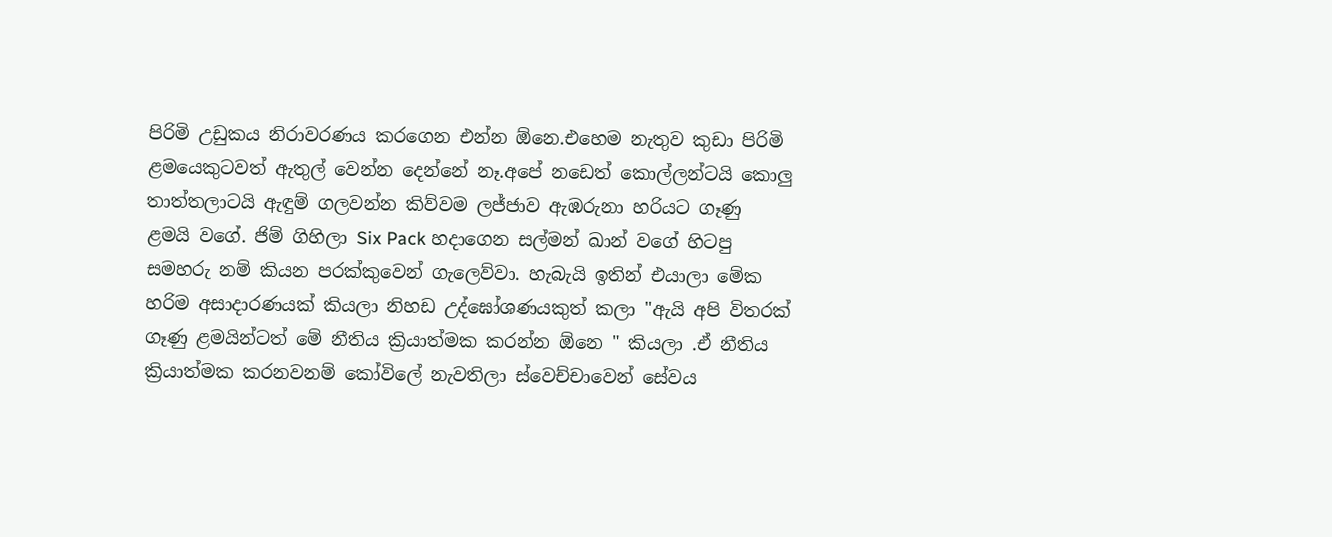පිරිමි උඩුකය නිරාවරණය කරගෙන එන්න ඕනෙ.එහෙම නැතුව කුඩා පිරිමි ළමයෙකුටවත් ඇතුල් වෙන්න දෙන්නේ නෑ.අපේ නඩෙත් කොල්ලන්ටයි කොලු තාත්තලාටයි ඇඳුම් ගලවන්න කිව්වම ලජ්ජාව ඇඹරුනා හරියට ගෑණු ළමයි වගේ. ජිම් ගිහිලා Six Pack හදාගෙන සල්මන් ඛාන් වගේ හිටපු සමහරු නම් කියන පරක්කුවෙන් ගැලෙව්වා. හැබැයි ඉතින් එයාලා මේක හරිම අසාදාරණයක් කියලා නිහඩ උද්ඝෝශණයකුත් කලා "ඇයි අපි විතරක් ගෑණු ළමයින්ටත් මේ නීතිය ක්‍රියාත්මක කරන්න ඕනෙ " කියලා .ඒ නීතිය ක්‍රියාත්මක කරනවනම් කෝවිලේ නැවතිලා ස්වෙච්චාවෙන් සේවය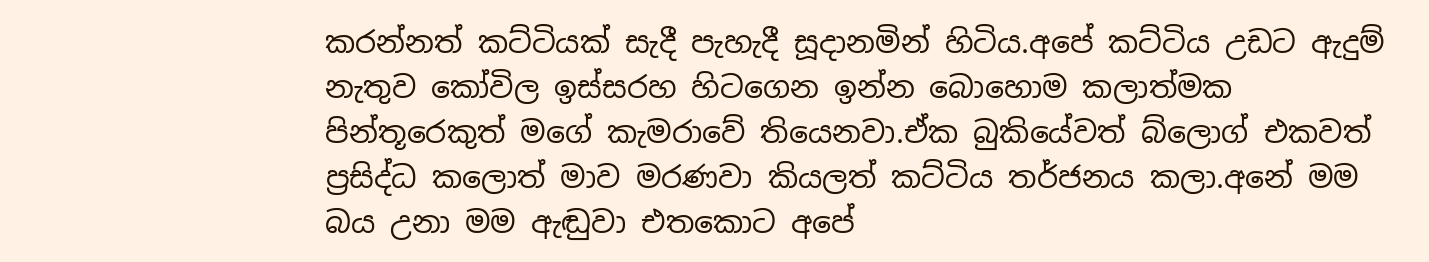කරන්නත් කට්ටියක් සැදී පැහැදී සූදානමින් හිටිය.අපේ කට්ටිය උඩට ඇදුම් නැතුව කෝවිල ඉස්සරහ හිටගෙන ඉන්න බොහොම කලාත්මක පින්තූරෙකුත් මගේ කැමරාවේ තියෙනවා.ඒක බුකියේවත් බ්ලොග් එකවත් ප්‍රසිද්ධ කලොත් මාව මරණවා කියලත් කට්ටිය තර්ජනය කලා.අනේ මම බය උනා මම ඇඬුවා එතකොට අපේ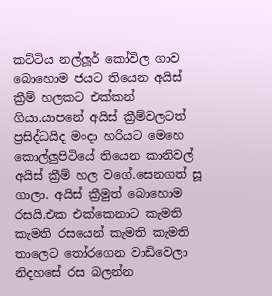කට්ටිය නල්ලූර් කෝවිල ගාව බොහොම ජයට තියෙන අයිස් ක්‍රීම් හලකට එක්කන් ගියා.යාපනේ අයිස් ක්‍රීම්වලටත් ප්‍රසිද්ධයිද මංදා හරියට මෙහෙ කොල්ලුපිටියේ තියෙන කානිවල් අයිස් ක්‍රීම් හල වගේ.සෙනගත් සූ ගාලා. අයිස් ක්‍රීමුත් බොහොම රසයි.එක එක්කෙනාට කැමති කැමති රසයෙන් කැමති කැමති තාලෙට තෝරගෙන වාඩිවෙලා නිදහසේ රස බලන්න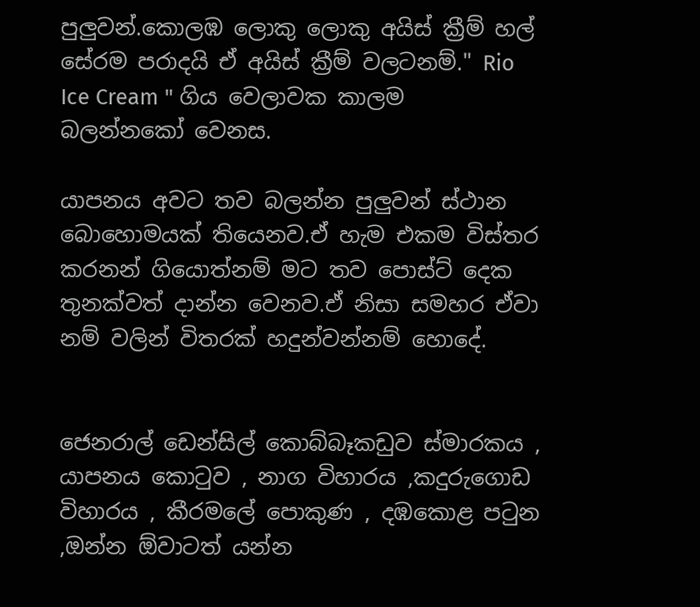පුලුවන්.කොලඹ ලොකු ලොකු අයිස් ක්‍රීම් හල් සේරම පරාදයි ඒ අයිස් ක්‍රීම් වලටනම්." Rio Ice Cream " ගිය වෙලාවක කාලම බලන්නකෝ වෙනස.

යාපනය අවට තව බලන්න පුලුවන් ස්ථාන බොහොමයක් තියෙනව.ඒ හැම එකම විස්තර කරනන් ගියොත්නම් මට තව පොස්ට් දෙක තුනක්වත් දාන්න වෙනව.ඒ නිසා සමහර ඒවා නම් වලින් විතරක් හදුන්වන්නම් හොදේ.


ජෙනරාල් ඩෙන්සිල් කොබ්බෑකඩුව ස්මාරකය , යාපනය කොටුව , නාග විහාරය ,කදුරුගොඩ විහාරය , කීරමලේ පොකුණ , දඹකොළ පටුන ,ඔන්න ඕවාටත් යන්න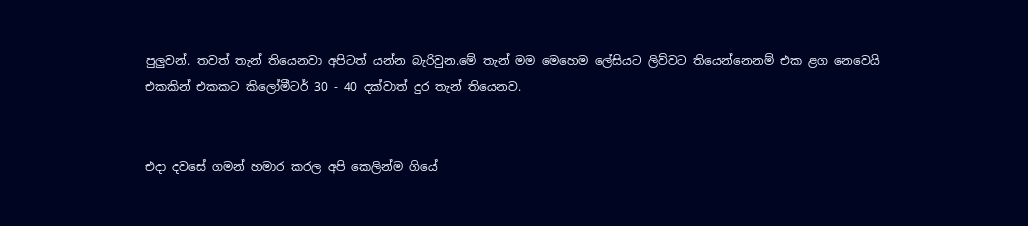පුලුවන්. තවත් තැන් තියෙනවා අපිටත් යන්න බැරිවුන.මේ තැන් මම මෙහෙම ලේසියට ලිව්වට තියෙන්නෙනම් එක ළග නෙවෙයි එකකින් එකකට කිලෝමීටර් 30 - 40 දක්වාත් දුර තැන් තියෙනව.


එදා දවසේ ගමන් හමාර කරල අපි කෙලින්ම ගියේ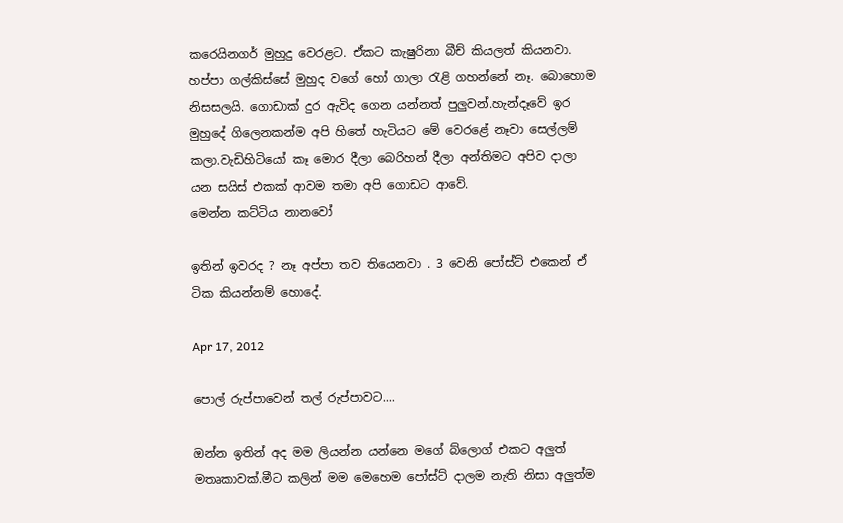කරෙයිනගර් මුහුදු වෙරළට. ඒකට කැෂුරිනා බීච් කියලත් කියනවා. හප්පා ගල්කිස්සේ මුහුද වගේ හෝ ගාලා රැළි ගහන්නේ නෑ. බොහොම නිසසලයි. ගොඩාක් දුර ඇවිද ගෙන යන්නත් පුලුවන්.හැන්දෑවේ ඉර මුහුදේ ගිලෙනකන්ම අපි හිතේ හැටියට මේ වෙරළේ නෑවා සෙල්ලම් කලා.වැඩිහිටියෝ කෑ මොර දීලා බෙරිහන් දීලා අන්තිමට අපිව දාලා යන සයිස් එකක් ආවම තමා අපි ගොඩට ආවේ.
මෙන්න කට්ටිය නානවෝ

ඉතින් ඉවරද ? නෑ අප්පා තව තියෙනවා . 3 වෙනි පෝස්ට් එකෙන් ඒ ටික කියන්නම් හොදේ.

Apr 17, 2012

පොල් රුප්පාවෙන් තල් රුප්පාවට....

ඔන්න ඉතින් අද මම ලියන්න යන්නෙ මගේ බ්ලොග් එකට අලුත් මතෘකාවක්.මීට කලින් මම මෙහෙම පෝස්ට් දාලම නැති නිසා අලුත්ම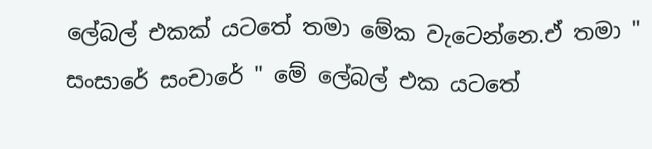ලේබල් එකක් යටතේ තමා මේක වැටෙන්නෙ.ඒ තමා " සංසාරේ සංචාරේ " මේ ලේබල් එක යටතේ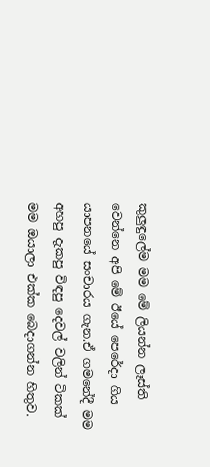කුලුඳුලේම මම මේ ලියන්න ලෑස්ති වෙන්නෙ අපි මේ ඊයේ පෙරේදා ගිය යාපනයේ සංචාරය ගැන.ඒ ගමනේදී මම අහපු දැකපු විඳපු දෙවල් වලින් ටිකක් මම ඔයාලා එක්ක බෙදාගන්න හිතුව.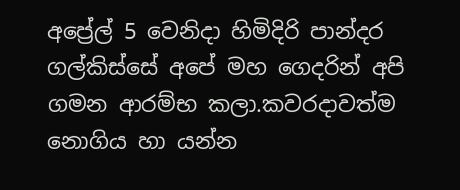අප්‍රේල් 5 වෙනිදා හිමිදිරි පාන්දර ගල්කිස්සේ අපේ මහ ගෙදරින් අපි ගමන ආරම්භ කලා.කවරදාවත්ම නොගිය හා යන්න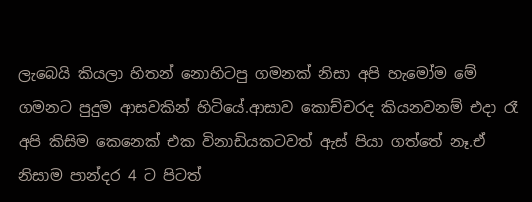ලැබෙයි කියලා හිතන් නොහිටපු ගමනක් නිසා අපි හැමෝම මේ ගමනට පුදුම ආසවකින් හිටියේ.ආසාව කොච්චරද කියනවනම් එදා රෑ අපි කිසිම කෙනෙක් එක විනාඩියකටවත් ඇස් පියා ගත්තේ නෑ.ඒ නිසාම පාන්දර 4 ට පිටත්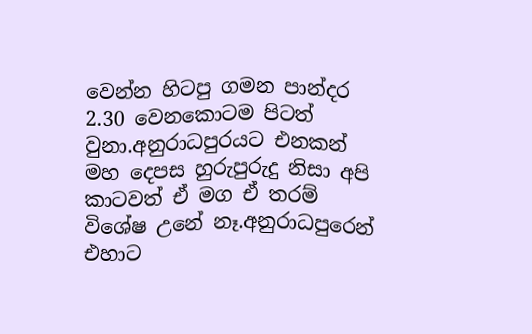වෙන්න හිටපු ගමන පාන්දර 2.30 වෙනකොටම පිටත් වුනා.අනුරාධපුරයට එනකන් මහ දෙපස හුරුපුරුදු නිසා අපි කාටවත් ඒ මග ඒ තරම් විශේෂ උනේ නෑ.අනුරාධපුරෙන් එහාට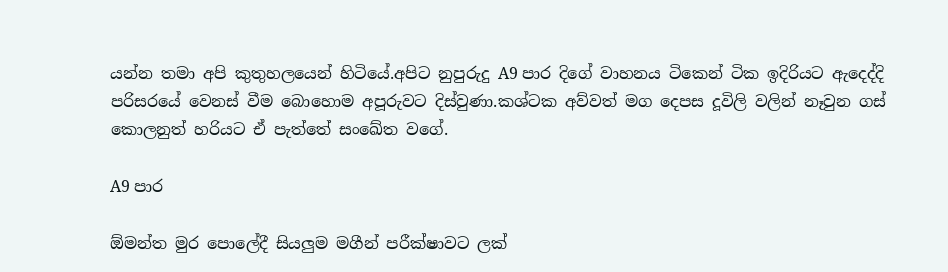යන්න තමා අපි කුතුහලයෙන් හිටියේ.අපිට නුපුරුදු A9 පාර දිගේ වාහනය ටිකෙන් ටික ඉදිරියට ඇදෙද්දි පරිසරයේ වෙනස් වීම බොහොම අපූරුවට දිස්වුණා.කශ්ටක අව්වත් මග දෙපස දූවිලි වලින් නෑවුන ගස් කොලනුත් හරියට ඒ පැත්තේ සංඛේත වගේ.

A9 පාර

ඕමන්ත මුර පොලේදී සියලුම මගීන් පරීක්ෂාවට ලක්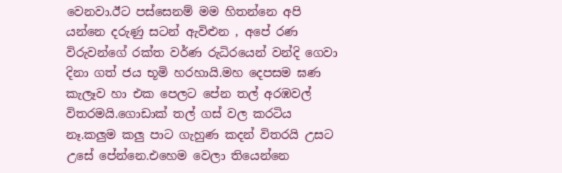වෙනවා.ඊට පස්සෙනම් මම හිතන්නෙ අපි යන්නෙ දරුණු සටන් ඇවිළුන , අපේ රණ විරුවන්ගේ රක්ත වර්ණ රුධිරයෙන් වන්දි ගෙවා දිනා ගත් ජය භූමි හරහායි.මහ දෙපසම ඝණ කැලෑව හා එක පෙලට පේන තල් අරඹවල් විතරමයි.ගොඩාක් තල් ගස් වල කරටිය නෑ.කලුම කලු පාට ගැහුණ කදන් විතරයි උසට උසේ පේන්නෙ.එහෙම වෙලා තියෙන්නෙ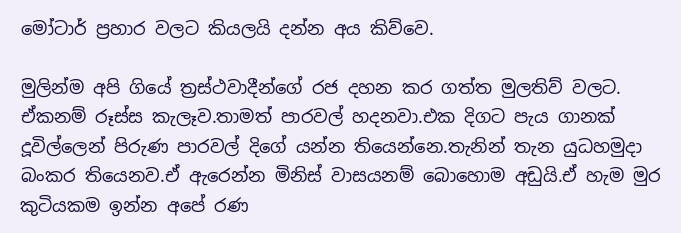මෝටාර් ප්‍රහාර වලට කියලයි දන්න අය කිව්වෙ.

මුලින්ම අපි ගියේ ත්‍රස්ථවාදීන්ගේ රජ දහන කර ගත්ත මුලතිව් වලට. ඒකනම් රූස්ස කැලෑව.තාමත් පාරවල් හදනවා.එක දිගට පැය ගානක් දූවිල්ලෙන් පිරුණ පාරවල් දිගේ යන්න තියෙන්නෙ.තැනින් තැන යුධහමුදා බංකර තියෙනව.ඒ ඇරෙන්න මිනිස් වාසයනම් බොහොම අඩුයි.ඒ හැම මුර කුටියකම ඉන්න අපේ රණ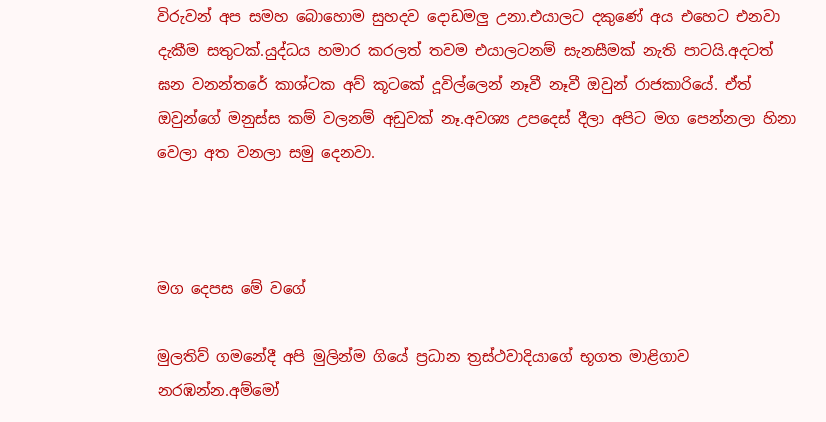විරුවන් අප සමහ බොහොම සුහදව දොඩමලු උනා.එයාලට දකුණේ අය එහෙට එනවා දැකීම සතුටක්.යුද්ධය හමාර කරලත් තවම එයාලටනම් සැනසීමක් නැති පාටයි.අදටත් ඝන වනන්තරේ කාශ්ටක අව් කූටකේ දූවිල්ලෙන් නෑවී නෑවී ඔවුන් රාජකාරියේ. ඒත් ඔවුන්ගේ මනුස්ස කම් වලනම් අඩුවක් නෑ.අවශ්‍ය උපදෙස් දීලා අපිට මග පෙන්නලා හිනා වෙලා අත වනලා සමු දෙනවා.



මග දෙපස මේ වගේ

මුලතිව් ගමනේදී අපි මුලින්ම ගියේ ප්‍රධාන ත්‍රස්ථවාදියාගේ භූගත මාළිගාව නරඹන්න.අම්මෝ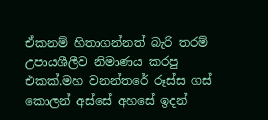ඒකනම් හිතාගන්නත් බැරි තරම් උපායශීලීව නිමාණය කරපු එකක්.මහ වනන්තරේ රූස්ස ගස් කොලන් අස්සේ අහසේ ඉදන්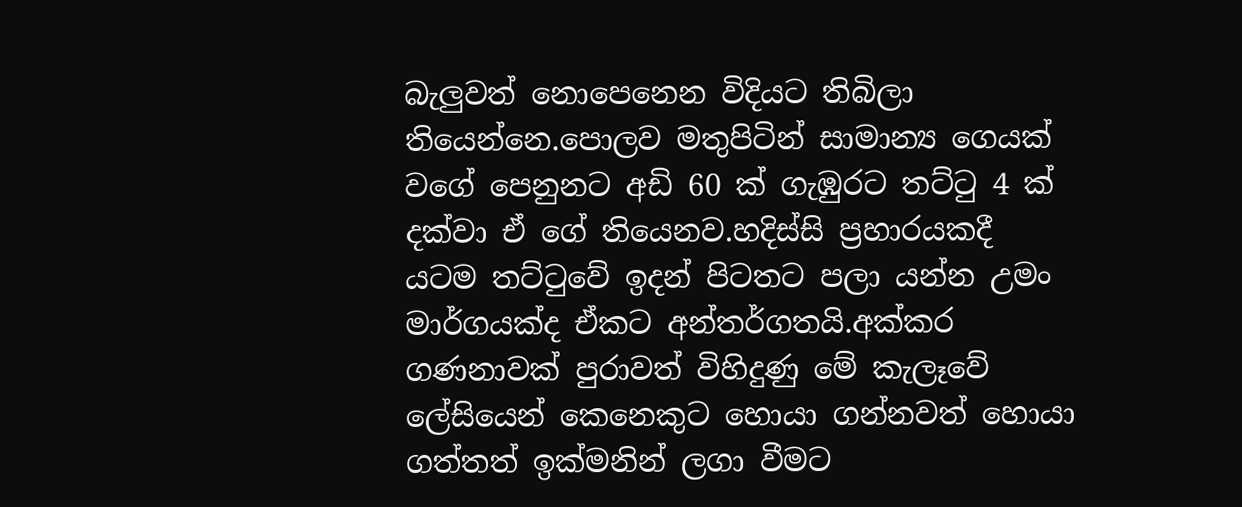බැලුවත් නොපෙනෙන විදියට තිබිලා තියෙන්නෙ.පොලව මතුපිටින් සාමාන්‍ය ගෙයක් වගේ පෙනුනට අඩි 60 ක් ගැඹුරට තට්ටු 4 ක් දක්වා ඒ ගේ තියෙනව.හදිස්සි ප්‍රහාරයකදී යටම තට්ටුවේ ඉදන් පිටතට පලා යන්න උමං මාර්ගයක්ද ඒකට අන්තර්ගතයි.අක්කර ගණනාවක් පුරාවත් විහිදුණු මේ කැලෑවේ ලේසියෙන් කෙනෙකුට හොයා ගන්නවත් හොයා ගත්තත් ඉක්මනින් ලගා වීමට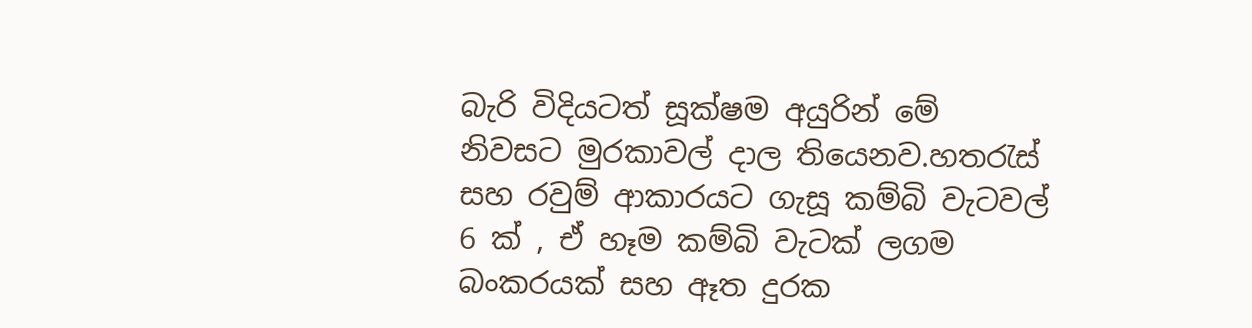බැරි විදියටත් සූක්ෂම අයුරින් මේ නිවසට මුරකාවල් දාල තියෙනව.හතරැස් සහ රවුම් ආකාරයට ගැසූ කම්බි වැටවල් 6 ක් , ඒ හෑම කම්බි වැටක් ලගම බංකරයක් සහ ඈත දුරක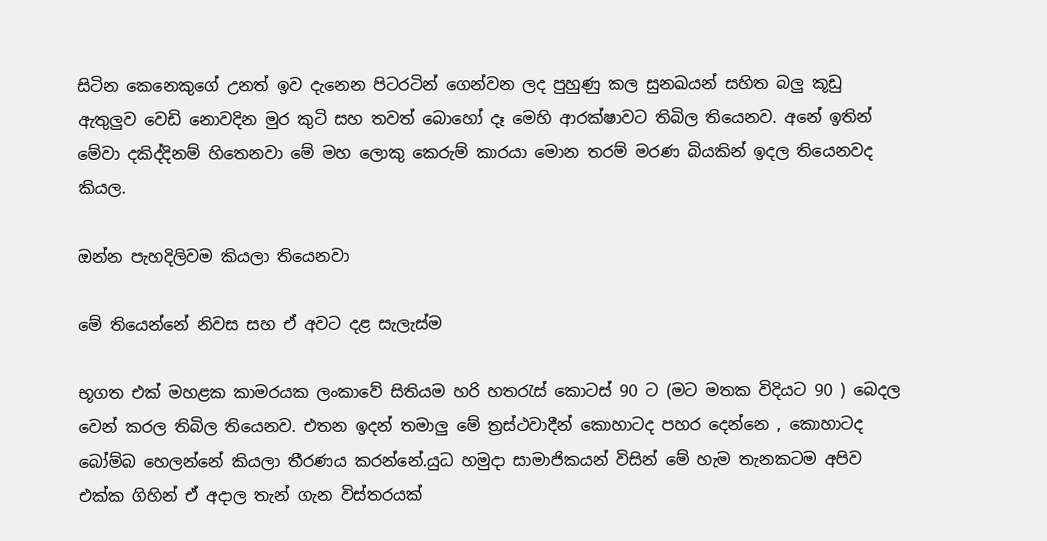සිටින කෙනෙකුගේ උනත් ඉව දැනෙන පිටරටින් ගෙන්වන ලද පුහුණු කල සුනඛයන් සහිත බලු කූඩු ඇතුලුව වෙඩි නොවදින මුර කුටි සහ තවත් බොහෝ දෑ මෙහි ආරක්ෂාවට තිබිල තියෙනව. අනේ ඉතින් මේවා දකිද්දිනම් හිතෙනවා මේ මහ ලොකු කෙරුම් කාරයා මොන තරම් මරණ බියකින් ඉදල තියෙනවද කියල.

ඔන්න පැහදිලිවම කියලා තියෙනවා

මේ තියෙන්නේ නිවස සහ ඒ අවට දළ සැලැස්ම

භූගත එක් මහළක කාමරයක ලංකාවේ සිතියම හරි හතරැස් කොටස් 90 ට (මට මතක විදියට 90 ) බෙදල වෙන් කරල තිබිල තියෙනව. එතන ඉදන් තමාලු මේ ත්‍රස්ථවාදීන් කොහාටද පහර දෙන්නෙ , කොහාටද බෝම්බ හෙලන්නේ කියලා තීරණය කරන්නේ.යුධ හමුදා සාමාජිකයන් විසින් මේ හැම තැනකටම අපිව එක්ක ගිහින් ඒ අදාල තැන් ගැන විස්තරයක්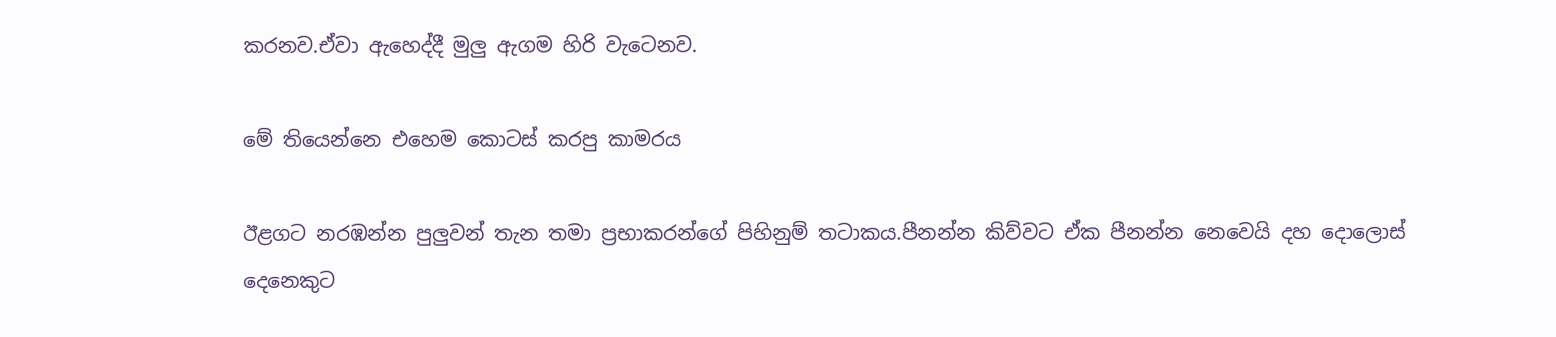කරනව.ඒවා ඇහෙද්දී මුලු ඇගම හිරි වැටෙනව.

මේ තියෙන්නෙ එහෙම කොටස් කරපු කාමරය

ඊළගට නරඹන්න පුලුවන් තැන තමා ප්‍රභාකරන්ගේ පිහිනුම් තටාකය.පීනන්න කිව්වට ඒක පීනන්න නෙවෙයි දහ දොලොස් දෙනෙකුට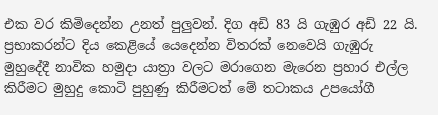එක වර කිමිදෙන්න උනත් පුලුවන්. දිග අඩි 83 යි ගැඹුර අඩි 22 යි. ප්‍රභාකරන්ට දිය කෙළියේ යෙදෙන්න විතරක් නෙවෙයි ගැඹුරු මුහුදේදී නාවික හමුදා යාත්‍රා වලට මරාගෙන මැරෙන ප්‍රහාර එල්ල කිරීමට මුහුදු කොටි පුහුණු කිරීමටත් මේ තටාකය උපයෝගී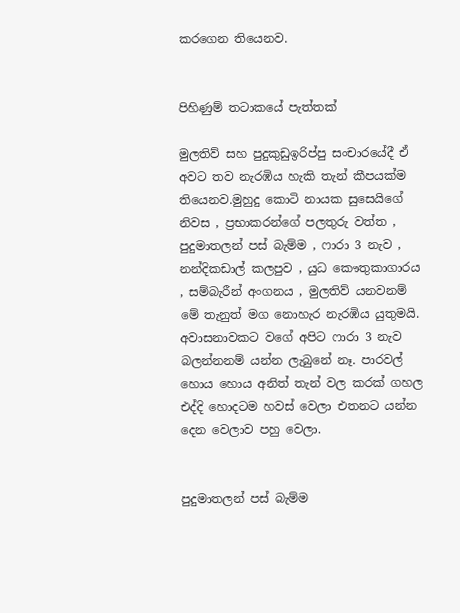කරගෙන තියෙනව.


පිහිණුම් තටාකයේ පැත්තක්

මුලතිව් සහ පුදුකුඩුඉරිප්පු සංචාරයේදී ඒ අවට තව නැරඹිය හැකි තැන් කීපයක්ම තියෙනව.මුහුදු කොටි නායක සුසෙයිගේ නිවස , ප්‍රභාකරන්ගේ පලතුරු වත්ත , පුදුමාතලන් පස් බැම්ම , ෆාරා 3 නැව , නන්දිකඩාල් කලපුව , යුධ කෞතුකාගාරය , සම්බැරීන් අංගනය , මුලතිව් යනවනම් මේ තැනුත් මග නොහැර නැරඹිය යුතුමයි. අවාසනාවකට වගේ අපිට ෆාරා 3 නැව බලන්නනම් යන්න ලැබුනේ නෑ. පාරවල් හොය හොය අනිත් තැන් වල කරක් ගහල එද්දි හොදටම හවස් වෙලා එතනට යන්න දෙන වෙලාව පහු වෙලා.


පුදුමාතලන් පස් බැම්ම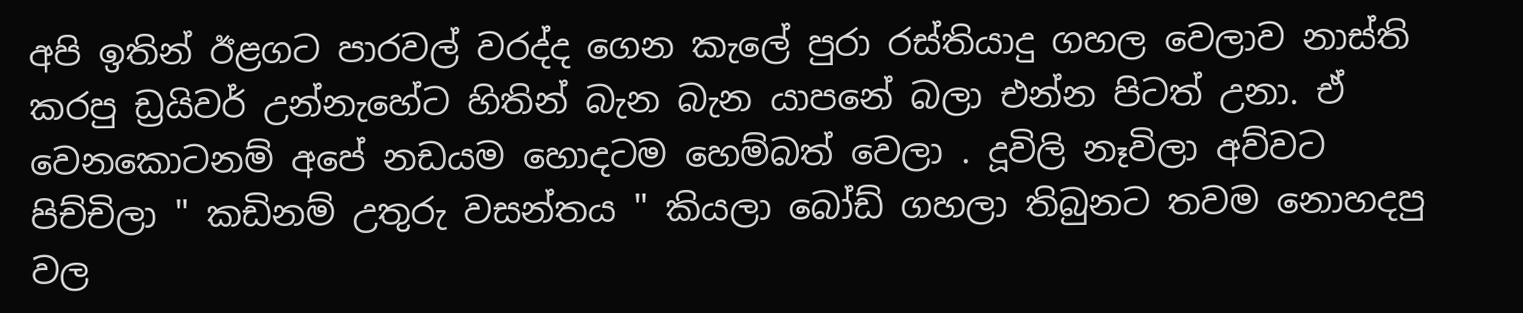අපි ඉතින් ඊළගට පාරවල් වරද්ද ගෙන කැලේ පුරා රස්තියාදු ගහල වෙලාව නාස්ති කරපු ඩ්‍රයිවර් උන්නැහේට හිතින් බැන බැන යාපනේ බලා එන්න පිටත් උනා. ඒ වෙනකොටනම් අපේ නඩයම හොදටම හෙම්බත් වෙලා . දූවිලි නෑවිලා අව්වට පිච්චිලා " කඩිනම් උතුරු වසන්තය " කියලා බෝඩ් ගහලා තිබුනට තවම නොහදපු වල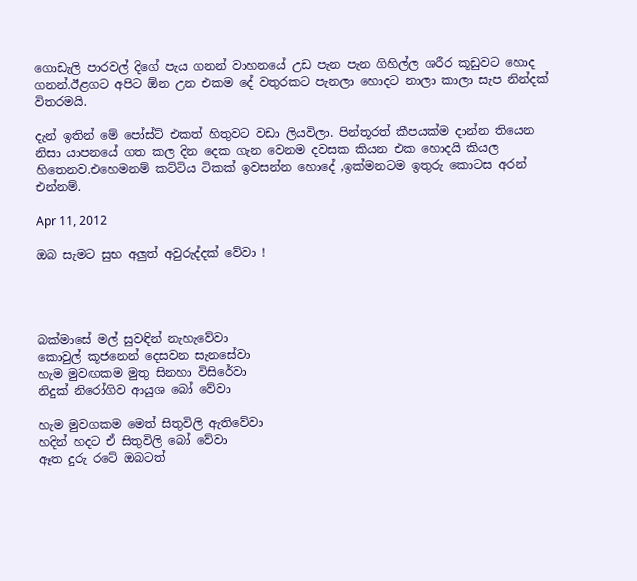ගොඩැලි පාරවල් දිගේ පැය ගනන් වාහනයේ උඩ පැන පැන ගිහිල්ල ශරීර කූඩුවට හොද ගනන්.ඊළගට අපිට ඕන උන එකම දේ වතුරකට පැනලා හොදට නාලා කාලා සැප නින්දක් විතරමයි.

දැන් ඉතින් මේ පෝස්ට් එකත් හිතුවට වඩා ලියවිලා. පින්තූරත් කීපයක්ම දාන්න තියෙන නිසා යාපනයේ ගත කල දින දෙක ගැන වෙනම දවසක කියන එක හොදයි කියල හිතෙනව.එහෙමනම් කට්ටිය ටිකක් ඉවසන්න හොදේ ,ඉක්මනටම ඉතුරු කොටස අරන් එන්නම්.

Apr 11, 2012

ඔබ සැමට සුභ අලුත් අවුරුද්දක් වේවා !




බක්මාසේ මල් සුවඳින් නැහැවේවා
කොවුල් කූජනෙන් දෙසවන සැනසේවා
හැම මුවඟකම මුතු සිනහා විසිරේවා
නිදුක් නිරෝගිව ආයුශ බෝ වේවා

හැම මුවගකම මෙත් සිතුවිලි ඇතිවේවා
හදින් හදට ඒ සිතුවිලි බෝ වේවා
ඈත දුරු රටේ ඔබටත්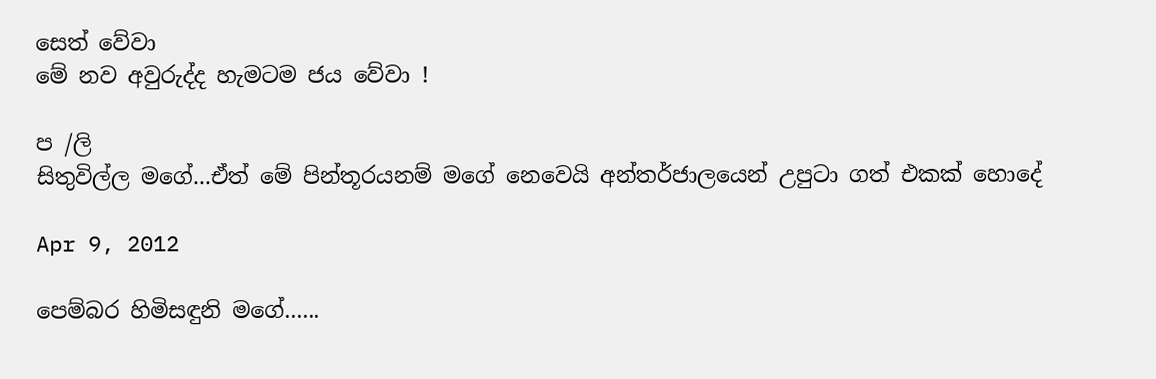සෙත් වේවා
මේ නව අවුරුද්ද හැමටම ජය වේවා !

ප /ලි
සිතුවිල්ල මගේ...ඒත් මේ පින්තූරයනම් මගේ නෙවෙයි අන්තර්ජාලයෙන් උපුටා ගත් එකක් හොදේ

Apr 9, 2012

පෙම්බර හිමිසඳුනි මගේ......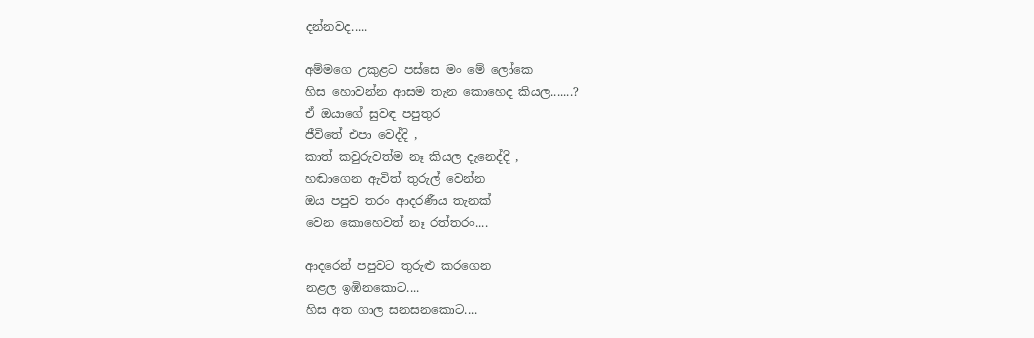දන්නවද.....

අම්මගෙ උකුළට පස්සෙ මං මේ ලෝකෙ
හිස හොවන්න ආසම තැන කොහෙද කියල.......?
ඒ ඔයාගේ සුවඳ පපුතුර
ජීවිතේ එපා වෙද්දි ,
කාත් කවුරුවත්ම නෑ කියල දැනෙද්දි ,
හඬාගෙන ඇවිත් තුරුල් වෙන්න
ඔය පපුව තරං ආදරණීය තැනක්
වෙන කොහෙවත් නෑ රත්තරං....

ආදරෙන් පපුවට තුරුළු කරගෙන
නළල ඉඹිනකොට....
හිස අත ගාල සනසනකොට....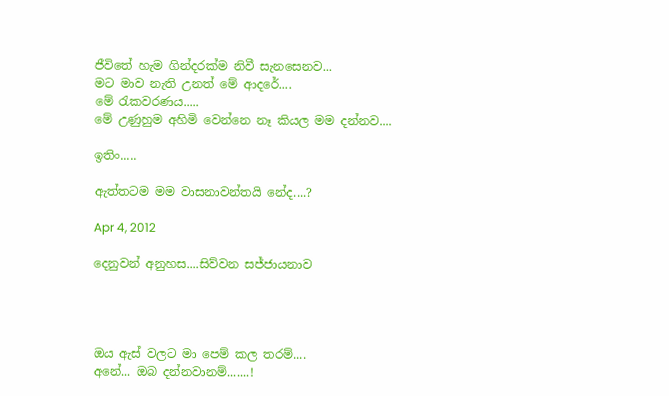ජීවිතේ හැම ගින්දරක්ම නිවී සැනසෙනව...
මට මාව නැති උනත් මේ ආදරේ....
මේ රැකවරණය.....
මේ උණුහුම අහිමි වෙන්නෙ නෑ කියල මම දන්නව....

ඉතිං.....

ඇත්තටම මම වාසනාවන්තයි නේද....?

Apr 4, 2012

දෙනුවන් අනුහස....සිව්වන සජ්ජායනාව




ඔය ඇස් වලට මා පෙම් කල තරම්....
අනේ... ඔබ දන්නවානම්.......!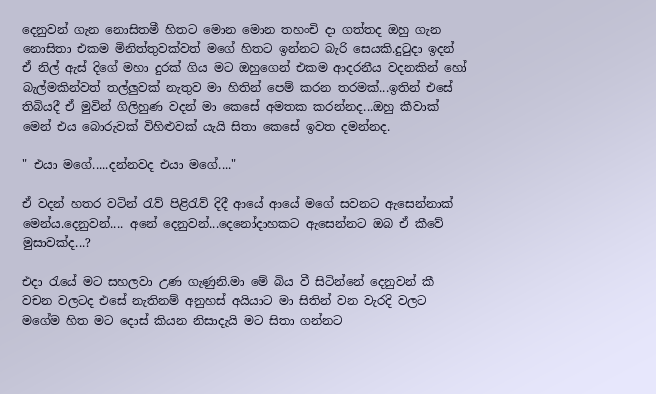දෙනුවන් ගැන නොසිතමී හිතට මොන මොන තහංචි දා ගත්තද ඔහු ගැන නොසිතා එකම මිනිත්තුවක්වත් මගේ හිතට ඉන්නට බැරි සෙයකි.දුටුදා ඉදන් ඒ නිල් ඇස් දිගේ මහා දුරක් ගිය මට ඔහුගෙන් එකම ආදරනීය වදනකින් හෝ බැල්මකින්වත් තල්ලුවක් නැතුව මා හිතින් පෙම් කරන තරමක්...ඉතින් එසේ තිබියදී ඒ මුවින් ගිලිහුණ වදන් මා කෙසේ අමතක කරන්නද...ඔහු කීවාක් මෙන් එය බොරුවක් විහිළුවක් යැයි සිතා කෙසේ ඉවත දමන්නද.

" එයා මගේ.....දන්නවද එයා මගේ...."

ඒ වදන් හතර වටින් රැව් පිළිරැව් දිදී ආයේ ආයේ මගේ සවනට ඇසෙන්නාක් මෙන්ය.දෙනුවන්.... අනේ දෙනුවන්...දෙනෝදාහකට ඇසෙන්නට ඔබ ඒ කීවේ මුසාවක්ද...?

එදා රැයේ මට සහලවා උණ ගැණුනි.මා මේ බිය වී සිටින්නේ දෙනුවන් කී වචන වලටද එසේ නැතිනම් අනුහස් අයියාට මා සිතින් වන වැරදි වලට මගේම හිත මට දොස් කියන නිසාදැයි මට සිතා ගන්නට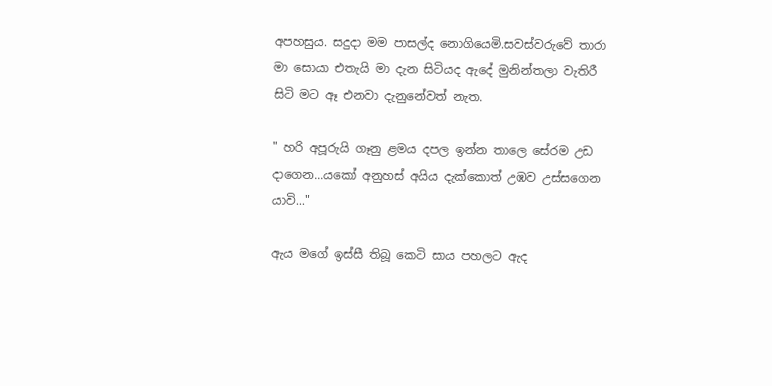අපහසුය. සදුදා මම පාසල්ද නොගියෙමි.සවස්වරුවේ තාරා මා සොයා එතැයි මා දැන සිටියද ඇදේ මුනින්තලා වැතිරී සිටි මට ඈ එනවා දැනුනේවත් නැත.

" හරි අපූරුයි ගෑනු ළමය දපල ඉන්න තාලෙ සේරම උඩ දාගෙන...යකෝ අනුහස් අයිය දැක්කොත් උඹව උස්සගෙන යාවි..."

ඇය මගේ ඉස්සී තිබූ කෙටි සාය පහලට ඇද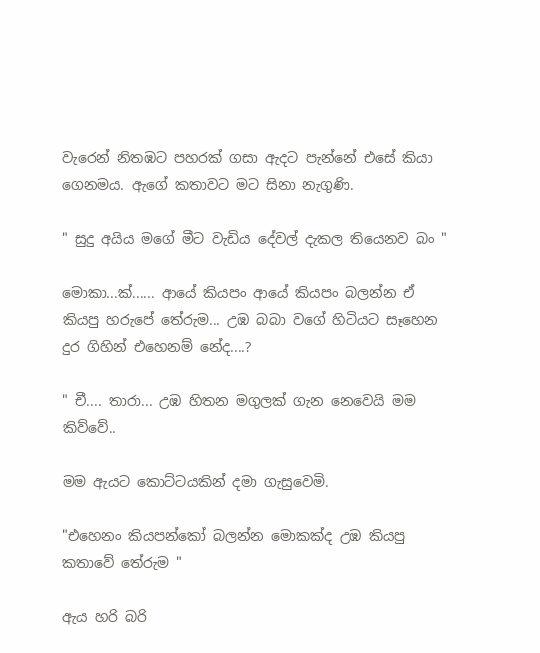වැරෙන් නිතඹට පහරක් ගසා ඇදට පැන්නේ එසේ කියා ගෙනමය. ඇගේ කතාවට මට සිනා නැගුණි.

" සුදු අයිය මගේ මීට වැඩිය දේවල් දැකල තියෙනව බං "

මොකා...ක්...... ආයේ කියපං ආයේ කියපං බලන්න ඒ කියපු හරුපේ තේරුම... උඹ බබා වගේ හිටියට සෑහෙන දුර ගිහින් එහෙනම් නේද....?

" චී.... තාරා... උඹ හිතන මගුලක් ගැන නෙවෙයි මම කිව්වේ..

මම ඇයට කොට්ටයකින් දමා ගැසුවෙමි.

"එහෙනං කියපන්කෝ බලන්න මොකක්ද උඹ කියපු කතාවේ තේරුම "

ඇය හරි බරි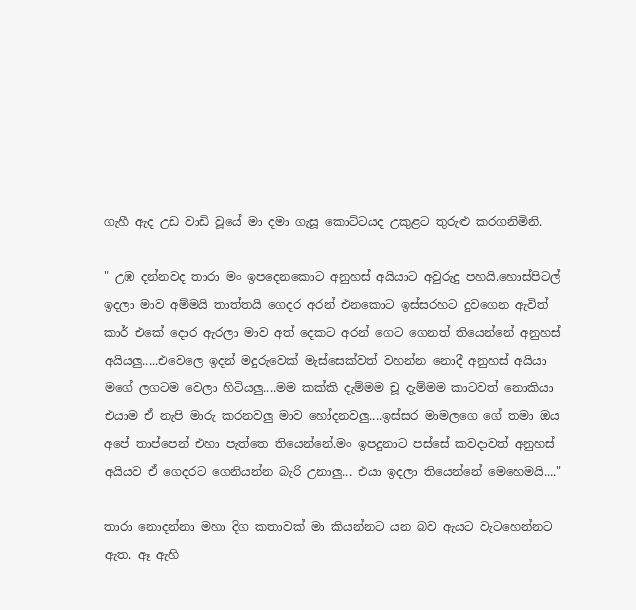ගැහී ඇද උඩ වාඩි වූයේ මා දමා ගැසූ කොට්ටයද උකුළට තුරුළු කරගනිමිනි.

" උඹ දන්නවද තාරා මං ඉපදෙනකොට අනුහස් අයියාට අවුරුදු පහයි.හොස්පිටල් ඉදලා මාව අම්මයි තාත්තයි ගෙදර අරන් එනකොට ඉස්සරහට දුවගෙන ඇවිත් කාර් එකේ දොර ඇරලා මාව අත් දෙකට අරන් ගෙට ගෙනත් තියෙන්නේ අනුහස් අයියලු.....එවෙලෙ ඉදන් මදුරුවෙක් මැස්සෙක්වත් වහන්න නොදී අනුහස් අයියා මගේ ලගටම වෙලා හිටියලු....මම කක්කි දැම්මම චූ දැම්මම කාටවත් නොකියා එයාම ඒ නැපි මාරු කරනවලු මාව හෝදනවලු....ඉස්සර මාමලගෙ ගේ තමා ඔය අපේ තාප්පෙන් එහා පැත්තෙ තියෙන්නේ.මං ඉපදුනාට පස්සේ කවදාවත් අනුහස් අයියව ඒ ගෙදරට ගෙනියන්න බැරි උනාලු... එයා ඉදලා තියෙන්නේ මෙහෙමයි...."

තාරා නොදන්නා මහා දිග කතාවක් මා කියන්නට යන බව ඇයට වැටහෙන්නට ඇත. ඈ ඇහි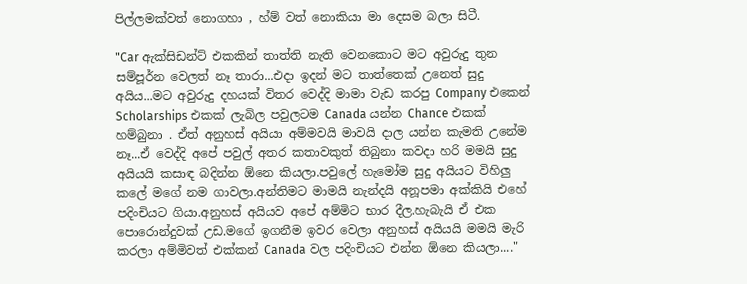පිල්ලමක්වත් නොගහා , හ්ම් වත් නොකියා මා දෙසම බලා සිටී.

"Car ඇක්සිඩන්ට් එකකින් තාත්ති නැති වෙනකොට මට අවුරුදු තුන සම්පූර්න වෙලත් නෑ තාරා...එදා ඉදන් මට තාත්තෙක් උනෙත් සුදු අයිය...මට අවුරුදු දහයක් විතර වෙද්දි මාමා වැඩ කරපු Company එකෙන් Scholarships එකක් ලැබිල පවුලටම Canada යන්න Chance එකක් හම්බුනා . ඒත් අනුහස් අයියා අම්මවයි මාවයි දාල යන්න කැමති උනේම නෑ...ඒ වෙද්දි අපේ පවුල් අතර කතාවකුත් තිබුනා කවදා හරි මමයි සුදු අයියයි කසාඳ බදින්න ඕනෙ කියලා.පවුලේ හැමෝම සුදු අයියට විහිලු කලේ මගේ නම ගාවලා.අන්තිමට මාමයි නැන්දයි අනූපමා අක්කියි එහේ පදිංචියට ගියා.අනුහස් අයියව අපේ අම්මිට භාර දීල.හැබැයි ඒ එක පොරොන්දුවක් උඩ.මගේ ඉගනීම ඉවර වෙලා අනුහස් අයියයි මමයි මැරි කරලා අම්මිවත් එක්කන් Canada වල පදිංචියට එන්න ඕනෙ කියලා...."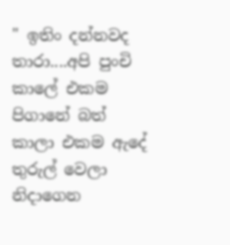" ඉතිං දන්නවද තාරා....අපි පුංචි කාලේ එකම පිගානේ බත් කාලා එකම ඇදේ තුරුල් වෙලා නිදාගෙන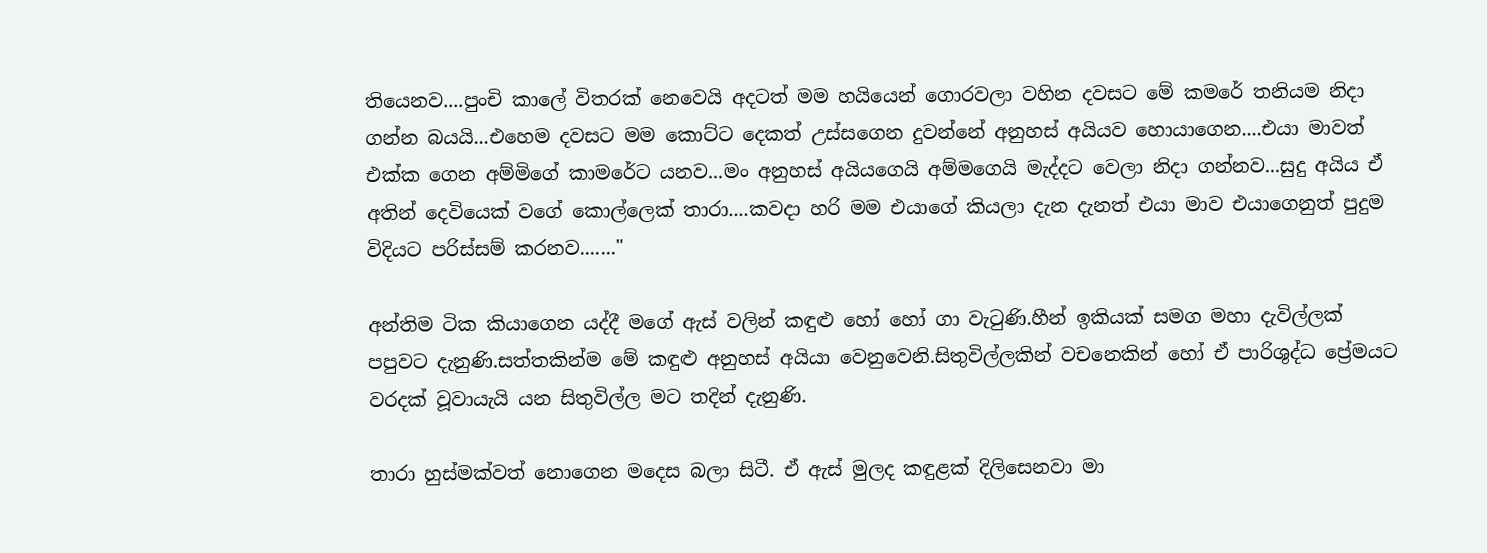තියෙනව....පුංචි කාලේ විතරක් නෙවෙයි අදටත් මම හයියෙන් ගොරවලා වහින දවසට මේ කමරේ තනියම නිදා ගන්න බයයි...එහෙම දවසට මම කොට්ට දෙකත් උස්සගෙන දුවන්නේ අනුහස් අයියව හොයාගෙන....එයා මාවත් එක්ක ගෙන අම්මිගේ කාමරේට යනව...මං අනුහස් අයියගෙයි අම්මගෙයි මැද්දට වෙලා නිදා ගන්නව...සුදු අයිය ඒ අතින් දෙවියෙක් වගේ කොල්ලෙක් තාරා....කවදා හරි මම එයාගේ කියලා දැන දැනත් එයා මාව එයාගෙනුත් පුදුම විදියට පරිස්සම් කරනව......."

අන්තිම ටික කියාගෙන යද්දී මගේ ඇස් වලින් කඳුළු හෝ හෝ ගා වැටුණි.හීන් ඉකියක් සමග මහා දැවිල්ලක් පපුවට දැනුණි.සත්තකින්ම මේ කඳුළු අනුහස් අයියා වෙනුවෙනි.සිතුවිල්ලකින් වචනෙකින් හෝ ඒ පාරිශුද්ධ ප්‍රේමයට වරදක් වූවායැයි යන සිතුවිල්ල මට තදින් දැනුණි.

තාරා හුස්මක්වත් නොගෙන මදෙස බලා සිටී. ඒ ඇස් මුලද කඳුළක් දිලිසෙනවා මා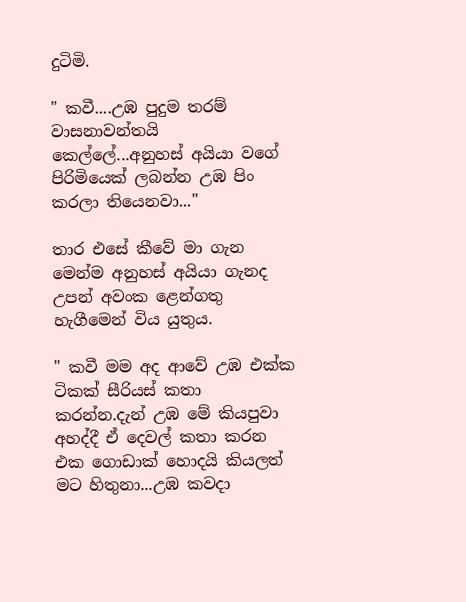දුටිමි.

" කවී....උඹ පුදුම තරම් වාසනාවන්තයි කෙල්ලේ...අනුහස් අයියා වගේ පිරිමියෙක් ලබන්න උඹ පිං කරලා තියෙනවා..."

තාර එසේ කීවේ මා ගැන මෙන්ම අනුහස් අයියා ගැනද උපන් අවංක ළෙන්ගතු හැගීමෙන් විය යුතුය.

" කවී මම අද ආවේ උඹ එක්ක ටිකක් සීරියස් කතා කරන්න.දැන් උඹ මේ කියපුවා අහද්දී ඒ දෙවල් කතා කරන එක ගොඩාක් හොදයි කියලත් මට හිතුනා...උඹ කවදා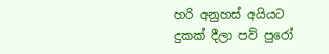හරි අනුහස් අයියට දුකක් දීලා පව් පුරෝ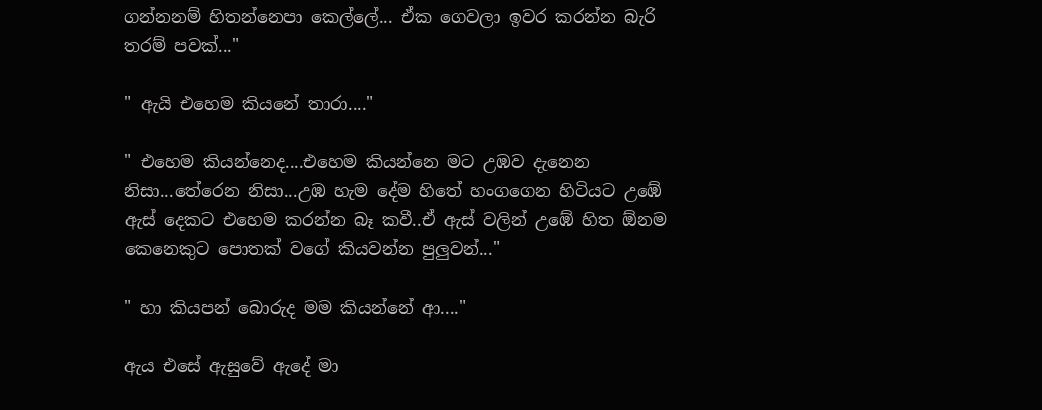ගන්නනම් හිතන්නෙපා කෙල්ලේ... ඒක ගෙවලා ඉවර කරන්න බැරි තරම් පවක්..."

" ඇයි එහෙම කියනේ තාරා...."

" එහෙම කියන්නෙද....එහෙම කියන්නෙ මට උඹව දැනෙන නිසා...තේරෙන නිසා...උඹ හැම දේම හිතේ හංගගෙන හිටියට උඹේ ඇස් දෙකට එහෙම කරන්න බෑ කවී..ඒ ඇස් වලින් උඹේ හිත ඕනම කෙනෙකුට පොතක් වගේ කියවන්න පුලුවන්..."

" හා කියපන් බොරුද මම කියන්නේ ආ...."

ඇය එසේ ඇසුවේ ඇදේ මා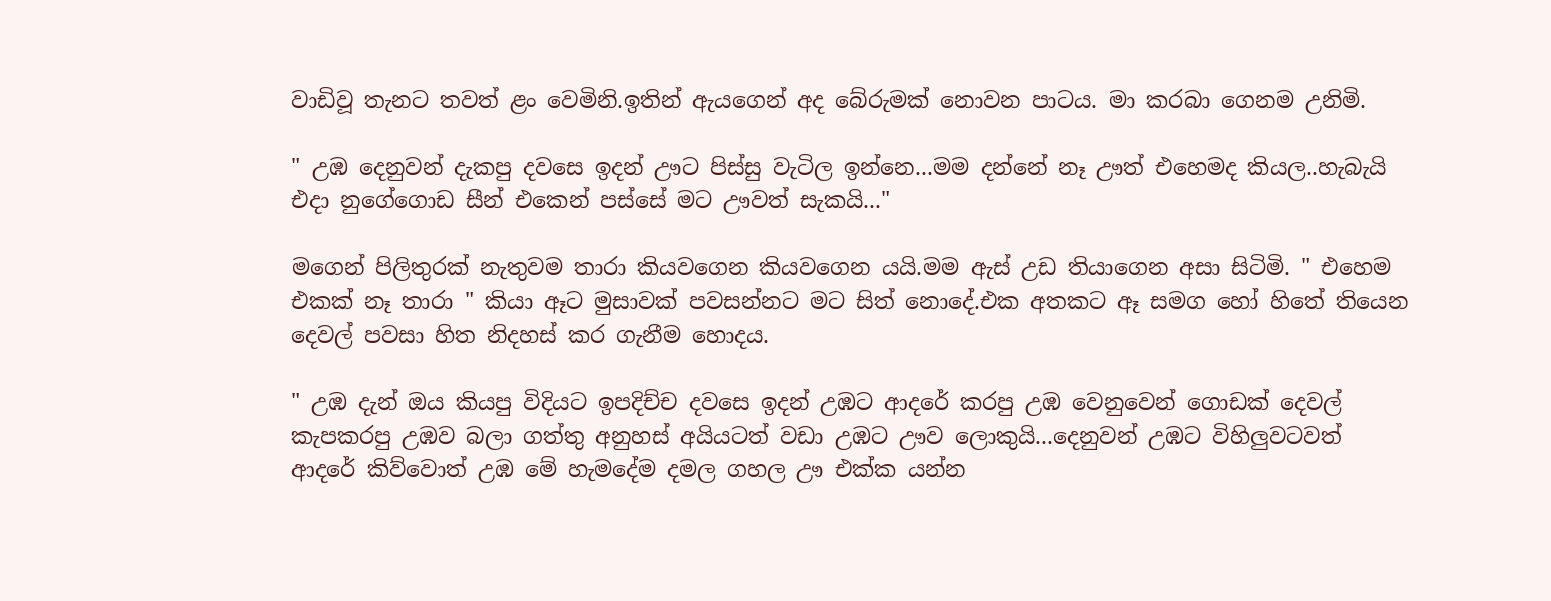වාඩිවූ තැනට තවත් ළං වෙමිනි.ඉතින් ඇයගෙන් අද බේරුමක් නොවන පාටය. මා කරබා ගෙනම උනිමි.

" උඹ දෙනුවන් දැකපු දවසෙ ඉදන් ඌට පිස්සු වැටිල ඉන්නෙ...මම දන්නේ නෑ ඌත් එහෙමද කියල..හැබැයි එදා නුගේගොඩ සීන් එකෙන් පස්සේ මට ඌවත් සැකයි..."

මගෙන් පිලිතුරක් නැතුවම තාරා කියවගෙන කියවගෙන යයි.මම ඇස් උඩ තියාගෙන අසා සිටිමි. " එහෙම එකක් නෑ තාරා " කියා ඈට මුසාවක් පවසන්නට මට සිත් නොදේ.එක අතකට ඈ සමග හෝ හිතේ තියෙන දෙවල් පවසා හිත නිදහස් කර ගැනීම හොදය.

" උඹ දැන් ඔය කියපු විදියට ඉපදිච්ච දවසෙ ඉදන් උඹට ආදරේ කරපු උඹ වෙනුවෙන් ගොඩක් දෙවල් කැපකරපු උඹව බලා ගත්තු අනුහස් අයියටත් වඩා උඹට ඌව ලොකුයි...දෙනුවන් උඹට විහිලුවටවත් ආදරේ කිව්වොත් උඹ මේ හැමදේම දමල ගහල ඌ එක්ක යන්න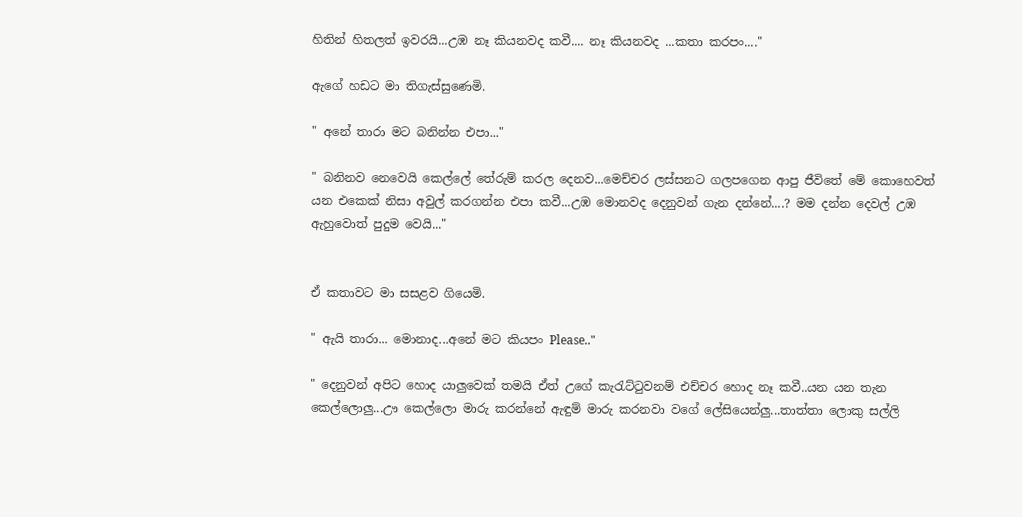හිතින් හිතලත් ඉවරයි...උඹ නෑ කියනවද කවී.... නෑ කියනවද ...කතා කරපං...."

ඇගේ හඩට මා තිගැස්සුණෙමි.

" අනේ තාරා මට බනින්න එපා..."

" බනිනව නෙවෙයි කෙල්ලේ තේරුම් කරල දෙනව...මෙච්චර ලස්සනට ගලපගෙන ආපු ජීවිතේ මේ කොහෙවත් යන එකෙක් නිසා අවුල් කරගන්න එපා කවී...උඹ මොනවද දෙනුවන් ගැන දන්නේ....? මම දන්න දෙවල් උඹ ඇහුවොත් පුදුම වෙයි..."


ඒ කතාවට මා සසළව ගියෙමි.

" ඇයි තාරා... මොනාද...අනේ මට කියපං Please.."

" දෙනුවන් අපිට හොද යාලුවෙක් තමයි ඒත් උගේ කැරැට්ටුවනම් එච්චර හොද නෑ කවී..යන යන තැන කෙල්ලොලු...ඌ කෙල්ලො මාරු කරන්නේ ඇඳුම් මාරු කරනවා වගේ ලේසියෙන්ලු...තාත්තා ලොකු සල්ලි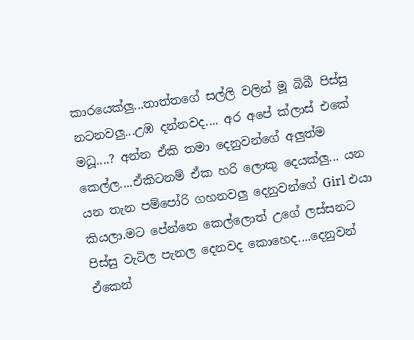කාරයෙක්ලු...තාත්තගේ සල්ලි වලින් මූ බිබී පිස්සු නටනවලු...උඹ දන්නවද.... අර අපේ ක්ලාස් එකේ මධූ....? අන්න ඒකි තමා දෙනුවන්ගේ අලුත්ම කෙල්ල....ඒකිටනම් ඒක හරි ලොකු දෙයක්ලු... යන යන තැන පම්පෝරි ගහනවලු දෙනුවන්ගේ Girl එයා කියලා.මට පේන්නෙ කෙල්ලොත් උගේ ලස්සනට පිස්සු වැටිල පැනල දෙනවද කොහෙද....දෙනුවන් ඒකෙන්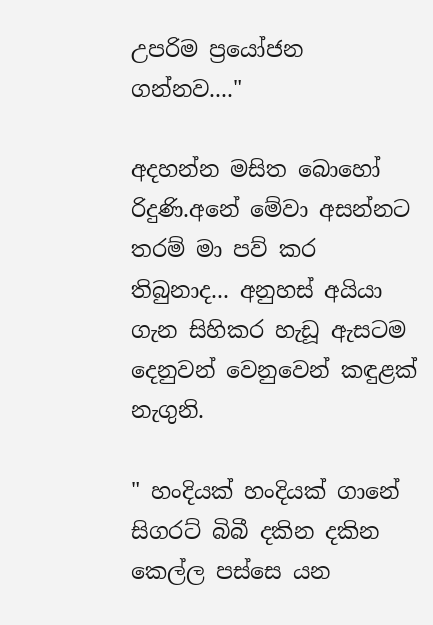උපරිම ප්‍රයෝජන ගන්නව...."

අදහන්න මසිත බොහෝ රිදුණි.අනේ මේවා අසන්නට තරම් මා පව් කර තිබුනාද... අනුහස් අයියා ගැන සිහිකර හැඩූ ඇසටම දෙනුවන් වෙනුවෙන් කඳුළක් නැගුනි.

" හංදියක් හංදියක් ගානේ සිගරට් බිබී දකින දකින කෙල්ල පස්සෙ යන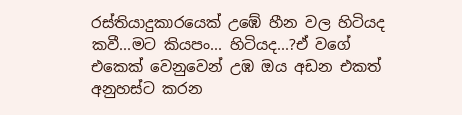රස්තියාදුකාරයෙක් උඹේ හීන වල හිටියද කවී...මට කියපං... හිටියද...?ඒ වගේ එකෙක් වෙනුවෙන් උඹ ඔය අඩන එකත් අනුහස්ට කරන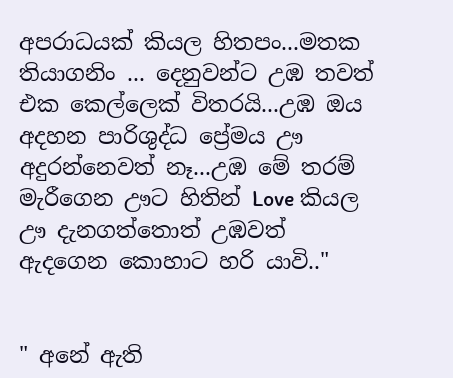අපරාධයක් කියල හිතපං...මතක තියාගනිං ... දෙනුවන්ට උඹ තවත් එක කෙල්ලෙක් විතරයි...උඹ ඔය අදහන පාරිශුද්ධ ප්‍රේමය ඌ අදුරන්නෙවත් නෑ...උඹ මේ තරම් මැරීගෙන ඌට හිතින් Love කියල ඌ දැනගත්තොත් උඹවත් ඇදගෙන කොහාට හරි යාවි.."


" අනේ ඇති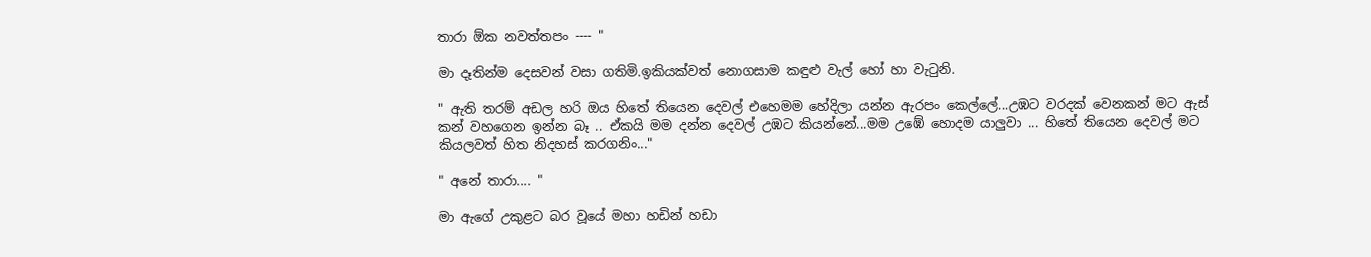තාරා ඕක නවත්තපං ---- "

මා දෑතින්ම දෙසවන් වසා ගතිමි.ඉකියක්වත් නොගසාම කඳුළු වැල් හෝ හා වැටුනි.

" ඇති තරම් අඩල හරි ඔය හිතේ තියෙන දෙවල් එහෙමම හේදිලා යන්න ඇරපං කෙල්ලේ...උඹට වරදක් වෙනකන් මට ඇස් කන් වහගෙන ඉන්න බෑ .. ඒකයි මම දන්න දෙවල් උඹට කියන්නේ...මම උඹේ හොදම යාලුවා ... හිතේ තියෙන දෙවල් මට කියලවත් හිත නිදහස් කරගනිං..."

" අනේ තාරා.... "

මා ඇගේ උකුළට බර වූයේ මහා හඩින් හඩා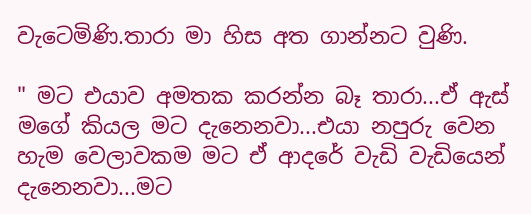වැටෙමිණි.තාරා මා හිස අත ගාන්නට වුණි.

" මට එයාව අමතක කරන්න බෑ තාරා...ඒ ඇස් මගේ කියල මට දැනෙනවා...එයා නපුරු වෙන හැම වෙලාවකම මට ඒ ආදරේ වැඩි වැඩියෙන් දැනෙනවා...මට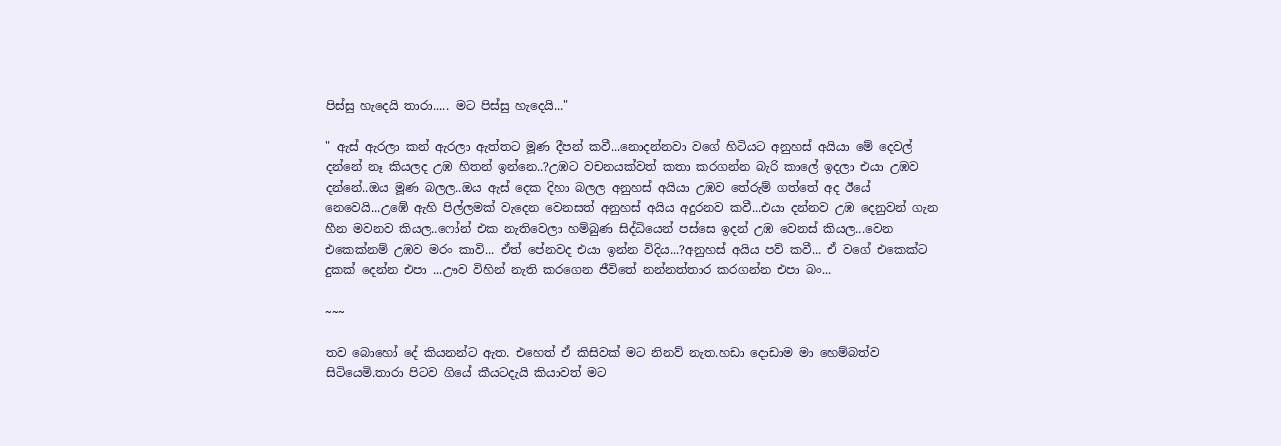පිස්සු හැදෙයි තාරා..... මට පිස්සු හැදෙයි..."

" ඇස් ඇරලා කන් ඇරලා ඇත්තට මූණ දීපන් කවී...නොදන්නවා වගේ හිටියට අනුහස් අයියා මේ දෙවල් දන්නේ නෑ කියලද උඹ හිතන් ඉන්නෙ..?උඹට වචනයක්වත් කතා කරගන්න බැරි කාලේ ඉදලා එයා උඹව දන්නේ..ඔය මූණ බලල..ඔය ඇස් දෙක දිහා බලල අනුහස් අයියා උඹව තේරුම් ගත්තේ අද ඊයේ නෙවෙයි...උඹේ ඇහි පිල්ලමක් වැදෙන වෙනසත් අනුහස් අයිය අදුරනව කවී...එයා දන්නව උඹ දෙනුවන් ගැන හීන මවනව කියල..ෆෝන් එක නැතිවෙලා හම්බුණ සිද්ධියෙන් පස්සෙ ඉදන් උඹ වෙනස් කියල...වෙන එකෙක්නම් උඹව මරං කාවි... ඒත් පේනවද එයා ඉන්න විදිය...?අනුහස් අයිය පව් කවී... ඒ වගේ එකෙක්ට දුකක් දෙන්න එපා ...ඌව විහින් නැති කරගෙන ජීවිතේ නන්නත්තාර කරගන්න එපා බං...

~~~

තව බොහෝ දේ කියනන්ට ඇත. එහෙත් ඒ කිසිවක් මට නිනව් නැත.හඩා දොඩාම මා හෙම්බත්ව සිටියෙමි.තාරා පිටව ගියේ කීයටදැයි කියාවත් මට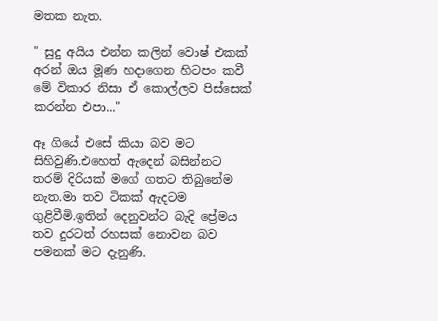මතක නැත.

" සුදු අයිය එන්න කලින් වොෂ් එකක් අරන් ඔය මූණ හදාගෙන හිටපං කවී මේ විකාර නිසා ඒ කොල්ලව පිස්සෙක් කරන්න එපා..."

ඈ ගියේ එසේ කියා බව මට සිහිවුණි.එහෙත් ඇදෙන් බසින්නට තරම් දිරියක් මගේ ගතට තිබුනේම නැත.මා තව ටිකක් ඇදටම ගුළිවීමි.ඉතින් දෙනුවන්ට බැදි ප්‍රේමය තව දුරටත් රහසක් නොවන බව පමනක් මට දැනුණි.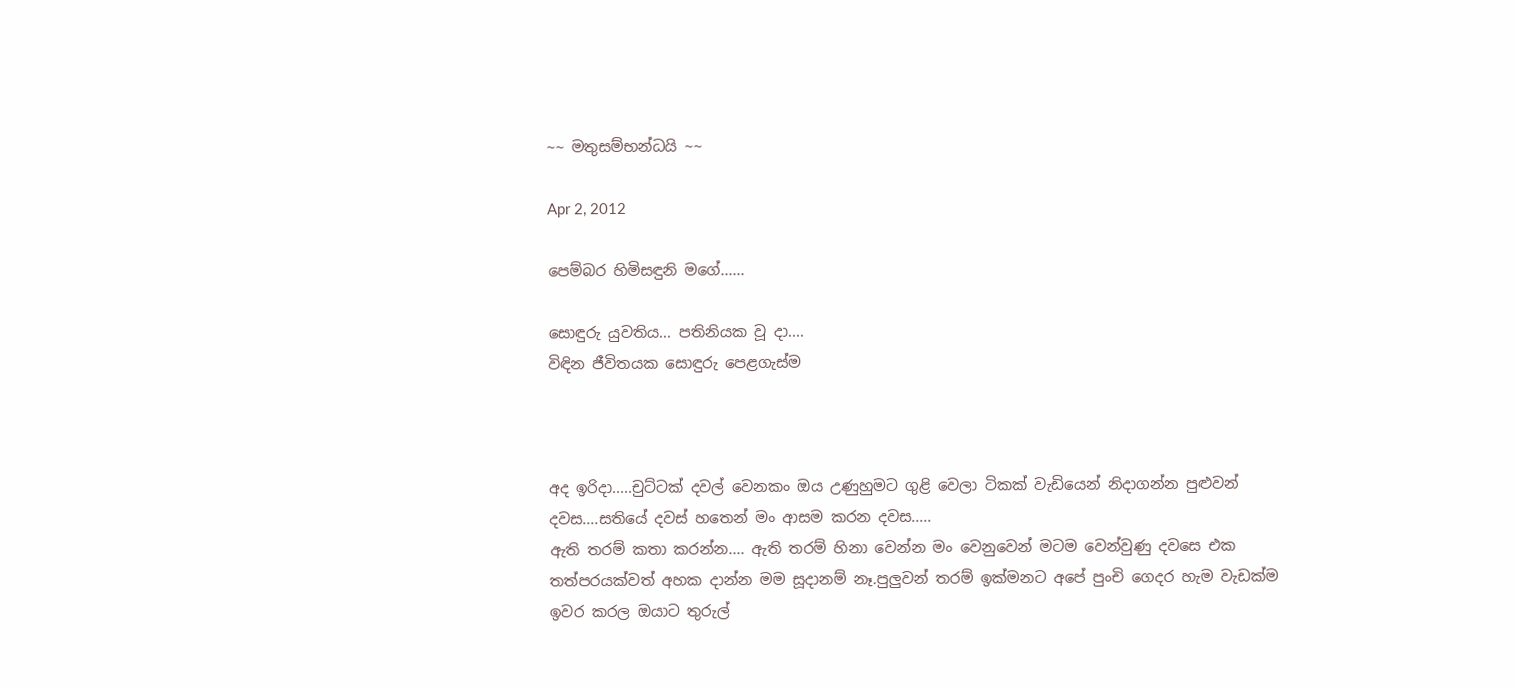~~ මතුසම්භන්ධයි ~~

Apr 2, 2012

පෙම්බර හිමිසඳුනි මගේ......

සොඳුරු යුවතිය... පතිනියක වූ දා....
විඳින ජීවිතයක සොඳුරු පෙළගැස්ම



අද ඉරිදා.....චුට්ටක් දවල් වෙනකං ඔය උණුහුමට ගුළි වෙලා ටිකක් වැඩියෙන් නිදාගන්න පුළුවන් දවස....සතියේ දවස් හතෙන් මං ආසම කරන දවස.....
ඇති තරම් කතා කරන්න.... ඇති තරම් හිනා වෙන්න මං වෙනුවෙන් මටම වෙන්වුණු දවසෙ එක තත්පරයක්වත් අහක දාන්න මම සූදානම් නෑ.පුලුවන් තරම් ඉක්මනට අපේ පුංචි ගෙදර හැම වැඩක්ම ඉවර කරල ඔයාට තුරුල්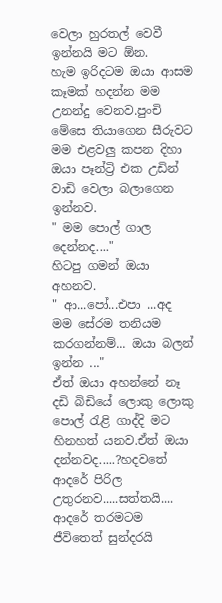වෙලා හුරතල් වෙවී ඉන්නයි මට ඕන.
හැම ඉරිදටම ඔයා ආසම කෑමක් හදන්න මම උනන්දු වෙනව.පුංචි මේසෙ තියාගෙන සීරුවට මම එළවලු කපන දිහා ඔයා පෑන්ට්‍රි එක උඩින් වාඩි වෙලා බලාගෙන ඉන්නව.
" මම පොල් ගාල දෙන්නද...."
හිටපු ගමන් ඔයා අහනව.
" ආ...පෝ...එපා ...අද මම සේරම තනියම කරගන්නම්... ඔයා බලන් ඉන්න ..."
ඒත් ඔයා අහන්නේ නෑ දඩි බිඩියේ ලොකු ලොකු පොල් රැළි ගාද්දි මට හිනහත් යනව.ඒත් ඔයා දන්නවද.....?හදවතේ ආදරේ පිරිල උතුරනව.....සත්තයි.... ආදරේ තරමටම ජීවිතෙත් සුන්දරයි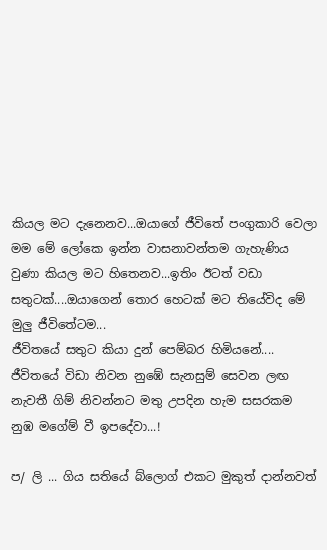කියල මට දැනෙනව...ඔයාගේ ජීවිතේ පංගුකාරි වෙලා මම මේ ලෝකෙ ඉන්න වාසනාවන්තම ගැහැණිය වුණා කියල මට හිතෙනව...ඉතිං ඊටත් වඩා සතුටක්....ඔයාගෙන් තොර හෙටක් මට තියේවිද මේ මුලු ජීවිතේටම...
ජීවිතයේ සතුට කියා දුන් පෙම්බර හිමියනේ....
ජීවිතයේ විඩා නිවන නුඹේ සැනසුම් සෙවන ලඟ නැවතී ගිම් නිවන්නට මතු උපදින හැම සසරකම නුඹ මගේම් වී ඉපදේවා...!

ප/ ලි ... ගිය සතියේ බ්ලොග් එකට මුකුත් දාන්නවත්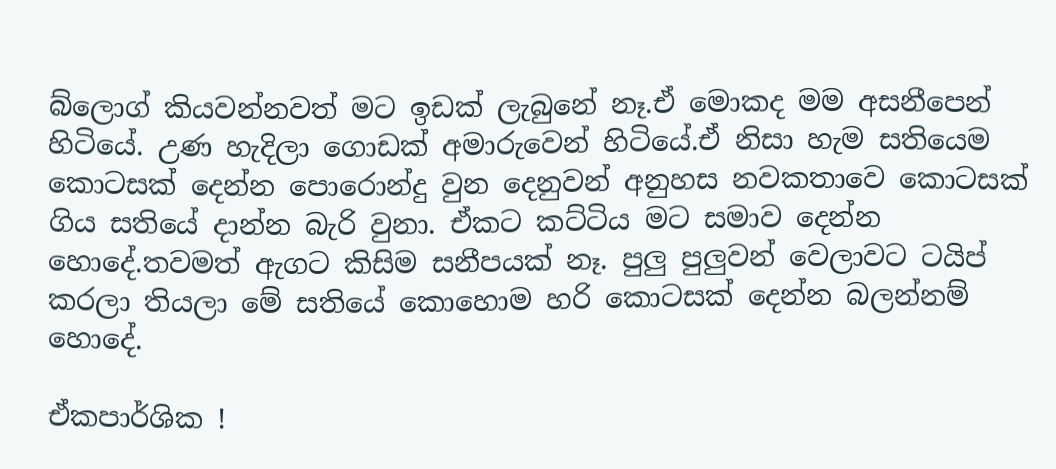බ්ලොග් කියවන්නවත් මට ඉඩක් ලැබුනේ නෑ.ඒ මොකද මම අසනීපෙන් හිටියේ. උණ හැදිලා ගොඩක් අමාරුවෙන් හිටියේ.ඒ නිසා හැම සතියෙම කොටසක් දෙන්න පොරොන්දු වුන දෙනුවන් අනුහස නවකතාවෙ කොටසක් ගිය සතියේ දාන්න බැරි වුනා. ඒකට කට්ටිය මට සමාව දෙන්න හොදේ.තවමත් ඇගට කිසිම සනීපයක් නෑ. පුලු පුලුවන් වෙලාවට ටයිප් කරලා තියලා මේ සතියේ කොහොම හරි කොටසක් දෙන්න බලන්නම් හොදේ.

ඒකපාර්ශික !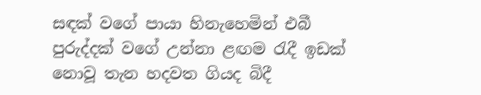සඳක් වගේ පායා හිනැහෙමින් එබී පුරුද්දක් වගේ උන්නා ළඟම රැදී ඉඩක් නොවූ තැන හදවත ගියද බිදී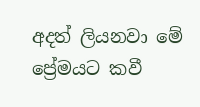අදත් ලියනවා මේ ප්‍රේමයට කවී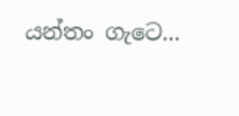යන්තං ගැටෙ...